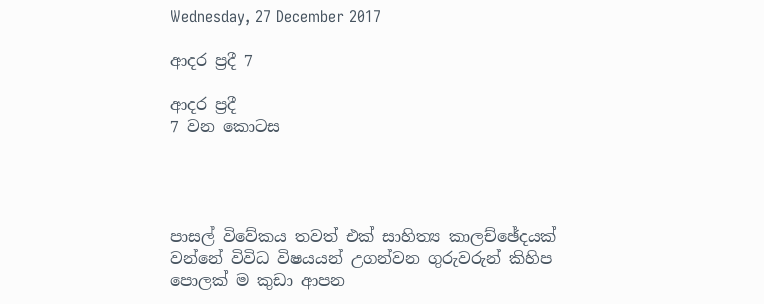Wednesday, 27 December 2017

ආදර ප්‍රදී 7

ආදර ප්‍රදී
7 වන කොටස




පාසල් විවේකය තවත් එක් සාහිත්‍ය කාලච්ඡේදයක් වන්නේ විවිධ විෂයයන් උගන්වන ගුරුවරුන් කිහිප පොලක් ම කුඩා ආපන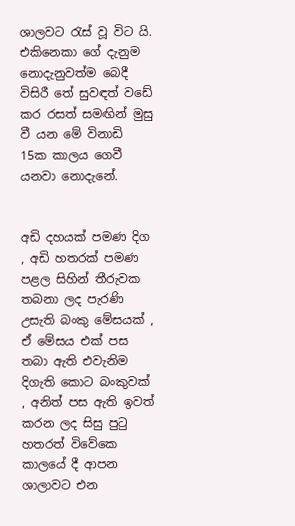ශාලවට රැස් වූ විට යි. එකිනෙකා ගේ දැනුම නොදැනුවත්ම බෙදී විසිරී තේ සුවඳත් වඩේ කර රසත් සමඟින් මුසු වී යන මේ විනාඩි 15ක කාලය ගෙවී යනවා නොදැනේ.


අඩි දහයක් පමණ දිග , අඩි හතරක් පමණ පළල සිහින් තීරුවක තබනා ලද පැරණි උසැති බංකු මේසයක් , ඒ මේසය එක් පස තබා ඇති එවැනිම දිගැති කොට බංකුවක් , අනිත් පස ඇති ඉවත් කරන ලද සිසු පුටු හතරත් විවේකෙ කාලයේ දී ආපන ශාලාවට එන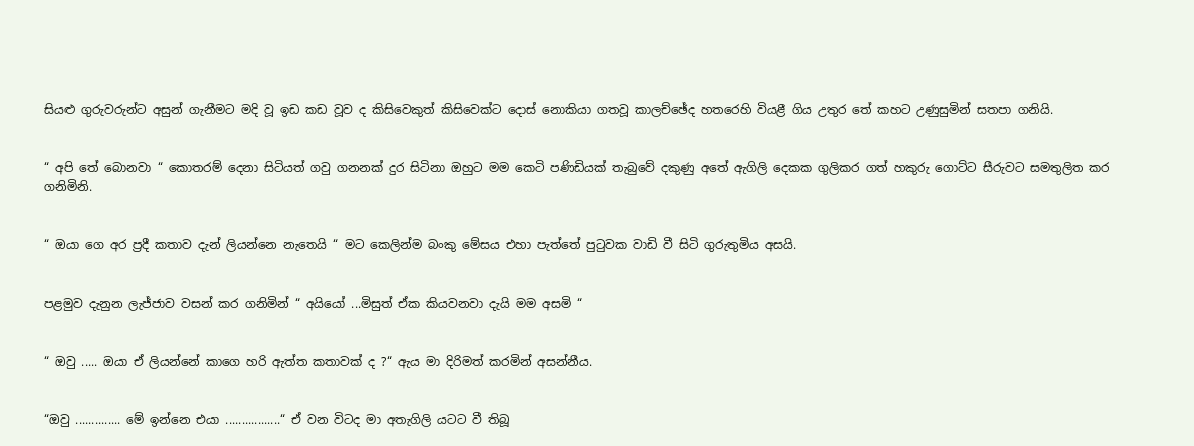සියළු ගුරුවරුන්ට අසුන් ගැනීමට මදි වූ ඉඩ කඩ වූව ද කිසිවෙකුත් කිසිවෙක්ට දොස් නොකියා ගතවූ කාලච්ඡේද හතරෙහි වියළී ගිය උතුර තේ කහට උණුසුමින් සතපා ගනියි.


“ අපි තේ බොනවා “ කොතරම් දෙනා සිටියත් ගවු ගනනක් දුර සිටිනා ඔහුට මම කෙටි පණිඩියක් තැබුවේ දකුණු අතේ ඇගිලි දෙකක ගුලිකර ගත් හකුරු ගොට්ට සීරුවට සමතුලිත කර ගනිමිනි.


“ ඔයා ගෙ අර ප්‍රදී කතාව දැන් ලියන්නෙ නැතෙයි “ මට කෙලින්ම බංකු මේසය එහා පැත්තේ පුටුවක වාඩි වී සිටි ගුරුතුමිය අසයි.


පළමුව දැනුන ලැජ්ජාව වසන් කර ගනිමින් “ අයියෝ ...මිසුත් ඒක කියවනවා දැයි මම අසමි “


“ ඔවු ..... ඔයා ඒ ලියන්නේ කාගෙ හරි ඇත්ත කතාවක් ද ?“ ඇය මා දිරිමත් කරමින් අසන්නීය.


“ඔවු .............. මේ ඉන්නෙ එයා .................“ ඒ වන විටද මා අතැගිලි යටට වී තිබූ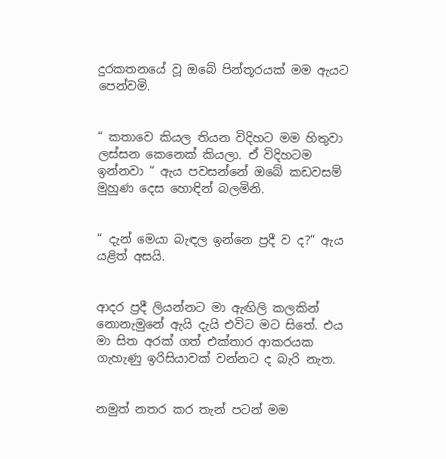දුරකතනයේ වූ ඔබේ පින්තූරයක් මම ඇයට පෙන්වමි.


“ කතාවෙ කියල තියන විදිහට මම හිතුවා ලස්සන කෙනෙක් කියලා. ඒ විදිහටම ඉන්නවා “ ඇය පවසන්නේ ඔබේ කඩවසම් මුහුණ දෙස හොඳින් බලමිනි.


“ දැන් මෙයා බැඳල ඉන්නෙ ප්‍රදී ව ද?“ ඇය යළිත් අසයි.


ආදර ප්‍රදී ලියන්නට මා ඇඟිලි කලකින් නොනැමුනේ ඇයි දැයි එවිට මට සිතේ. එය මා සිත අරක් ගත් එක්තාර ආකරයක ගැහැණු ඉරිසියාවක් වන්නට ද බැරි නැත.


නමුත් නතර කර තැන් පටන් මම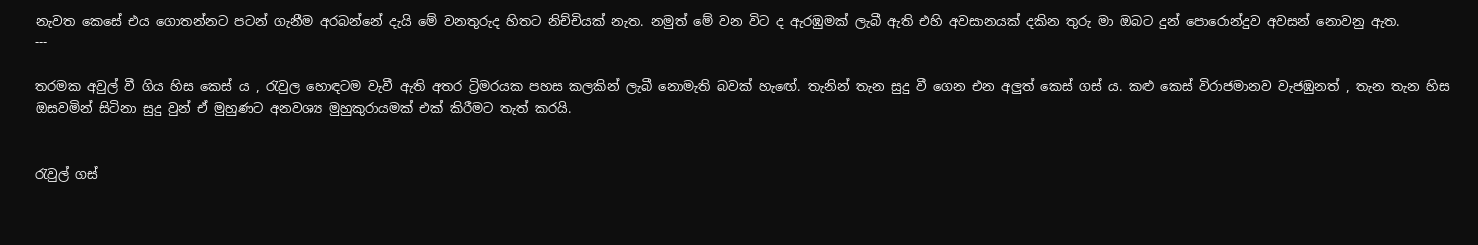නැවත කෙසේ එය ගොතන්නට පටන් ගැනීම අරබන්නේ දැයි මේ වනතුරුද හිතට නිච්චියක් නැත. නමුත් මේ වන විට ද ඇරඹුමක් ලැබී ඇති එහි අවසානයක් දකින තුරු මා ඔබට දුන් පොරොන්දුව අවසන් නොවනු ඇත.
---

තරමක අවුල් වී ගිය හිස කෙස් ය , රැවුල හොඳටම වැවී ඇති අතර ට්‍රිමරයක පහස කලකින් ලැබී නොමැති බවක් හැඟේ. තැනින් තැන සුදු වී ගෙන එන අලුත් කෙස් ගස් ය. කළු කෙස් විරාජමානව වැජඹුනත් , තැන තැන හිස ඔසවමින් සිටිනා සුදු වුන් ඒ මුහුණට අනවශ්‍ය මුහුකුරායමක් එක් කිරීමට තැත් කරයි.


රැවුල් ගස්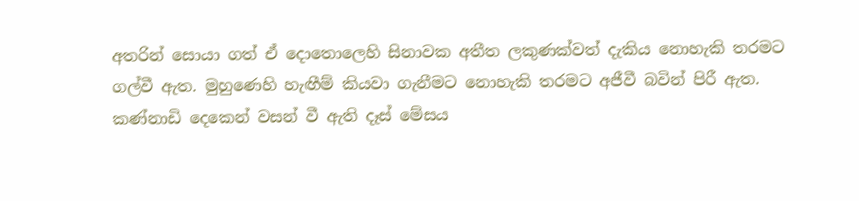අතරින් සොයා ගත් ඒ දොතොලෙහි සිනාවක අතීත ලකුණක්වත් දැකිය නොහැකි තරමට ගල්වී ඇත. මුහුණෙහි හැඟීම් කියවා ගැනීමට නොහැකි තරමට අජීවී බවින් පිරී ඇත. කණ්නාඩි දෙකෙන් වසන් වී ඇති දෑස් මේසය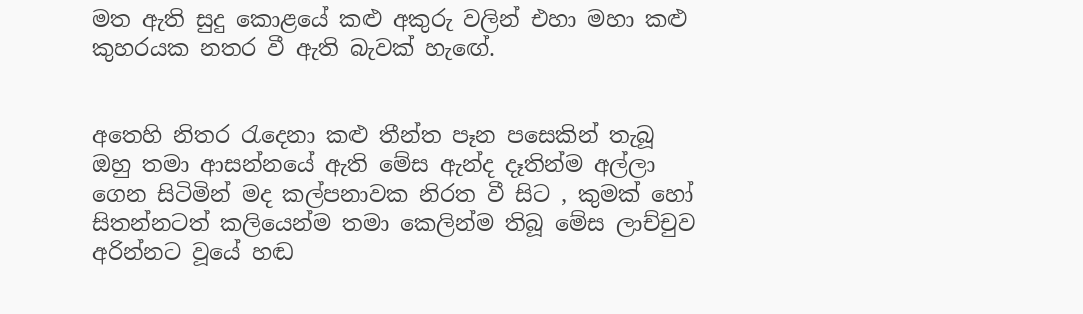මත ඇති සුදු කොළයේ කළු අකුරු වලින් එහා මහා කළු කුහරයක නතර වී ඇති බැවක් හැඟේ.


අතෙහි නිතර රැදෙනා කළු තීන්ත පෑන පසෙකින් තැබූ ඔහු තමා ආසන්නයේ ඇති මේස ඇන්ද දෑතින්ම අල්ලා ගෙන සිටිමින් මද කල්පනාවක නිරත වී සිට , කුමක් හෝ සිතන්නටත් කලියෙන්ම තමා කෙලින්ම තිබූ මේස ලාච්චුව අරින්නට වූයේ හඬ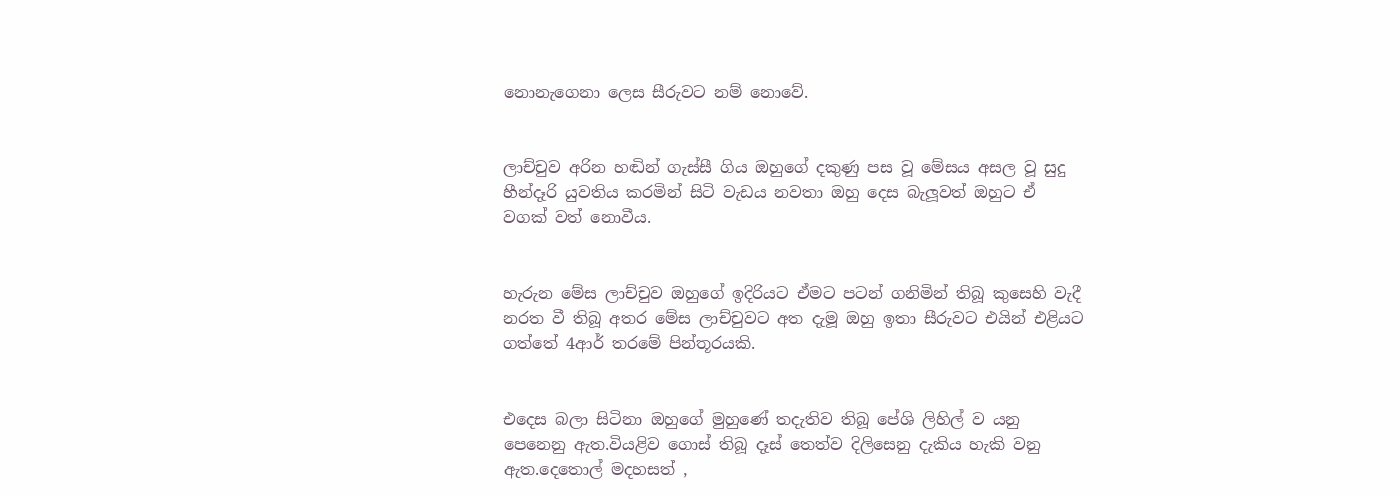නොනැගෙනා ලෙස සීරුවට නම් නොවේ.


ලාච්චුව අරින හඬින් ගැස්සී ගිය ඔහුගේ දකුණු පස වූ මේසය අසල වූ සුදු හීන්දෑරි යුවතිය කරමින් සිටි වැඩය නවතා ඔහු දෙස බැලූවත් ඔහුට ඒ වගක් වත් නොවීය.


හැරුන මේස ලාච්චුව ඔහුගේ ඉදිරියට ඒමට පටන් ගනිමින් තිබූ කුසෙහි වැදී නරත වී තිබූ අතර මේස ලාච්චුවට අත දැමූ ඔහු ඉතා සීරුවට එයින් එළියට ගත්තේ 4ආර් තරමේ පින්තූරයකි.


එදෙස බලා සිටිනා ඔහුගේ මුහුණේ තදැතිව තිබූ පේශි ලිහිල් ව යනු පෙනෙනු ඇත.වියළිව ගොස් තිබූ දෑස් තෙත්ව දිලිසෙනු දැකිය හැකි වනු ඇත.දෙතොල් මදහසත් ,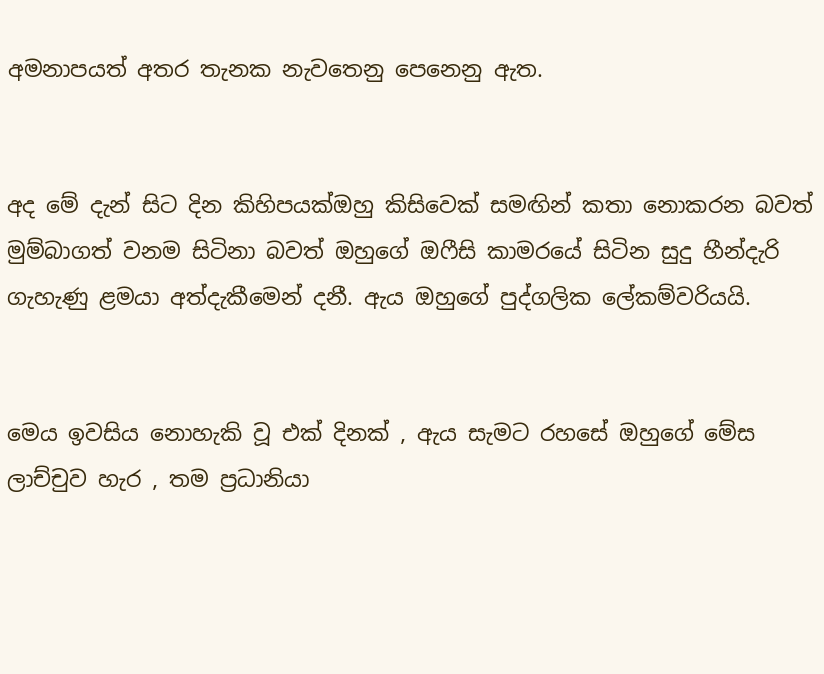අමනාපයත් අතර තැනක නැවතෙනු පෙනෙනු ඇත.


අද මේ දැන් සිට දින කිහිපයක්ඔහු කිසිවෙක් සමඟින් කතා නොකරන බවත් මුම්බාගත් වනම සිටිනා බවත් ඔහුගේ ඔෆීසි කාමරයේ සිටින සුදු හීන්දැරි ගැහැණු ළමයා අත්දැකීමෙන් දනී. ඇය ඔහුගේ පුද්ගලික ලේකම්වරියයි.


මෙය ඉවසිය නොහැකි වූ එක් දිනක් , ඇය සැමට රහසේ ඔහුගේ මේස ලාච්චුව හැර , තම ප්‍රධානියා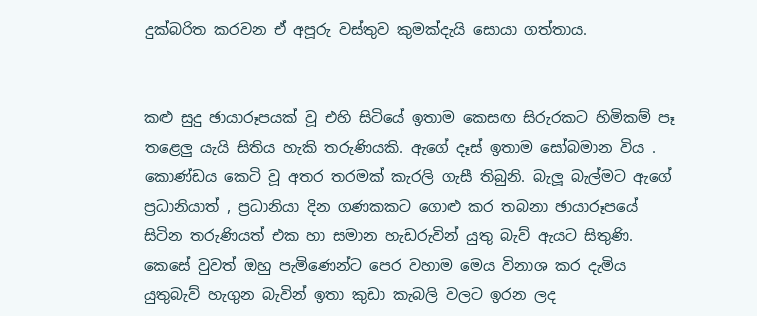දුක්බරිත කරවන ඒ අපූරු වස්තුව කුමක්දැයි සොයා ගත්තාය.


කළු සුදු ඡායාරූපයක් වූ එහි සිටියේ ඉතාම කෙසඟ සිරුරකට හිමිකම් පෑ තළෙලු යැයි සිතිය හැකි තරුණියකි. ඇගේ දෑස් ඉතාම සෝබමාන විය . කොණ්ඩය කෙටි වූ අතර තරමක් කැරලි ගැසී තිබුනි. බැලූ බැල්මට ඇගේ ප්‍රධානියාත් , ප්‍රධානියා දින ගණකකට ගොළු කර තබනා ඡායාරූපයේ සිටින තරුණියත් එක හා සමාන හැඩරුවින් යුතු බැව් ඇයට සිතුණි. කෙසේ වුවත් ඔහු පැමිණෙන්ට පෙර වහාම මෙය විනාශ කර දැමිය යුතුබැව් හැගුන බැවින් ඉතා කුඩා කැබලි වලට ඉරන ලද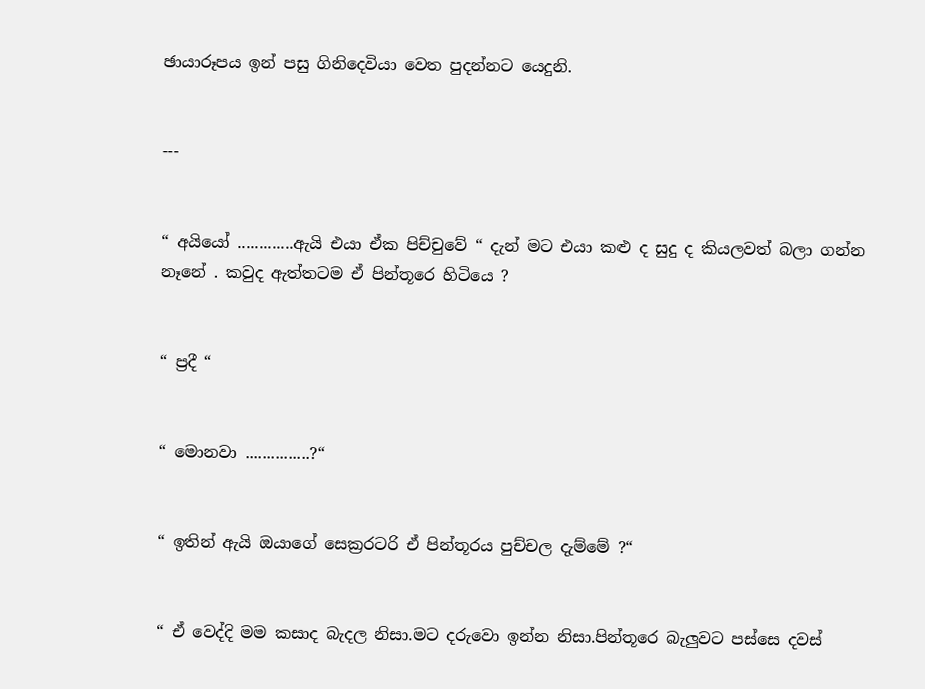ඡායාරූපය ඉන් පසු ගිනිදෙවියා වෙත පුදන්නට යෙදුනි.


---


“ අයියෝ .............ඇයි එයා ඒක පිච්චුවේ “ දැන් මට එයා කළු ද සුදු ද කියලවත් බලා ගන්න නෑනේ . කවුද ඇත්තටම ඒ පින්තූරෙ හිටියෙ ?


“ ප්‍රදී “


“ මොනවා ...............?“


“ ඉතින් ඇයි ඔයාගේ සෙක්‍රරටරි ඒ පින්තූරය පුච්චල දැම්මේ ?“


“ ඒ වෙද්දි මම කසාද බැදල නිසා.මට දරුවො ඉන්න නිසා.පින්තූරෙ බැලුවට පස්සෙ දවස්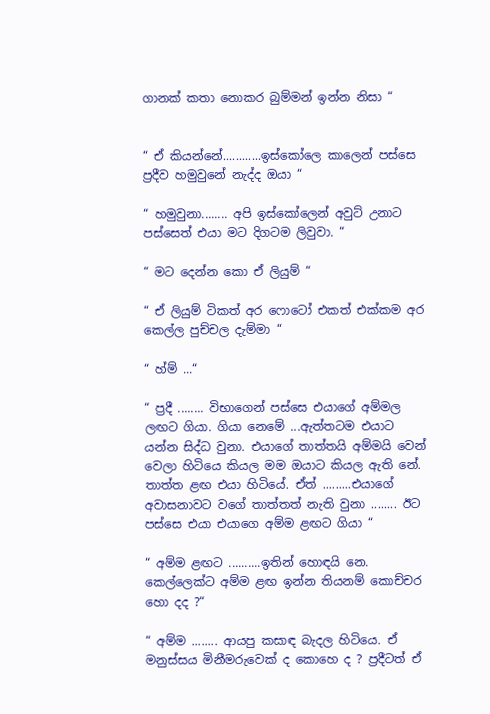ගානක් කතා නොකර බුම්මන් ඉන්න නිසා “


“ ඒ කියන්නේ............ඉස්කෝලෙ කාලෙන් පස්සෙ ප්‍රදීව හමුවුනේ නැද්ද ඔයා “

“ හමුවුනා........ අපි ඉස්කෝලෙන් අවුට් උනාට පස්සෙත් එයා මට දිගටම ලිවුවා. “

“ මට දෙන්න කො ඒ ලියුම් “

“ ඒ ලියුම් ටිකත් අර ෆොටෝ එකත් එක්කම අර කෙල්ල පුච්චල දැම්මා “

“ හ්ම් ...“

“ ප්‍රදී ........ විභාගෙන් පස්සෙ එයාගේ අම්මල ලඟට ගියා. ගියා නෙමේ ...ඇත්තටම එයාට යන්න සිද්ධ වුනා. එයාගේ තාත්තයි අම්මයි වෙන් වෙලා හිටියෙ කියල මම ඔයාට කියල ඇති නේ. තාත්ත ළඟ එයා හිටියේ. ඒත් .........එයාගේ අවාසනාවට වගේ තාත්තත් නැති වුනා ........ ඊට පස්සෙ එයා එයාගෙ අම්ම ළඟට ගියා “

“ අම්ම ළඟට ..........ඉතින් හොඳයි නෙ. කෙල්ලෙක්ට අම්ම ළඟ ඉන්න තියනම් කොච්චර හො දද ?“

“ අම්ම ........ ආයපු කසාඳ බැදල හිටියෙ. ඒ මනුස්සය මිනීමරුවෙක් ද කොහෙ ද ? ප්‍රදීටත් ඒ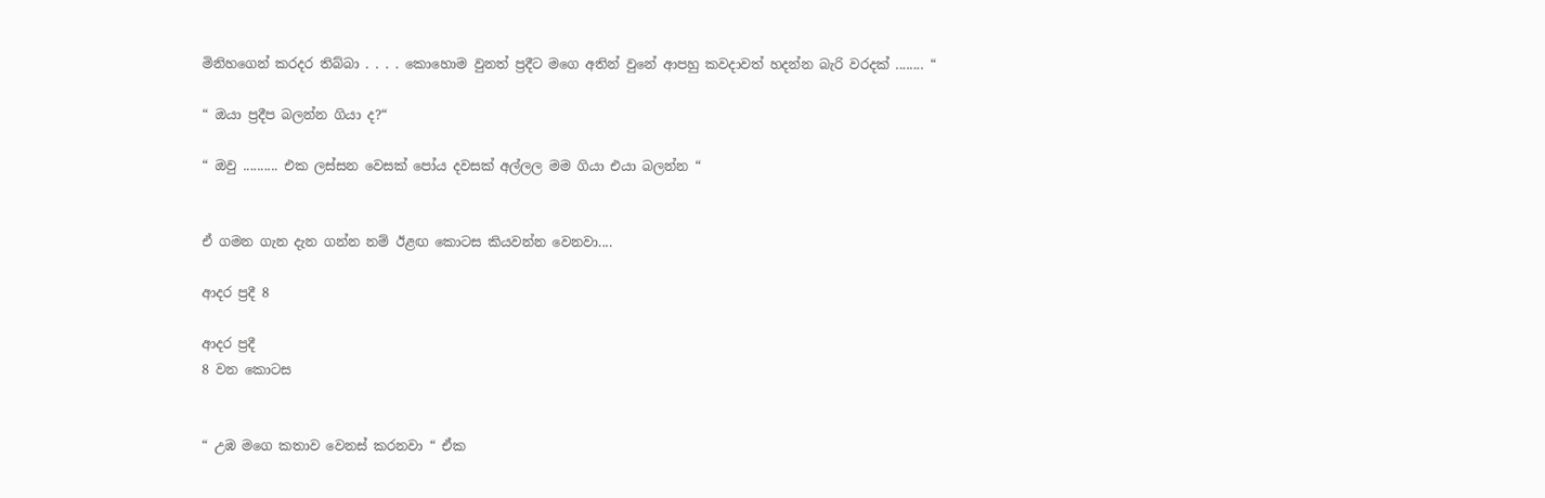මිනිහගෙන් කරදර තිබ්බා . . . . කොහොම වුනත් ප්‍රදීට මගෙ අතින් වුනේ ආපහු කවදාවත් හදන්න බැරි වරදක් ........ “

“ ඔයා ප්‍රදීප බලන්න ගියා ද?“

“ ඔවු .......... එක ලස්සන වෙසක් පෝය දවසක් අල්ලල මම ගියා එයා බලන්න “


ඒ ගමන ගැන දැන ගන්න නම් ඊළඟ කොටස කියවන්න වෙනවා....

ආදර ප්‍රදී 8

ආදර ප්‍රදී
8 වන කොටස


“ උඹ මගෙ කතාව වෙනස් කරනවා “ ඒක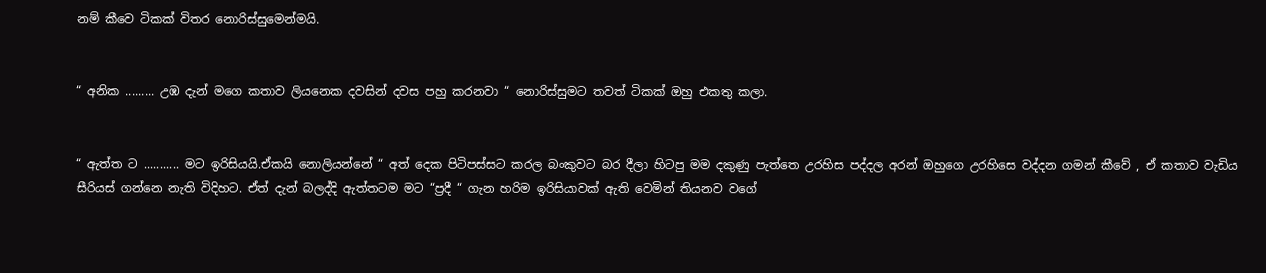නම් කීවෙ ටිකක් විතර නොරිස්සුමෙන්මයි.


“ අනික ......... උඹ දැන් මගෙ කතාව ලියනෙක දවසින් දවස පහු කරනවා “ නොරිස්සුමට තවත් ටිකක් ඔහු එකතු කලා.


“ ඇත්ත ට ........... මට ඉරිසියයි.ඒකයි නොලියන්නේ “ අත් දෙක පිටිපස්සට කරල බංකුවට බර දීලා හිටපු මම දකුණු පැත්තෙ උරහිස පද්දල අරන් ඔහුගෙ උරහිසෙ වද්දන ගමන් කීවේ , ඒ කතාව වැඩිය සීරියස් ගන්නෙ නැති විදිහට. ඒත් දැන් බලද්දි ඇත්තටම මට “ප්‍රදී “ ගැන හරිම ඉරිසියාවක් ඇති වෙමින් තියනව වගේ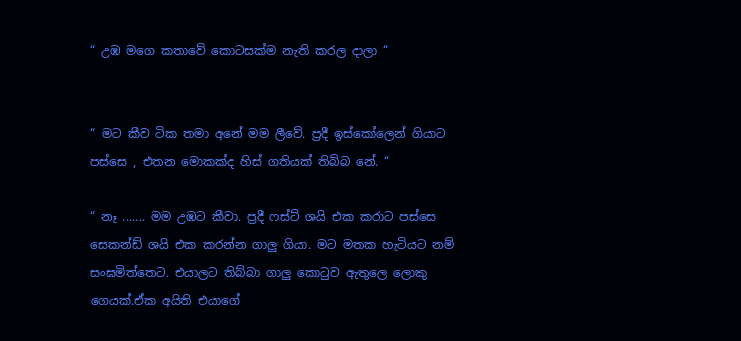“ උඹ මගෙ කතාවේ කොටසක්ම නැති කරල දාලා “


“ මට කීව ටික තමා අනේ මම ලීවේ. ප්‍රදී ඉස්කෝලෙන් ගියාට පස්සෙ , එතන මොකක්ද හිස් ගතියක් තිබ්බ නේ. “

“ නෑ ....... මම උඹට කීවා. ප්‍රදී ෆස්ට් ශයි එක කරාට පස්සෙ සෙකන්ඩ් ශයි එක කරන්න ගාලු ගියා. මට මතක හැටියට නම් සංඝමිත්තෙට. එයාලට තිබ්බා ගාලු කොටුව ඇතුලෙ ලොකු ගෙයක්.ඒක අයිති එයාගේ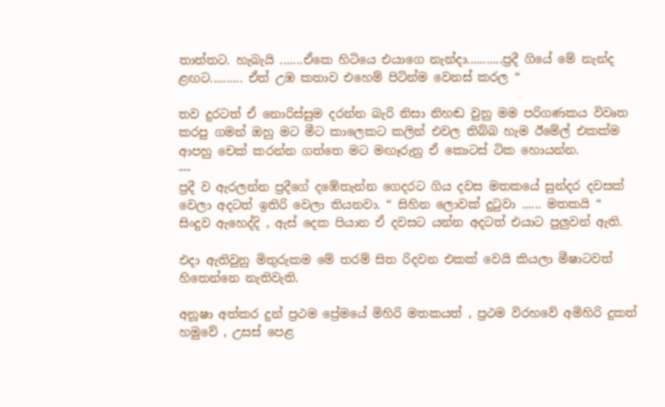තාත්තට. හැබැයි .......ඒකෙ හිටියෙ එයාගෙ නැන්දා...........ප්‍රදී ගියේ මේ නැන්ද ළඟට.......... ඒත් උඹ කතාව එහෙම් පිටින්ම වෙනස් කරල “

තව දුරටත් ඒ නොරිස්සුම දරන්න බැරි නිසා නිහඬ වුනු මම පරිගණකය විවෘත කරපු ගමන් ඔහු මට මීට කාලෙකට කලින් එවල තිබ්බ හැම ඊමේල් එකක්ම ආපහු චෙක් කරන්න ගත්තෙ මට මඟෑරුනු ඒ කොටස් ටික හොයන්න.
---
ප්‍රදී ව ඇරලන්න ප්‍රදීගේ දඹේතැන්න ගෙදරට ගිය දවස මතකයේ සුන්දර දවසක් වෙලා අදටත් ඉතිරි වෙලා තියනවා. “ සිහින ලොවක් දුටුවා ...... මතකයි “ සිංදුව ඇහෙද්දි , ඇස් දෙක පියාන ඒ දවසට යන්න අදටත් එයාට පුලුවන් ඇති.

එදා ඇතිවුනු මිතුරුකම මේ තරම් සිත රිදවන එකක් වෙයි කියලා මීෂාටවත් හිතෙන්නෙ නැතිවැති.

අනූෂා අත්කර දුන් ප්‍රථම ප්‍රේමයේ මිහිරි මතකයත් , ප්‍රථම විරහවේ අමිහිරි දුකත් හමුවේ , උසස් පෙළ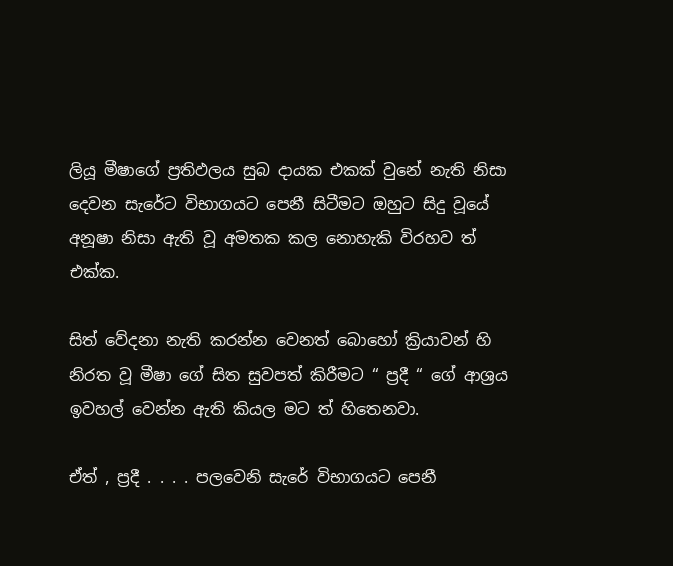ලියූ මීෂාගේ ප්‍රතිඵලය සුබ දායක එකක් වුනේ නැති නිසා දෙවන සැරේට විභාගයට පෙනී සිටීමට ඔහුට සිදු වූයේ අනූෂා නිසා ඇති වූ අමතක කල නොහැකි විරහව ත් එක්ක.

සිත් වේදනා නැති කරන්න වෙනත් බොහෝ ක්‍රියාවන් හි නිරත වූ මීෂා ගේ සිත සුවපත් කිරීමට “ ප්‍රදී “ ගේ ආශ්‍රය ඉවහල් වෙන්න ඇති කියල මට ත් හිතෙනවා.

ඒත් , ප්‍රදී . . . . පලවෙනි සැරේ විභාගයට පෙනී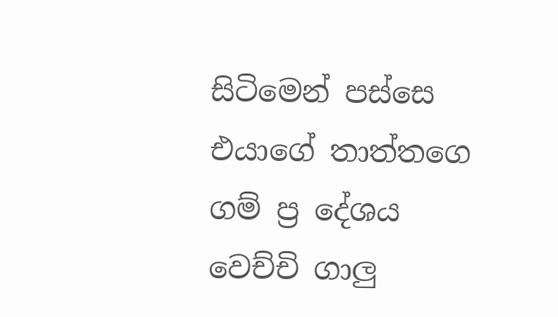සිටිමෙන් පස්සෙ එයාගේ තාත්තගෙ ගම් ප්‍ර දේශය වෙච්චි ගාලු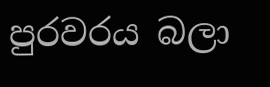පුරවරය බලා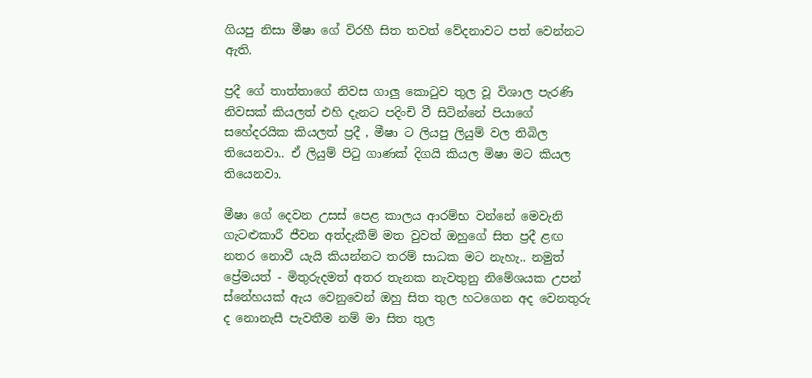ගියපු නිසා මීෂා ගේ විරහී සිත තවත් වේදනාවට පත් වෙන්නට ඇති.

ප්‍රදී ගේ තාත්තාගේ නිවස ගාලු කොටුව තුල වූ විශාල පැරණි නිවසක් කියලත් එහි දැනට පදිංචි වී සිටින්නේ පියාගේ සහේදරයික කියලත් ප්‍රදී , මීෂා ට ලියපු ලියුම් වල තිබිල තියෙනවා.. ඒ ලියුම් පිටු ගාණක් දිගයි කියල මිෂා මට කියල තියෙනවා.

මීෂා ගේ දෙවන උසස් පෙළ කාලය ආරම්භ වන්නේ මෙවැනි ගැටළුකාරී ජීවන අත්දැකීම් මත වුවත් ඔහුගේ සිත ප්‍රදී ළඟ නතර නොවී යැයි කියන්නට තරම් සාධක මට නැහැ.. නමුත් ප්‍රේමයත් - මිතුරුදමත් අතර තැනක නැවතුනු නිමේශයක උපන් ස්නේහයක් ඇය වෙනුවෙන් ඔහු සිත තුල හටගෙන අද වෙනතුරු ද නොනැසී පැවතීම නම් මා සිත තුල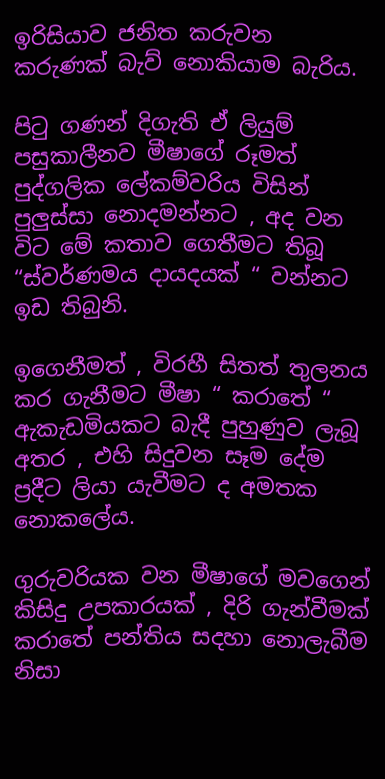ඉරිසියාව ජනිත කරුවන කරුණක් බැව් නොකියාම බැරිය.

පිටු ගණන් දිගැති ඒ ලියුම් පසුකාලීනව මීෂාගේ රූමත් පුද්ගලික ලේකම්වරිය විසින් පුලුස්සා නොදමන්නට , අද වන විට මේ කතාව ගෙතීමට තිබූ “ස්වර්ණමය දායදයක් “ වන්නට ඉඩ තිබුනි.

ඉගෙනීමත් , විරහී සිතත් තුලනය කර ගැනීමට මීෂා “ කරාතේ “ ඇකැඩමියකට බැදී පුහුණුව ලැබූ අතර , එහි සිදුවන සෑම දේම ප්‍රදීට ලියා යැවීමට ද අමතක නොකලේය.

ගුරුවරියක වන මීෂාගේ මවගෙන් කිසිදු උපකාරයක් , දිරි ගැන්වීමක් කරාතේ පන්තිය සදහා නොලැබීම නිසා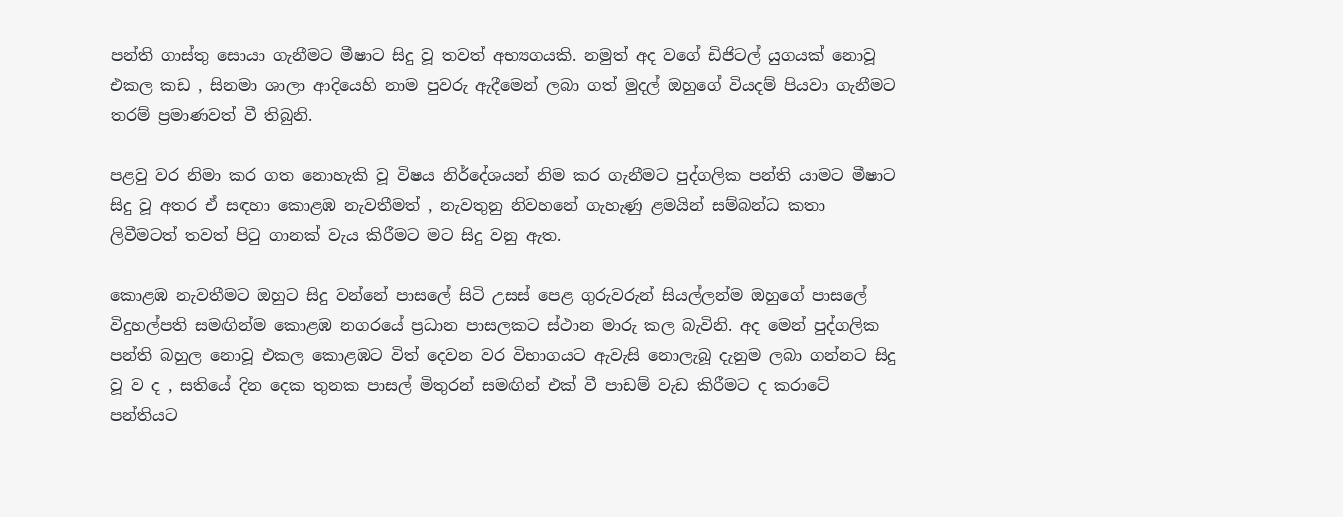පන්ති ගාස්තු සොයා ගැනීමට මීෂාට සිදු වූ තවත් අභ්‍යගයකි. නමුත් අද වගේ ඩිජිටල් යුගයක් නොවූ එකල කඩ , සිනමා ශාලා ආදියෙහි නාම පුවරු ඇදීමෙන් ලබා ගත් මුදල් ඔහුගේ වියදම් පියවා ගැනීමට තරම් ප්‍රමාණවත් වී තිබුනි.

පළවු වර නිමා කර ගත නොහැකි වූ විෂය නිර්දේශයන් නිම කර ගැනීමට පුද්ගලික පන්ති යාමට මීෂාට සිදු වූ අතර ඒ සඳහා කොළඹ නැවතීමත් , නැවතුනු නිවහනේ ගැහැණු ළමයින් සම්බන්ධ කතා ලිවීමටත් තවත් පිටු ගානක් වැය කිරීමට මට සිදු වනු ඇත.

කොළඹ නැවතීමට ඔහුට සිදු වන්නේ පාසලේ සිටි උසස් පෙළ ගුරුවරුන් සියල්ලන්ම ඔහුගේ පාසලේ විදුහල්පති සමඟින්ම කොළඹ නගරයේ ප්‍රධාන පාසලකට ස්ථාන මාරු කල බැවිනි. අද මෙන් පුද්ගලික පන්ති බහුල නොවූ එකල කොළඹට විත් දෙවන වර විභාගයට ඇවැසි නොලැබූ දැනුම ලබා ගන්නට සිදු වූ ව ද , සතියේ දින දෙක තුනක පාසල් මිතුරන් සමඟින් එක් වී පාඩම් වැඩ කිරීමට ද කරාටේ පන්තියට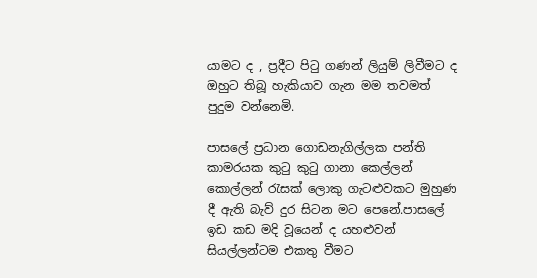යාමට ද , ප්‍රදීට පිටු ගණන් ලියුම් ලිවීමට ද ඔහුට තිබූ හැකියාව ගැන මම තවමත් පුදුම වන්නෙමි.

පාසලේ ප්‍රධාන ගොඩනැගිල්ලක පන්ති කාමරයක කුටු කුටු ගානා කෙල්ලන් කොල්ලන් රැසක් ලොකු ගැටළුවකට මුහුණ දී ඇති බැව් දුර සිටන මට පෙනේ.පාසලේ ඉඩ කඩ මදි වූයෙන් ද යහළුවන් සියල්ලන්ටම එකතු වීමට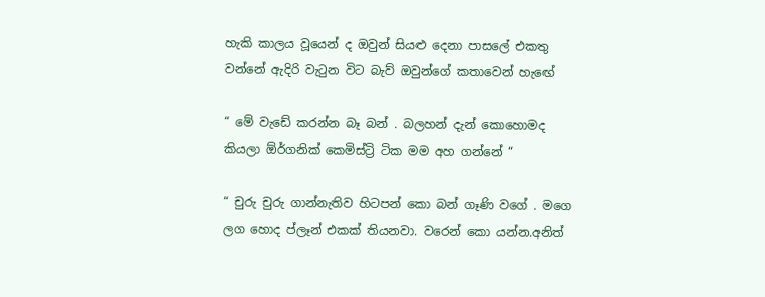හැකි කාලය වූයෙන් ද ඔවුන් සියළු දෙනා පාසලේ එකතු වන්නේ ඇදිරි වැටුන විට බැව් ඔවුන්ගේ කතාවෙන් හැඟේ

“ මේ වැඩේ කරන්න බෑ බන් . බලහන් දැන් කොහොමද කියලා ඕර්ගනික් කෙමිස්ට්‍රි ටික මම අහ ගන්නේ “

“ චුරු චුරු ගාන්නැතිව හිටපන් කො බන් ගෑණි වගේ . මගෙ ලග හොද ප්ලෑන් එකක් තියනවා. වරෙන් කො යන්න.අනිත්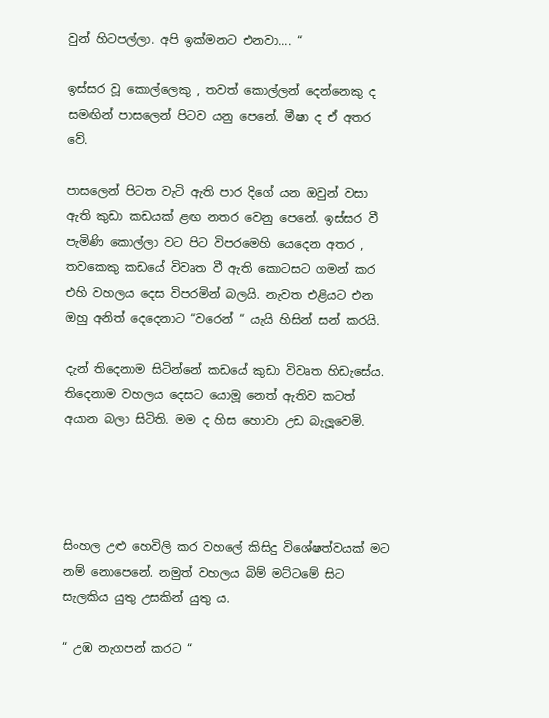වුන් හිටපල්ලා. අපි ඉක්මනට එනවා.... “

ඉස්සර වූ කොල්ලෙකු , තවත් කොල්ලන් දෙන්නෙකු ද සමඟින් පාසලෙන් පිටව යනු පෙනේ. මීෂා ද ඒ අතර වේ.

පාසලෙන් පිටත වැටි ඇති පාර දිගේ යන ඔවුන් වසා ඇති කුඩා කඩයක් ළඟ නතර වෙනු පෙනේ. ඉස්සර වී පැමිණි කොල්ලා වට පිට විපරමෙහි යෙදෙන අතර , තවකෙකු කඩයේ විවෘත වී ඇති කොටසට ගමන් කර එහි වහලය දෙස විපරමින් බලයි. නැවත එළියට එන ඔහු අනිත් දෙදෙනාට “වරෙන් “ යැයි හිසින් සන් කරයි.

දැන් තිදෙනාම සිටින්නේ කඩයේ කුඩා විවෘත හිඩැසේය. තිදෙනාම වහලය දෙසට යොමූ නෙත් ඇතිව කටත් අයාන බලා සිටිති. මම ද හිස හොවා උඩ බැලූවෙමි.




සිංහල උළු හෙවිලි කර වහලේ කිසිදු විශේෂත්වයක් මට නම් නොපෙනේ. නමුත් වහලය බිම් මට්ටමේ සිට සැලකිය යුතු උසකින් යුතු ය.

“ උඹ නැගපන් කරට “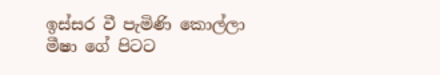ඉස්සර වී පැමිණි කොල්ලා මීෂා ගේ පිටට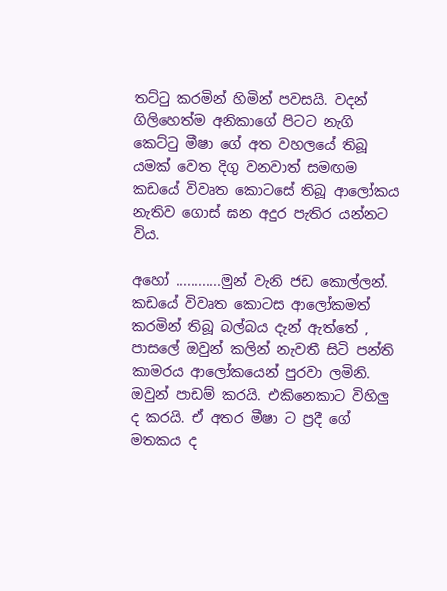තට්ටු කරමින් හිමින් පවසයි. වදන් ගිලිහෙත්ම අනිකාගේ පිටට නැගි කෙට්ටු මීෂා ගේ අත වහලයේ තිබූ යමක් වෙත දිගු වනවාත් සමඟම කඩයේ විවෘත කොටසේ තිබූ ආලෝකය නැතිව ගොස් ඝන අදුර පැතිර යන්නට විය.

අහෝ ............මුන් වැනි ජඩ කොල්ලන්. කඩයේ විවෘත කොටස ආලෝකමත් කරමින් තිබූ බල්බය දැන් ඇත්තේ , පාසලේ ඔවුන් කලින් නැවතී සිටි පන්ති කාමරය ආලෝකයෙන් පුරවා ලමිනි. ඔවුන් පාඩම් කරයි. එකිනෙකාට විහිලු ද කරයි. ඒ අතර මීෂා ට ප්‍රදී ගේ මතකය ද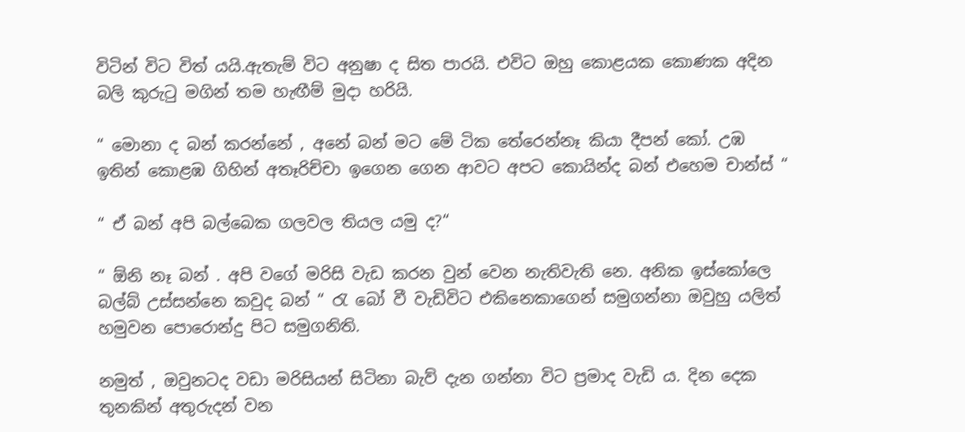විටින් විට විත් යයි.ඇතැම් විට අනුෂා ද සිත පාරයි. එවිට ඔහු කොළයක කොණක අදින බලි කුරුටු මගින් තම හැඟීම් මුදා හරියි.

“ මොනා ද බන් කරන්නේ , අනේ බන් මට මේ ටික තේරෙන්නෑ කියා දීපන් කෝ. උඹ ඉතින් කොළඹ ගිහින් අතෑරිච්චා ඉගෙන ගෙන ආවට අපට කොයින්ද බන් එහෙම චාන්ස් “

“ ඒ බන් අපි බල්බෙක ගලවල තියල යමු ද?“

“ ඕනි නෑ බන් . අපි වගේ මරිසි වැඩ කරන වුන් වෙන නැතිවැති නෙ. අනික ඉස්කෝලෙ බල්බ් උස්සන්නෙ කවුද බන් “ රැ බෝ වී වැඩිවිට එකිනෙකාගෙන් සමුගන්නා ඔවුහු යලිත් හමුවන පොරොන්දු පිට සමුගනිති.

නමුත් , ඔවුනටද වඩා මරිසියන් සිටිනා බැව් දැන ගන්නා විට ප්‍රමාද වැඩි ය. දින දෙක තුනකින් අතුරුදන් වන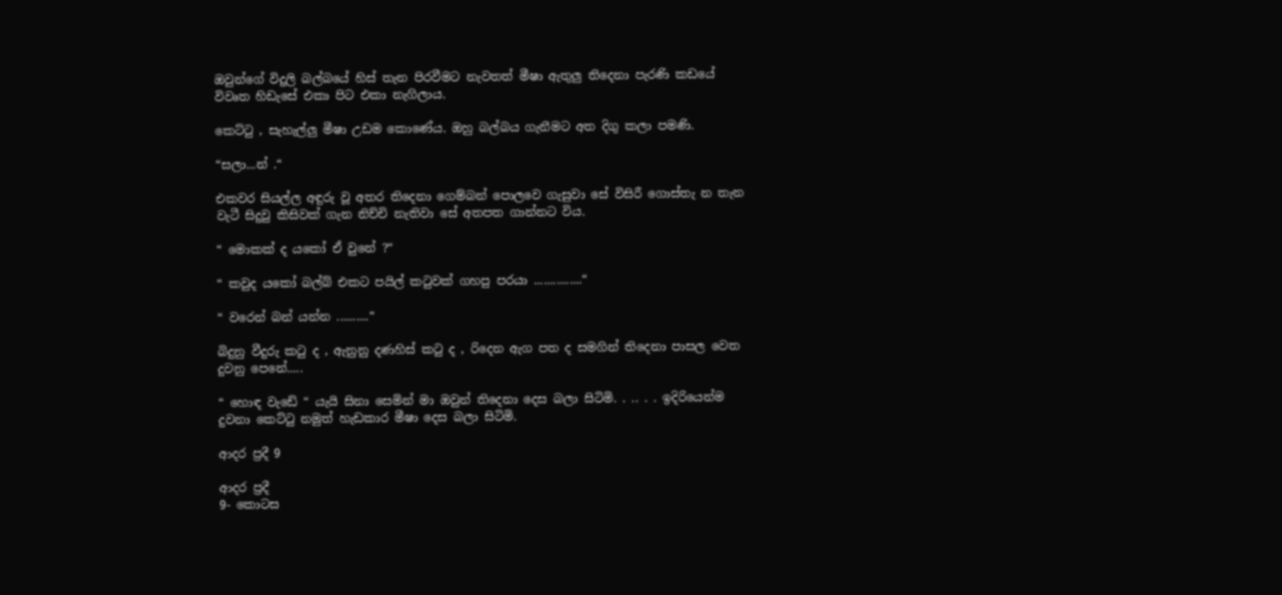ඔවුන්ගේ විදුලි බල්බයේ හිස් තැන පිරවීමට නැවතත් මීෂා ඇතුලු තිදෙනා පැරණි කඩයේ විවෘත හිඩැසේ එකා පිට එකා නැගිලාය.

කෙට්ටු , සැහැල්ලු මීෂා උඩම කොණේය. ඔහු බල්බය ගැනීමට අත දිගු කලා පමණි.

“සලා...න් .“

එකවර සියල්ල අඳුරු වූ අතර තිදෙනා ගෙම්බන් පොලවෙ ගැසුවා සේ විසිරී ගොස්තැ න තැන වැටී සිදුවු කිසිවක් ගැන නිච්චි නැතිවා සේ අතපත ගාන්නට විය.

“ මොකක් ද යකෝ ඒ වුනේ ?“

“ කවුද යකෝ බල්බ් එකට පයිල් කටුවක් ගහපු පරයා ...............“

“ වරෙන් බන් යන්න ..........“

බිදුනු වීදුරු කටු ද , ඇනුනු දණහිස් කටු ද , රිදෙන ඇග පත ද සමගින් තිදෙනා පාසල වෙත දුවනු පෙනේ.....

“ හොඳ වැඩේ “ යැයි සිනා සෙමින් මා ඔවුන් තිදෙනා දෙස බලා සිටිමි. . .. . . ඉදිරියෙන්ම දුවනා කෙට්ටු නමුත් හැඩකාර මීෂා දෙස බලා සිටිමි.

ආදර ප්‍රදී 9

ආදර ප්‍රදී
9- කොටස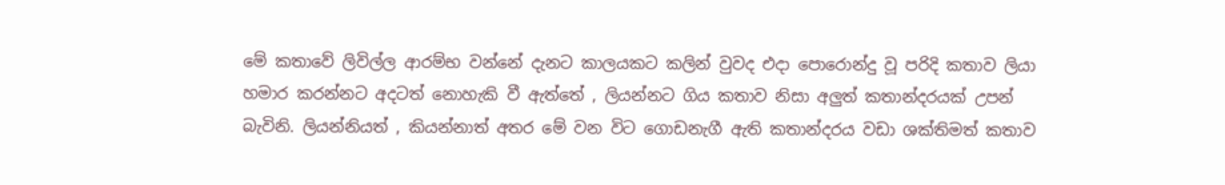මේ කතාවේ ලිවිල්ල ආරම්භ වන්නේ දැනට කාලයකට කලින් වුවද එදා පොරොන්දු වූ පරිදි කතාව ලියා හමාර කරන්නට අදටත් නොහැකි වී ඇත්තේ , ලියන්නට ගිය කතාව නිසා අලුත් කතාන්දරයක් උපන් බැවිනි. ලියන්නියත් , කියන්නාත් අතර මේ වන විට ගොඩනැගී ඇති කතාන්දරය වඩා ශක්තිමත් කතාව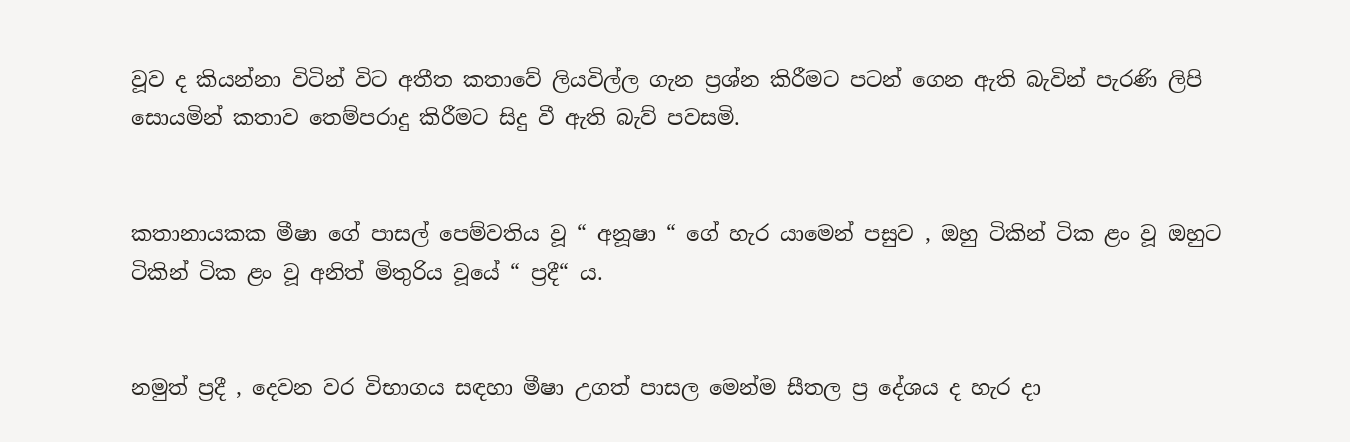වූව ද කියන්නා විටින් විට අතීත කතාවේ ලියවිල්ල ගැන ප්‍රශ්න කිරීමට පටන් ගෙන ඇති බැවින් පැරණි ලිපි සොයමින් කතාව තෙම්පරාදු කිරීමට සිදු වී ඇති බැව් පවසමි.


කතානායකක මීෂා ගේ පාසල් පෙම්වතිය වූ “ අනූෂා “ ගේ හැර යාමෙන් පසුව , ඔහු ටිකින් ටික ළං වූ ඔහුට ටිකින් ටික ළං වූ අනිත් මිතුරිය වූයේ “ ප්‍රදී“ ය.


නමුත් ප්‍රදී , දෙවන වර විභාගය සඳහා මීෂා උගත් පාසල මෙන්ම සීතල ප්‍ර දේශය ද හැර දා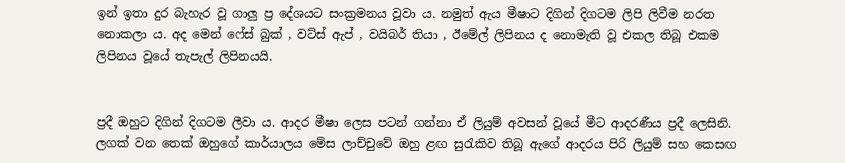ඉන් ඉතා දුර බැහැර වූ ගාලු ප්‍ර දේශයට සංක්‍රමනය වූවා ය. නමුත් ඇය මීෂාට දිගින් දිගටම ලිපි ලිවීම නරත නොකලා ය. අද මෙන් ෆේස් බුක් , වට්ස් ඇප් , වයිබර් තියා , ඊමේල් ලිපිනය ද නොමැති වූ එකල තිබූ එකම ලිපිනය වූයේ තැපැල් ලිපිනයයි.


ප්‍රදී ඔහුට දිගින් දිගටම ලීවා ය. ආදර මීෂා ලෙස පටන් ගන්නා ඒ ලියුම් අවසන් වූයේ මීට ආදරණීය ප්‍රදී ලෙසිනි. ලගක් වන තෙක් ඔහුගේ කාර්යාලය මේස ලාච්චුවේ ඔහු ළඟ සුරැකිව තිබූ ඇගේ ආදරය පිරි ලියුම් සහ කෙසඟ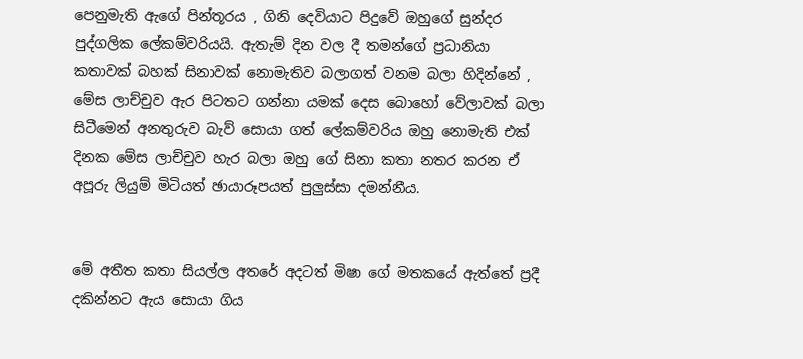පෙනුමැති ඇගේ පින්තූරය , ගිනි දෙවියාට පිදුවේ ඔහුගේ සුන්දර පුද්ගලික ලේකම්වරියයි. ඇතැම් දින වල දී තමන්ගේ ප්‍රධානියා කතාවක් බහක් සිනාවක් නොමැතිව බලාගත් වනම බලා හිදින්නේ , මේස ලාච්චුව ඇර පිටතට ගන්නා යමක් දෙස බොහෝ වේලාවක් බලා සිටීමෙන් අනතුරුව බැව් සොයා ගත් ලේකම්වරිය ඔහු නොමැති එක් දිනක මේස ලාච්චුව හැර බලා ඔහු ගේ සිනා කතා නතර කරන ඒ අපූරු ලියුම් මිටියත් ඡායාරූපයත් පුලුස්සා දමන්නීය.


මේ අතීත කතා සියල්ල අතරේ අදටත් මිෂා ගේ මතකයේ ඇත්තේ ප්‍රදී දකින්නට ඇය සොයා ගිය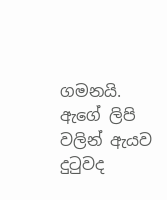ගමනයි. ඇගේ ලිපි වලින් ඇයව දුටුවද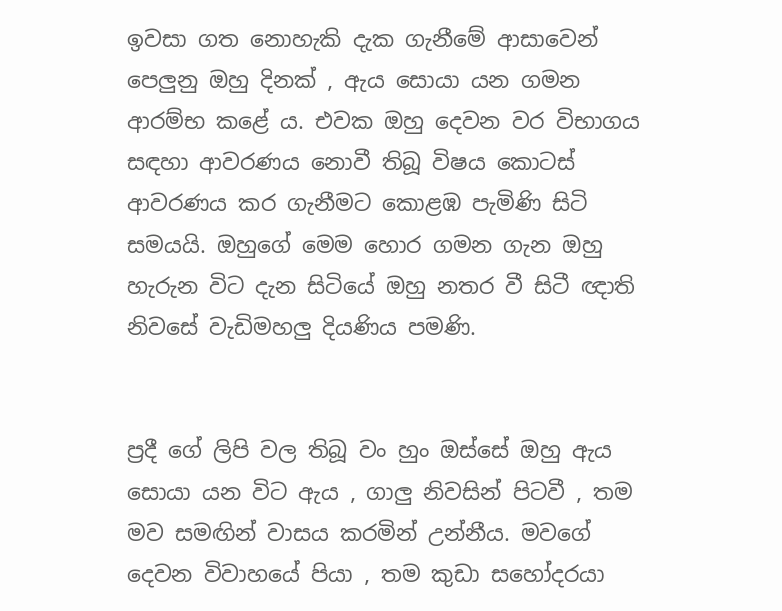ඉවසා ගත නොහැකි දැක ගැනීමේ ආසාවෙන් පෙලුනු ඔහු දිනක් , ඇය සොයා යන ගමන ආරම්භ කළේ ය. එවක ඔහු දෙවන වර විභාගය සඳහා ආවරණය නොවී තිබූ විෂය කොටස් ආවරණය කර ගැනීමට කොළඹ පැමිණි සිටි සමයයි. ඔහුගේ මෙම හොර ගමන ගැන ඔහු හැරුන විට දැන සිටියේ ඔහු නතර වී සිටී ඥාති නිවසේ වැඩිමහලු දියණිය පමණි.


ප්‍රදී ගේ ලිපි වල තිබූ වං හුං ඔස්සේ ඔහු ඇය සොයා යන විට ඇය , ගාලු නිවසින් පිටවී , තම මව සමඟින් වාසය කරමින් උන්නීය. මවගේ දෙවන විවාහයේ පියා , තම කුඩා සහෝදරයා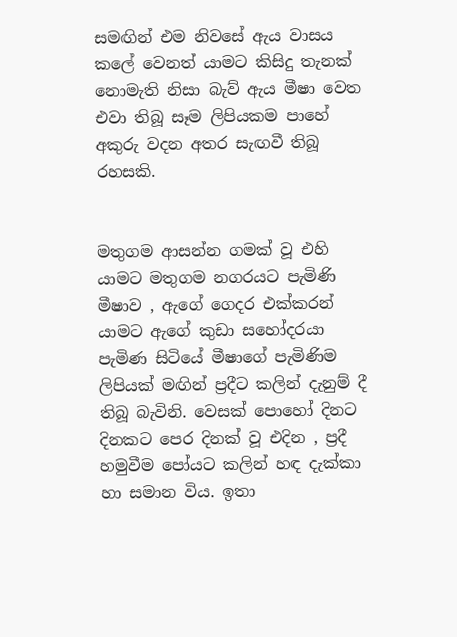සමඟින් එම නිවසේ ඇය වාසය කලේ වෙනත් යාමට කිසිදු තැනක් නොමැති නිසා බැව් ඇය මීෂා වෙත එවා තිබූ සෑම ලිපියකම පාහේ අකුරු වදන අතර සැඟවී තිබූ රහසකි.


මතුගම ආසන්න ගමක් වූ එහි යාමට මතුගම නගරයට පැමිණි මීෂාව , ඇගේ ගෙදර එක්කරන් යාමට ඇගේ කුඩා සහෝදරයා පැමිණ සිටියේ මීෂාගේ පැමිණිම ලිපියක් මඟින් ප්‍රදීට කලින් දැනුම් දී තිබූ බැවිනි. වෙසක් පොහෝ දිනට දිනකට පෙර දිනක් වූ එදින , ප්‍රදී හමුවීම පෝයට කලින් හඳ දැක්කා හා සමාන විය. ඉතා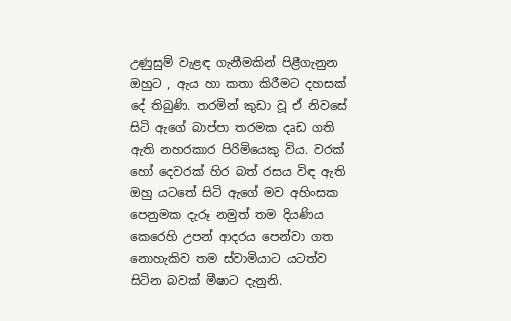උණුසුම් වැළඳ ගැනීමකින් පිළීගැනුන ඔහුට , ඇය හා කතා කිරීමට දහසක් දේ තිබුණි. තරමින් කුඩා වූ ඒ නිවසේ සිටි ඇගේ බාප්පා තරමක දෘඩ ගති ඇති නහරකාර පිරිමියෙකු විය. වරක් හෝ දෙවරක් හිර බත් රසය විඳ ඇති ඔහු යටතේ සිටි ඇගේ මව අහිංසක පෙනුමක දැරූ නමුත් තම දියණිය කෙරෙහි උපන් ආදරය පෙන්වා ගත නොහැකිව තම ස්වාමියාට යටත්ව සිටින බවක් මීෂාට දැනුනි.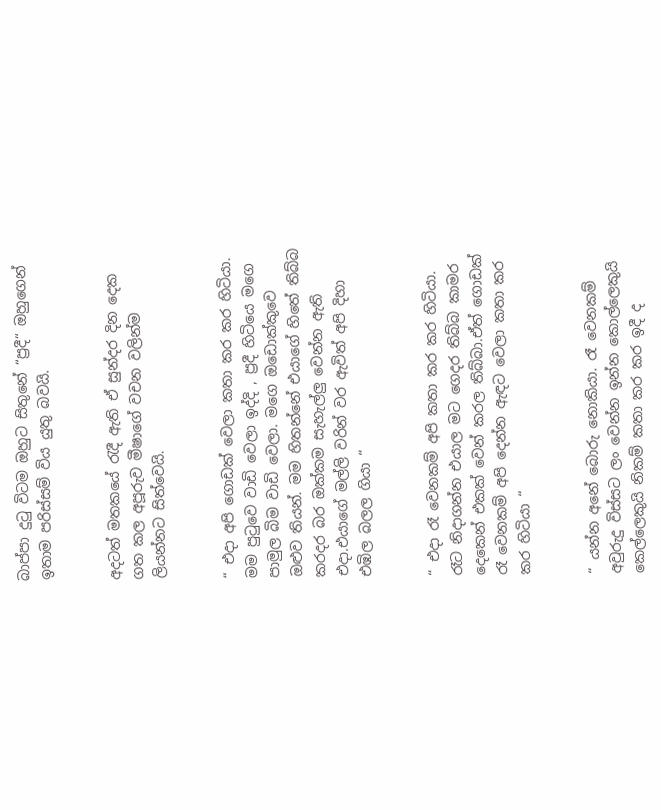බාප්පා දුටු විටම ඔහුට සිතුනේ “ප්‍රදී“ ඔහුගෙන් ඉතාම පරිස්සම් විය යුතු බවයි.


අදටත් මතකයේ රැදී ඇති ඒ සුන්දර දින දෙක ගත කල අපූරුව මීෂාගේ වචන වලින්ම ලියන්නට සිත්වෙයි.


“ එදා අපි ගොඩක් වෙලා කතා කර කර හිටියා. මම පුටුවෙ වාඩි වෙලා ඉද්දි , ප්‍රදී හිටියෙ මගෙ පාමුල බිම වාඩි වෙලා. මගෙ ඔඩොක්කුවෙ ඔළුව තියන්. මම හිතන්නේ එයාගේ හිතේ තිබ්බ කරදර බර ඔක්කම සැහැල්ලු වෙන්න ඇති එදා.එයාගේ මල්ලි වරින් වර ඇවිත් අපි දිහා එඹිල බලල ගියා “


“ එදා රෑ වෙනකම් අපි කතා කර කර හිටියා. රෑට නිදාගන්න එයාල මට ගෙදර තිබ්බ කාමර දෙකෙන් එකක් වෙන් කරල තිබ්බා.ඒත් ගොඩක් රෑ වෙනකම් අපි දෙන්න ඇඳට වෙලා කතා කර කර හිටියා “


“ යන්න අනේ බොරු නොකියා. රෑ වෙනකම් අවුරුදු විස්සට ලං වෙන්න ඉන්න කොල්ලෙකුයි කෙල්ලෙකුයි නිකම් කතා කර කර ඉදී ද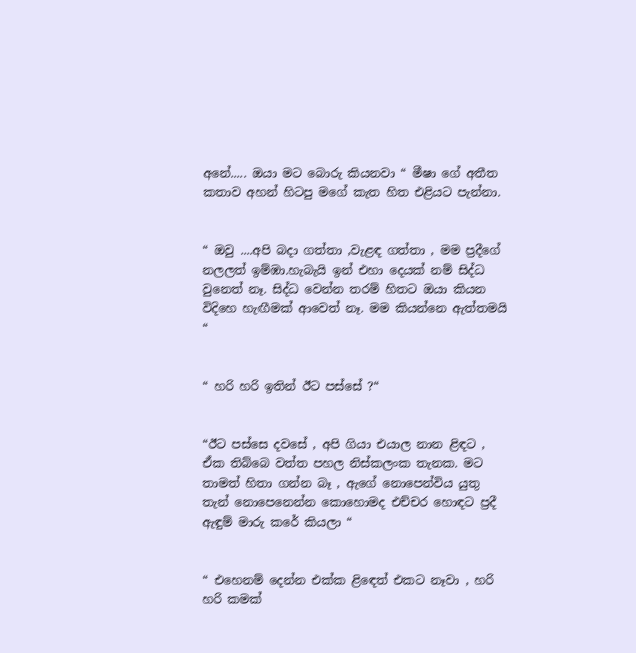අනේ..... ඔයා මට බොරු කියනවා “ මීෂා ගේ අතීත කතාව අහන් හිටපු මගේ කැත හිත එළියට පැන්නා.


“ ඔවු ....අපි බදා ගත්තා ,වැළඳ ගත්තා , මම ප්‍රදීගේ නලලත් ඉම්ඹා.හැබැයි ඉන් එහා දෙයක් නම් සිද්ධ වුනෙත් නෑ. සිද්ධ වෙන්න තරම් හිතට ඔයා කියන විදිහෙ හැඟීමක් ආවෙත් නෑ. මම කියන්නෙ ඇත්තමයි “


“ හරි හරි ඉතින් ඊට පස්සේ ?“


“ඊට පස්සෙ දවසේ , අපි ගියා එයාල නාන ළිඳට , ඒක තිබ්බෙ වත්ත පහල නිස්කලංක තැනක. මට තාමත් හිතා ගන්න බෑ , ඇගේ නොපෙන්විය යුතු තැන් නොපෙනෙන්න කොහොමද එච්චර හොඳට ප්‍රදී ඇඳුම් මාරු කරේ කියලා “


“ එහෙනම් දෙන්න එක්ක ළිඳෙත් එකට නෑවා , හරි හරි කමක්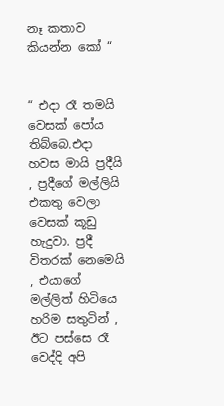නෑ කතාව කියන්න කෝ “


“ එදා රෑ තමයි වෙසක් පෝය තිබ්බෙ.එදා හවස මායි ප්‍රදීයි , ප්‍රදීගේ මල්ලියි එකතු වෙලා වෙසක් කූඩු හැදුවා. ප්‍රදී විතරක් නෙමෙයි , එයාගේ මල්ලිත් හිටියෙ හරිම සතුටින් , ඊට පස්සෙ රෑ වෙද්දි අපි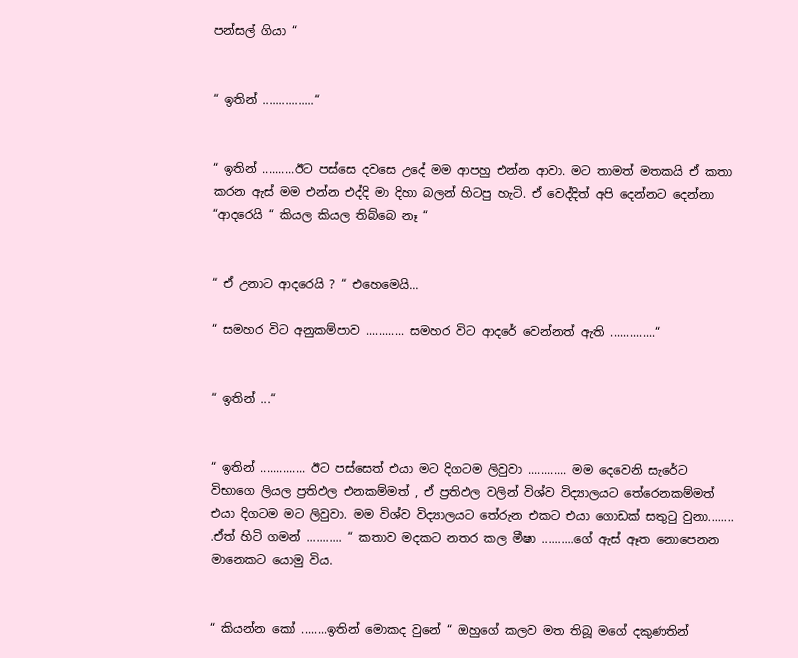පන්සල් ගියා “


“ ඉතින් ................“


“ ඉතින් ..........ඊට පස්සෙ දවසෙ උදේ මම ආපහු එන්න ආවා. මට තාමත් මතකයි ඒ කතා කරන ඇස් මම එන්න එද්දි මා දිහා බලන් හිටපු හැටි. ඒ වෙද්දිත් අපි දෙන්නට දෙන්නා “ආදරෙයි “ කියල කියල තිබ්බෙ නෑ “


“ ඒ උනාට ආදරෙයි ? “ එහෙමෙයි...

“ සමහර විට අනුකම්පාව ............ සමහර විට ආදරේ වෙන්නත් ඇති ..............“


“ ඉතින් ...“


“ ඉතින් .............. ඊට පස්සෙත් එයා මට දිගටම ලිවුවා ............ මම දෙවෙනි සැරේට විභාගෙ ලියල ප්‍රතිඵල එනකම්මත් , ඒ ප්‍රතිඵල වලින් විශ්ව විද්‍යාලයට තේරෙනකම්මත් එයා දිගටම මට ලිවුවා. මම විශ්ව විද්‍යාලයට තේරුන එකට එයා ගොඩක් සතුටු වුනා........ .ඒත් හිටි ගමන් ........... “ කතාව මදකට නතර කල මීෂා ..........ගේ ඇස් ඈත නොපෙනන මානෙකට යොමු විය.


“ කියන්න කෝ ........ඉතින් මොකද වුනේ “ ඔහුගේ කලව මත තිබූ මගේ දකුණතින්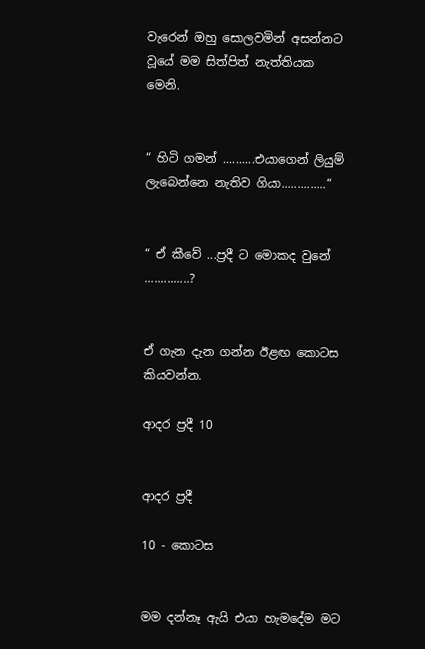වැරෙන් ඔහු සොලවමින් අසන්නට වූයේ මම සිත්පිත් නැත්තියක මෙනි.


“ හිටි ගමන් ..........එයාගෙන් ලියුම් ලැබෙන්නෙ නැතිව ගියා..............“


“ ඒ කීවේ ...ප්‍රදී ට මොකද වුනේ ..............?


ඒ ගැන දැන ගන්න ඊළඟ කොටස කියවන්න.

ආදර ප්‍රදී 10


ආදර ප්‍රදී

10 - කොටස


මම දන්නෑ ඇයි එයා හැමදේම මට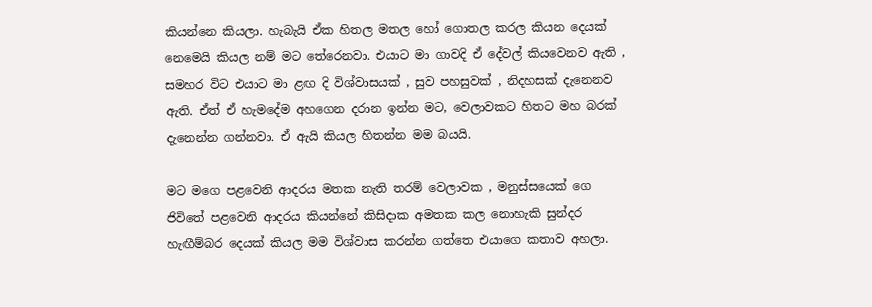කියන්නෙ කියලා. හැබැයි ඒක හිතල මතල හෝ ගොතල කරල කියන දෙයක් නෙමෙයි කියල නම් මට තේරෙනවා. එයාට මා ගාවදි ඒ දේවල් කියවෙනව ඇති , සමහර විට එයාට මා ළඟ දි විශ්වාසයක් , සුව පහසුවක් , නිදහසක් දැනෙනව ඇති. ඒත් ඒ හැමදේම අහගෙන දරාන ඉන්න මට, වෙලාවකට හිතට මහ බරක් දැනෙන්න ගන්නවා. ඒ ඇයි කියල හිතන්න මම බයයි.

මට මගෙ පළවෙනි ආදරය මතක නැති තරම් වෙලාවක , මනුස්සයෙක් ගෙ ජිවිතේ පළවෙනි ආදරය කියන්නේ කිසිදාක අමතක කල නොහැකි සුන්දර හැඟීම්බර දෙයක් කියල මම විශ්වාස කරන්න ගත්තෙ එයාගෙ කතාව අහලා.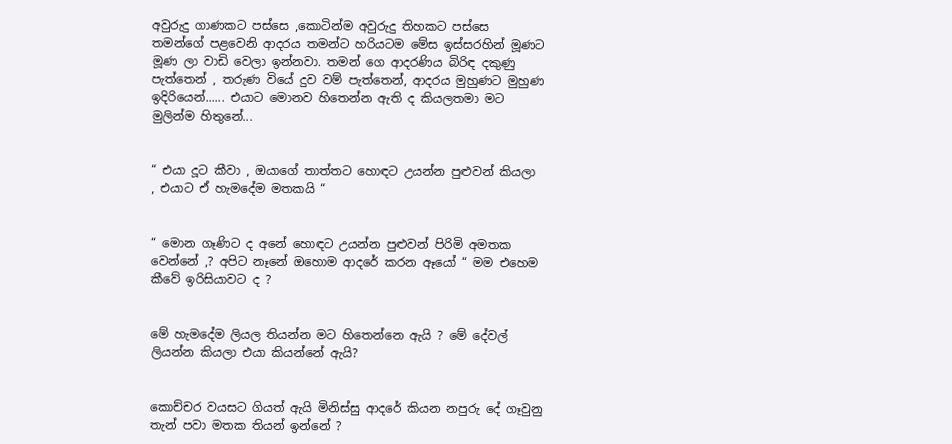අවුරුදු ගාණකට පස්සෙ ,කොටින්ම අවුරුදු තිහකට පස්සෙ තමන්ගේ පළවෙනි ආදරය තමන්ට හරියටම මේස ඉස්සරහින් මූණට මූණ ලා වාඩි වෙලා ඉන්නවා. තමන් ගෙ ආදරණිය බිරිඳ දකුණු පැත්තෙන් , තරුණ වියේ දුව වම් පැත්තෙන්, ආදරය මුහුණට මුහුණ ඉදිරියෙන්...... එයාට මොනව හිතෙන්න ඇති ද කියලතමා මට මුලින්ම හිතුනේ...


“ එයා දූට කීවා , ඔයාගේ තාත්තට හොඳට උයන්න පුළුවන් කියලා , එයාට ඒ හැමදේම මතකයි “


“ මොන ගෑණිට ද අනේ හොඳට උයන්න පුළුවන් පිරිමි අමතක වෙන්නේ ,? අපිට නෑනේ ඔහොම ආදරේ කරන ඈයෝ “ මම එහෙම කීවේ ඉරිසියාවට ද ?


මේ හැමදේම ලියල තියන්න මට හිතෙන්නෙ ඇයි ? මේ දේවල් ලියන්න කියලා එයා කියන්නේ ඇයි?


කොච්චර වයසට ගියත් ඇයි මිනිස්සු ආදරේ කියන නපුරු දේ ගෑවුනු තැන් පවා මතක තියන් ඉන්නේ ?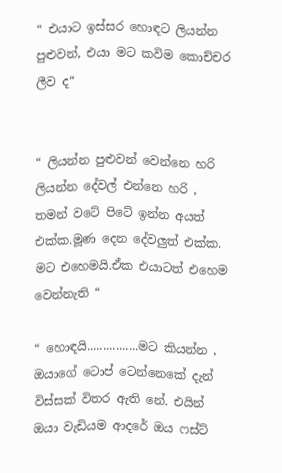“ එයාට ඉස්සර හොඳට ලියන්න පුළුවන්, එයා මට කවිම කොච්චර ලීව ද“


“ ලියන්න පුළුවන් වෙන්නෙ හරි ලියන්න දේවල් එන්නෙ හරි , තමන් වටේ පිටේ ඉන්න අයත් එක්ක.මූණ දෙන දේවලුත් එක්ක. මට එහෙමයි.ඒක එයාටත් එහෙම වෙන්නැති “

“ හොඳයි................මට කියන්න , ඔයාගේ ටොප් ටෙන්නෙකේ දැන් විස්සක් විතර ඇති නේ. එයින් ඔයා වැඩියම ආදරේ ඔය ෆස්ට්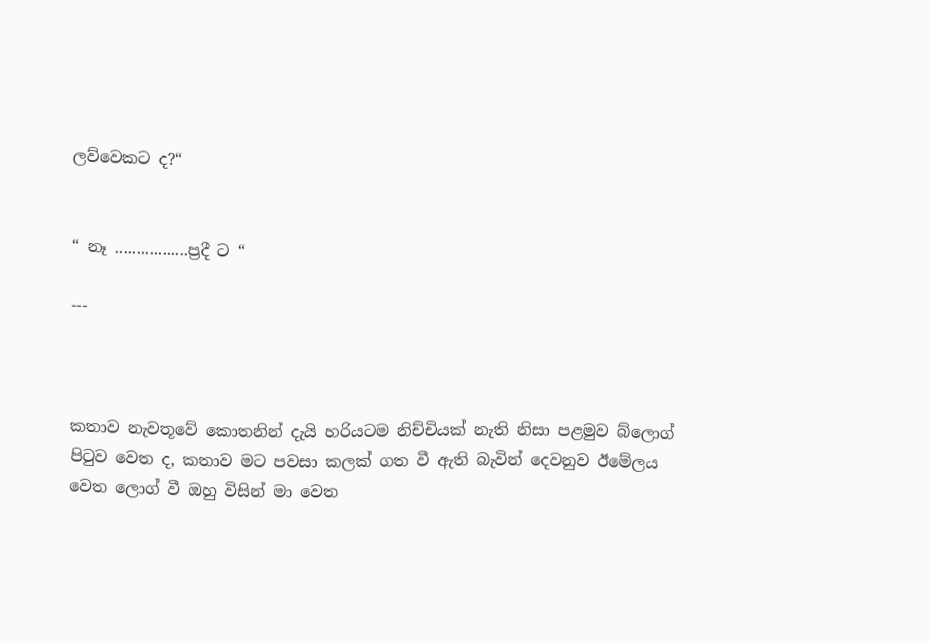ලව්වෙකට ද?“


“ නෑ .................ප්‍රදී ට “

---



කතාව නැවතූවේ කොතනින් දැයි හරියටම නිච්චියක් නැති නිසා පළමුව බ්ලොග් පිටුව වෙත ද, කතාව මට පවසා කලක් ගත වී ඇති බැවින් දෙවනුව ඊමේලය වෙත ලොග් වී ඔහු විසින් මා වෙත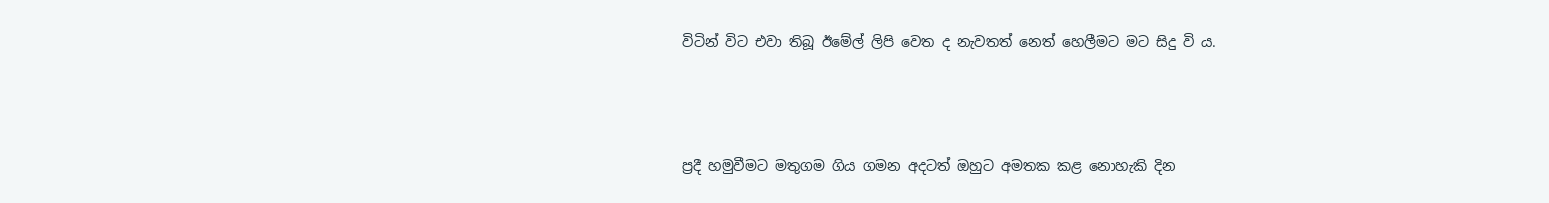විටින් විට එවා තිබූ ඊමේල් ලිපි වෙත ද නැවතත් නෙත් හෙලීමට මට සිදු වි ය.



ප්‍රදී හමුවීමට මතුගම ගිය ගමන අදටත් ඔහුට අමතක කළ නොහැකි දින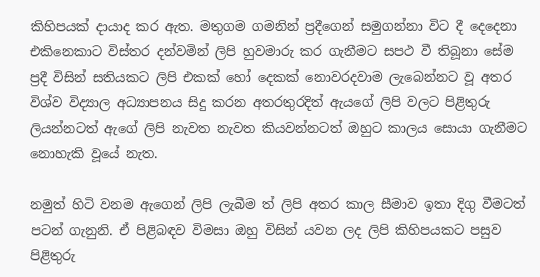කිහිපයක් දායාද කර ඇත. මතුගම ගමනින් ප්‍රදීගෙන් සමුගන්නා විට දී දෙදෙනා එකිනෙකාට විස්තර දන්වමින් ලිපි හුවමාරු කර ගැනීමට සපථ වී තිබූනා සේම ප්‍රදී විසින් සතියකට ලිපි එකක් හෝ දෙකක් නොවරදවාම ලැබෙන්නට වූ අතර විශ්ව විද්‍යාල අධ්‍යාපනය සිදු කරන අතරතුරදිත් ඇයගේ ලිපි වලට පිළිතුරු ලියන්නටත් ඇගේ ලිපි නැවත නැවත කියවන්නටත් ඔහුට කාලය සොයා ගැනීමට නොහැකි වූයේ නැත.

නමුත් හිටි වනම ඇගෙන් ලිපි ලැබීම ත් ලිපි අතර කාල සීමාව ඉතා දිගු වීමටත් පටන් ගැනුනි. ඒ පිළිබඳව විමසා ඔහු විසින් යවන ලද ලිපි කිහිපයකට පසුව පිළිතුරු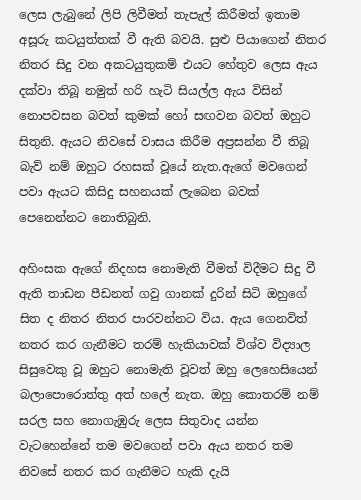ලෙස ලැබුනේ ලිපි ලිවීමත් තැපැල් කිරීමත් ඉතාම අසූරු කටයුත්තක් වී ඇති බවයි. සුළු පියාගෙන් නිතර නිතර සිදු වන අකටයුතුකම් එයට හේතුව ලෙස ඇය දක්වා තිබූ නමුත් හරි හැටි සියල්ල ඇය විසින් නොපවසන බවත් කුමක් හෝ සඟවන බවත් ඔහුට සිතුනි. ඇයට නිවසේ වාසය කිරීම අප්‍රසන්න වී තිබූ බැව් නම් ඔහුට රහසක් වූයේ නැත.ඇගේ මවගෙන් පවා ඇයට කිසිදු සහනයක් ලැබෙන බවක් පෙනෙන්නට නොතිබුනි.

අහිංසක ඇගේ නිදහස නොමැති වීමත් විදීමට සිදු වී ඇති තාඩන පීඩනත් ගවු ගානක් දුරින් සිටි ඔහුගේ සිත ද නිතර නිතර පාරවන්නට විය. ඇය ගෙනවිත් නතර කර ගැනීමට තරම් හැකියාවක් විශ්ව විද්‍යාල සිසුවෙකු වූ ඔහුට නොමැති වූවත් ඔහු ලෙහෙසියෙන් බලාපොරොත්තු අත් හලේ නැත. ඔහු කොතරම් නම් සරල සහ නොගැඹුරු ලෙස සිතුවාද යන්න වැටහෙන්නේ තම මවගෙන් පවා ඇය නතර තම නිවසේ නතර කර ගැනීමට හැකි දැයි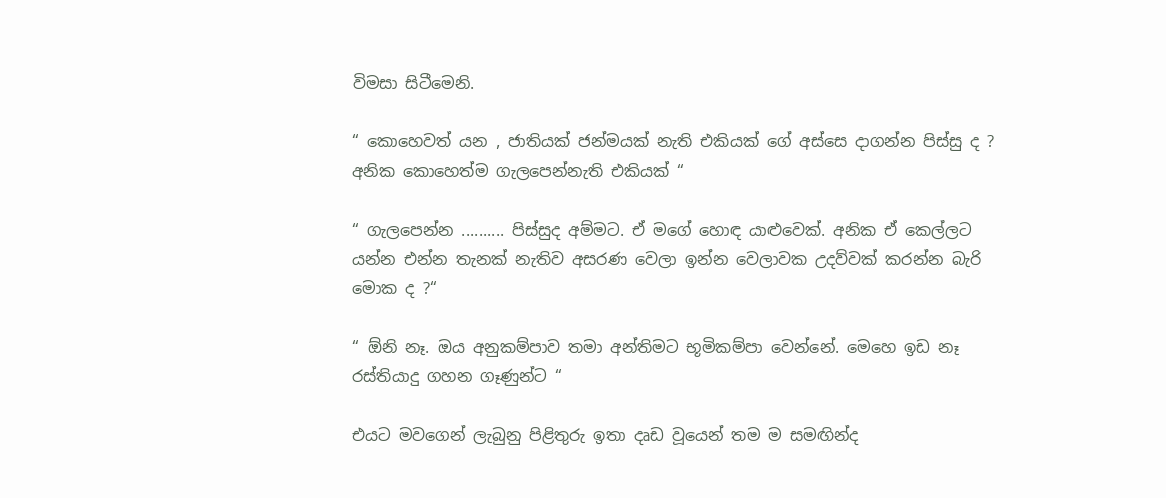විමසා සිටීමෙනි.

“ කොහෙවත් යන , ජාතියක් ජන්මයක් නැති එකියක් ගේ අස්සෙ දාගන්න පිස්සු ද ? අනික කොහෙත්ම ගැලපෙන්නැති එකියක් “

“ ගැලපෙන්න .......... පිස්සුද අම්මට. ඒ මගේ හොඳ යාළුවෙක්. අනික ඒ කෙල්ලට යන්න එන්න තැනක් නැතිව අසරණ වෙලා ඉන්න වෙලාවක උදව්වක් කරන්න බැරි මොක ද ?“

“ ඕනි නෑ. ඔය අනුකම්පාව තමා අන්තිමට භූමිකම්පා වෙන්නේ. මෙහෙ ඉඩ නෑ රස්තියාදු ගහන ගෑණුන්ට “

එයට මවගෙන් ලැබුනු පිළිතුරු ඉතා දෘඩ වූයෙන් තම ම සමඟින්ද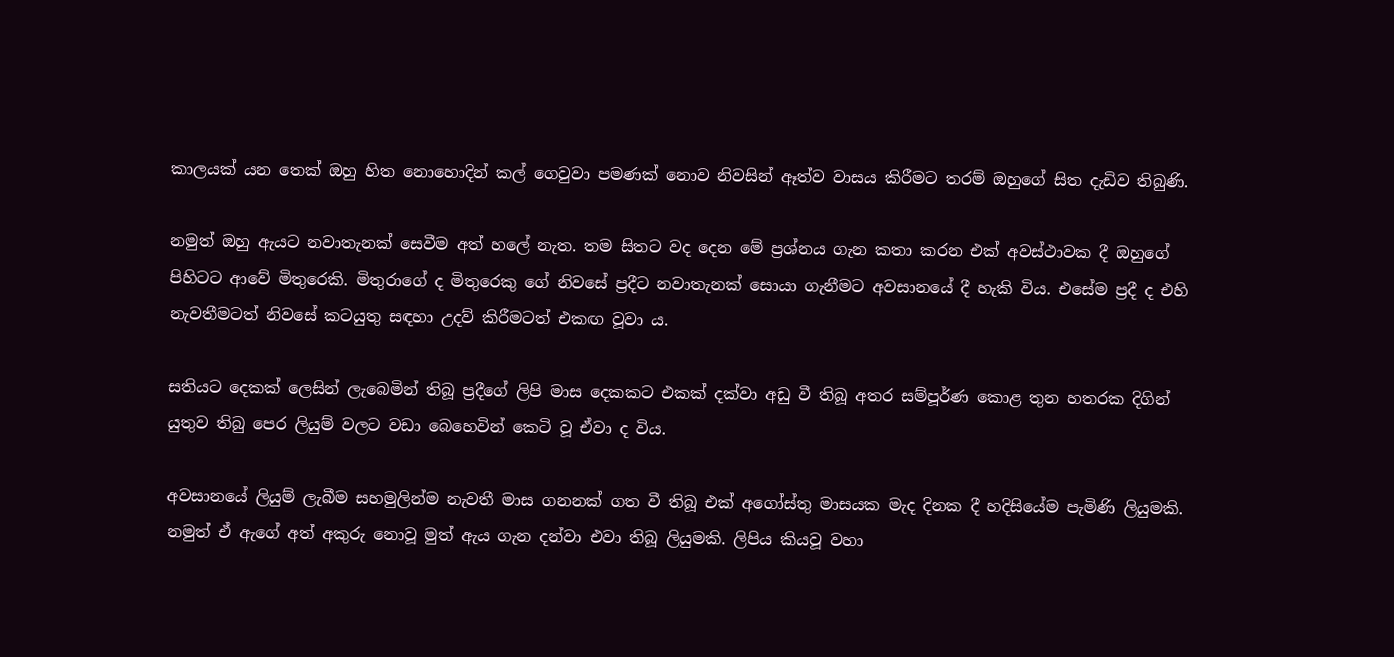කාලයක් යන තෙක් ඔහු හිත නොහොදින් කල් ගෙවුවා පමණක් නොව නිවසින් ඈත්ව වාසය කිරීමට තරම් ඔහුගේ සිත දැඩිව තිබුණි.

නමුත් ඔහු ඇයට නවාතැනක් සෙවීම අත් හලේ නැත. තම සිතට වද දෙන මේ ප්‍රශ්නය ගැන කතා කරන එක් අවස්ථාවක දී ඔහුගේ පිහිටට ආවේ මිතුරෙකි. මිතුරාගේ ද මිතුරෙකු ගේ නිවසේ ප්‍රදීට නවාතැනක් සොයා ගැනීමට අවසානයේ දී හැකි විය. එසේම ප්‍රදී ද එහි නැවතීමටත් නිවසේ කටයුතු සඳහා උදව් කිරීමටත් එකඟ වූවා ය.

සතියට දෙකක් ලෙසින් ලැබෙමින් තිබූ ප්‍රදීගේ ලිපි මාස දෙකකට එකක් දක්වා අඩු වී තිබූ අතර සම්පූර්ණ කොළ තුන හතරක දිගින් යුතුව තිබු පෙර ලියුම් වලට වඩා බෙහෙවින් කෙටි වූ ඒවා ද විය.

අවසානයේ ලියුම් ලැබීම සහමුලින්ම නැවතී මාස ගනනක් ගත වී තිබූ එක් අගෝස්තු මාසයක මැද දිනක දී හදිසියේම පැමිණි ලියුමකි. නමුත් ඒ ඇගේ අත් අකුරු නොවූ මුත් ඇය ගැන දන්වා එවා තිබූ ලියුමකි. ලිපිය කියවූ වහා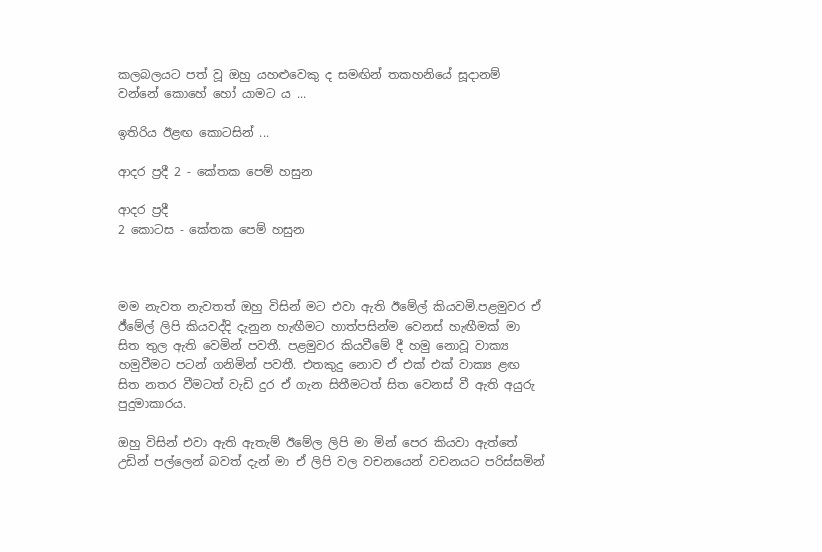කලබලයට පත් වූ ඔහු යහළුවෙකු ද සමඟින් තකහනියේ සූදානම් වන්නේ කොහේ හෝ යාමට ය ...

ඉතිරිය ඊළඟ කොටසින් ...

ආදර ප්‍රදී 2 - කේතක පෙම් හසුන

ආදර ප්‍රදී
2 කොටස - කේතක පෙම් හසුන



මම නැවත නැවතත් ඔහු විසින් මට එවා ඇති ඊමේල් කියවමි.පළමුවර ඒ ඊ්මේල් ලිපි කියවද්දි දැනුන හැඟීමට හාත්පසින්ම වෙනස් හැඟීමක් මා සිත තුල ඇති වෙමින් පවතී. පළමුවර කියවීමේ දී හමු නොවූ වාක්‍ය හමුවීමට පටන් ගනිමින් පවතී. එතකුදු නොව ඒ එක් එක් වාක්‍ය ළඟ සිත නතර වීමටත් වැඩි දුර ඒ ගැන සිතීමටත් සිත වෙනස් වී ඇති අයුරු පුදුමාකාරය.

ඔහු විසින් එවා ඇති ඇතැම් ඊමේල ලිපි මා මින් පෙර කියවා ඇත්තේ උඩින් පල්ලෙන් බවත් දැන් මා ඒ ලිපි වල වචනයෙන් වචනයට පරිස්සමින්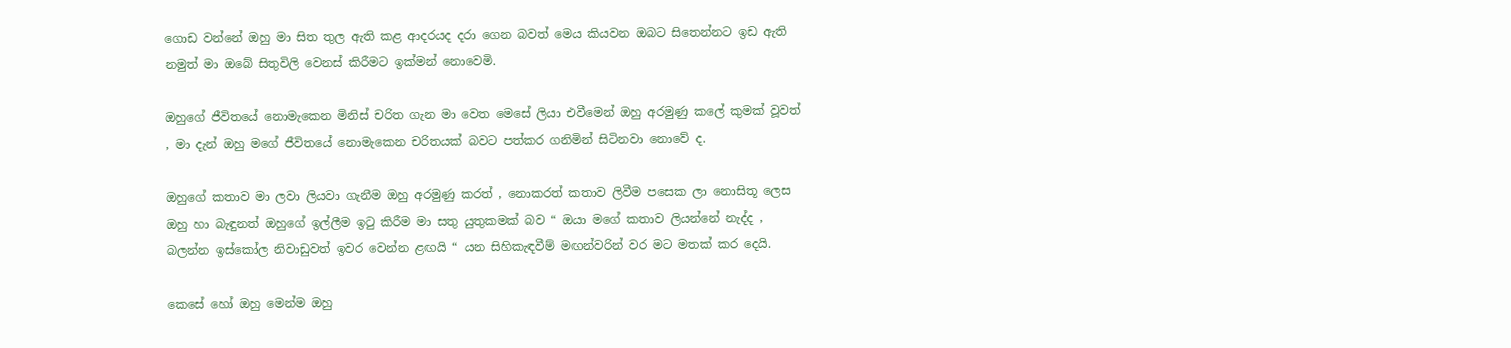ගොඩ වන්නේ ඔහු මා සිත තුල ඇති කළ ආදරයද දරා ගෙන බවත් මෙය කියවන ඔබට සිතෙන්නට ඉඩ ඇති නමුත් මා ඔබේ සිතුවිලි වෙනස් කිරීමට ඉක්මන් නොවෙමි.

ඔහුගේ ජීවිතයේ නොමැකෙන මිනිස් චරිත ගැන මා වෙත මෙසේ ලියා එවීමෙන් ඔහු අරමුණු කලේ කුමක් වූවත් , මා දැන් ඔහු මගේ ජීවිතයේ නොමැකෙන චරිතයක් බවට පත්කර ගනිමින් සිටිනවා නොවේ ද.

ඔහුගේ කතාව මා ලවා ලියවා ගැනීම ඔහු අරමුණු කරත් , නොකරත් කතාව ලිවීම පසෙක ලා නොසිතූ ලෙස ඔහු හා බැඳුනත් ඔහුගේ ඉල්ලීම ඉටු කිරීම මා සතු යුතුකමක් බව “ ඔයා මගේ කතාව ලියන්නේ නැද්ද , බලන්න ඉස්කෝල නිවාඩුවත් ඉවර වෙන්න ළඟයි “ යන සිහිකැඳවීම් මඟන්වරින් වර මට මතක් කර දෙයි.

කෙසේ හෝ ඔහු මෙන්ම ඔහු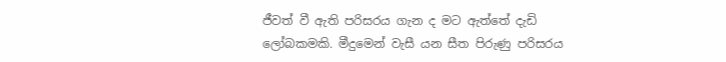ජීවත් වී ඇති පරිසරය ගැන ද මට ඇත්තේ දැඩි ලෝබකමකි. මීදුමෙන් වැසී යන සීත පිරුණු පරිසරය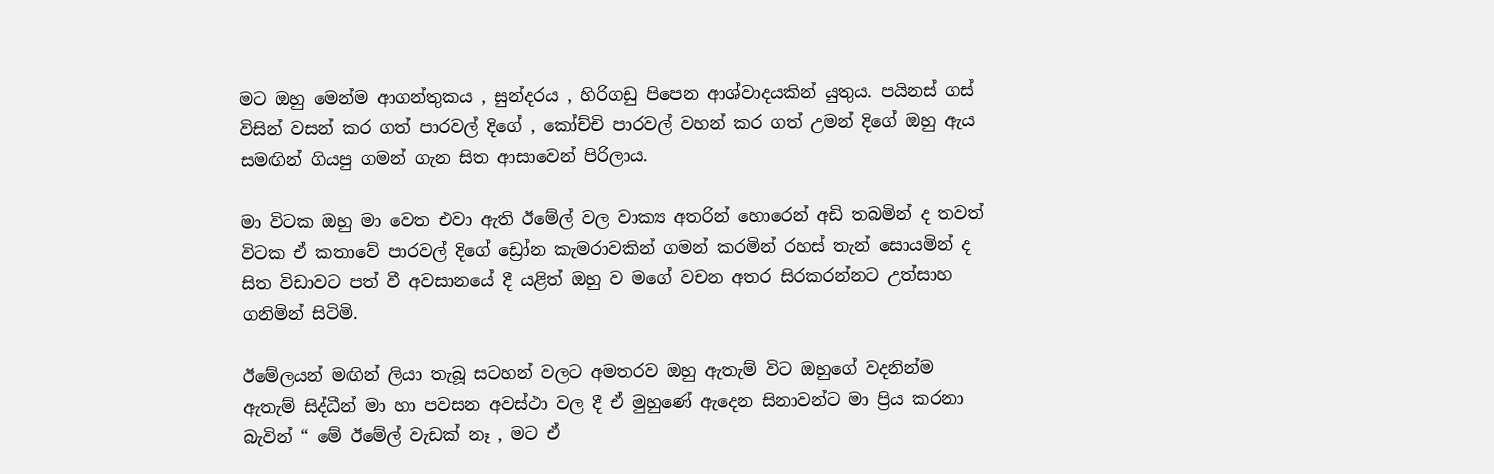මට ඔහු මෙන්ම ආගන්තුකය , සුන්දරය , හිරිගඩු පිපෙන ආශ්වාදයකින් යුතුය. පයිනස් ගස් විසින් වසන් කර ගත් පාරවල් දිගේ , කෝච්චි පාරවල් වහන් කර ගත් උමන් දිගේ ඔහු ඇය සමඟින් ගියපු ගමන් ගැන සිත ආසාවෙන් පිරිලාය.

මා විටක ඔහු මා වෙත එවා ඇති ඊමේල් වල වාක්‍ය අතරින් හොරෙන් අඩි තබමින් ද තවත් විටක ඒ කතාවේ පාරවල් දිගේ ඩ්‍රෝන කැමරාවකින් ගමන් කරමින් රහස් තැන් සොයමින් ද සිත විඩාවට පත් වී අවසානයේ දී යළිත් ඔහු ව මගේ වචන අතර සිරකරන්නට උත්සාහ ගනිමින් සිටිමි.

ඊමේලයන් මඟින් ලියා තැබූ සටහන් වලට අමතරව ඔහු ඇතැම් විට ඔහුගේ වදනින්ම ඇතැම් සිද්ධීන් මා හා පවසන අවස්ථා වල දී ඒ මුහුණේ ඇදෙන සිනාවන්ට මා ප්‍රිය කරනා බැවින් “ මේ ඊමේල් වැඩක් නෑ , මට ඒ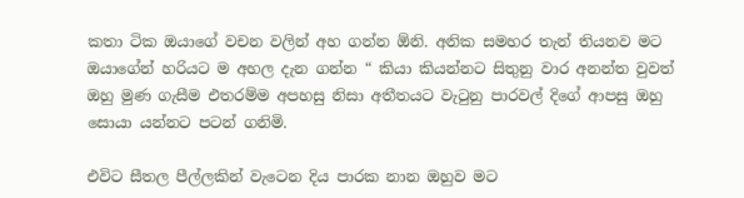කතා ටික ඔයාගේ වචන වලින් අහ ගන්න ඕනි. අනික සමහර තැන් තියනව මට ඔයාගේන් හරියට ම අහල දැන ගන්න “ කියා කියන්නට සිතුනු වාර අනන්ත වුවත් ඔහු මුණ ගැසීම එතරම්ම අපහසු නිසා අතීතයට වැටුනු පාරවල් දිගේ ආපසු ඔහු සොයා යන්නට පටන් ගනිමි.

එවිට සීතල පීල්ලකින් වැටෙන දිය පාරක නාන ඔහුව මට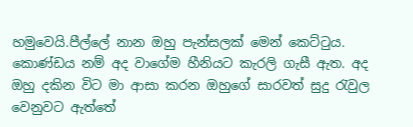හමුවෙයි.පීල්ලේ නාන ඔහු පැන්සලක් මෙන් කෙට්ටුය. කොණ්ඩය නම් අද වාගේම හීනියට කැරලි ගැසී ඇත. අද ඔහු දකින විට මා ආසා කරන ඔහුගේ සාරවත් සුදු රැවුල වෙනුවට ඇත්තේ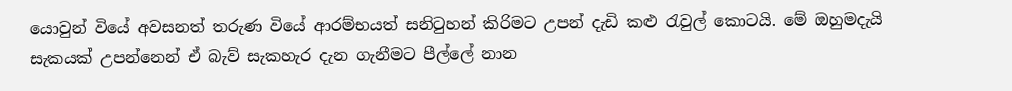යොවුන් වියේ අවසනත් තරුණ වියේ ආරම්භයත් සනිටුහන් කිරිමට උපන් දැඩි කළු රැවුල් කොටයි. මේ ඔහුමදැයි සැකයක් උපන්නෙන් ඒ බැව් සැකහැර දැන ගැනීමට පීල්ලේ නාන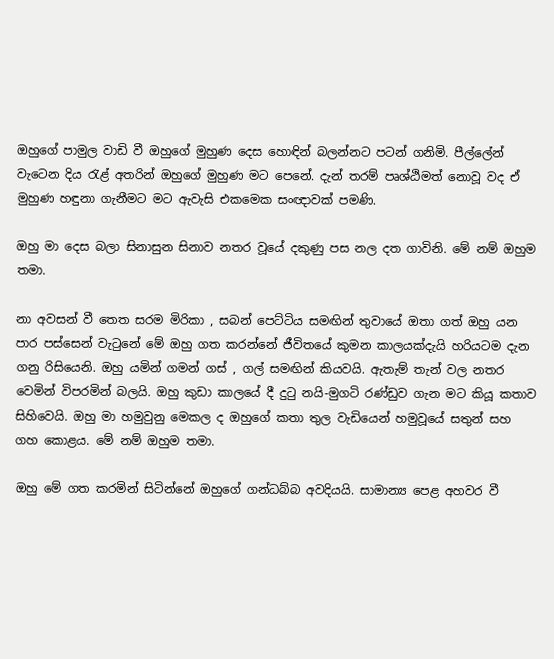ඔහුගේ පාමුල වාඩි වී ඔහුගේ මුහුණ දෙස හොඳින් බලන්නට පටන් ගනිමි. පීල්ලේන් වැටෙන දිය රැළ් අතරින් ඔහුගේ මුහුණ මට පෙනේ. දැන් තරම් පෘශ්ඨිමත් නොවූ වද ඒ මුහුණ හඳුනා ගැනීමට මට ඇවැසි එකමෙක සංඥාවක් පමණි.

ඔහු මා දෙස බලා සිනාසුන සිනාව නතර වූයේ දකුණු පස නල දත ගාවිනි. මේ නම් ඔහුම තමා.

නා අවසන් වී තෙත සරම මිරිකා , සබන් පෙට්ටිය සමඟින් තුවායේ ඔතා ගත් ඔහු යන පාර පස්සෙන් වැටුනේ මේ ඔහු ගත කරන්නේ ජීවිතයේ කුමන කාලයක්දැයි හරියටම දැන ගනු රිසියෙනි. ඔහු යමින් ගමන් ගස් , ගල් සමඟින් කියවයි. ඇතැම් තැන් වල නතර වෙමින් විපරමින් බලයි. ඔහු කුඩා කාලයේ දී දුටු නයි-මුගටි රණ්ඩුව ගැන මට කියූ කතාව සිහිවෙයි. ඔහු මා හමුවුනු මෙකල ද ඔහුගේ කතා තුල වැඩියෙන් හමුවූයේ සතුන් සහ ගහ කොළය. මේ නම් ඔහුම තමා.

ඔහු මේ ගත කරමින් සිටින්නේ ඔහුගේ ගන්ධබ්බ අවදියයි. සාමාන්‍ය පෙළ අහවර වී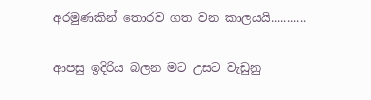අරමුණකින් තොරව ගත වන කාලයයි...........

ආපසු ඉදිරිය බලන මට උසට වැඩුනු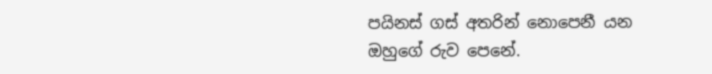පයිනස් ගස් අතරින් නොපෙනී යන ඔහුගේ රුව පෙනේ.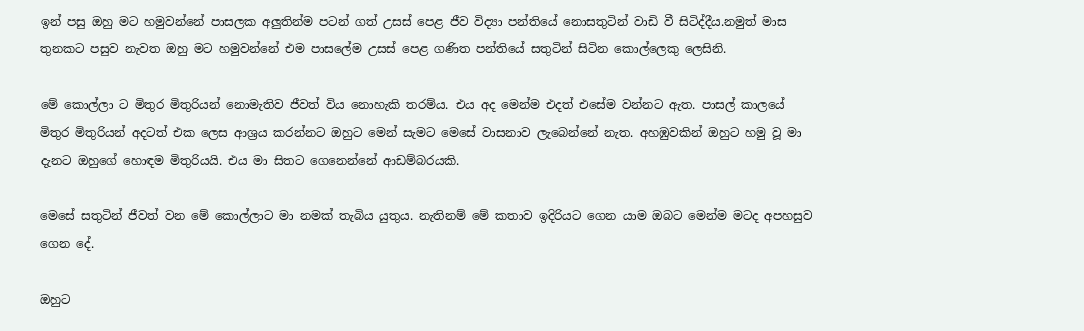ඉන් පසු ඔහු මට හමුවන්නේ පාසලක අලුතින්ම පටන් ගත් උසස් පෙළ ජීව විද්‍යා පන්තියේ නොසතුටින් වාඩි වී සිටිද්දීය.නමුත් මාස තුනකට පසුව නැවත ඔහු මට හමුවන්නේ එම පාසලේම උසස් පෙළ ගණිත පන්තියේ සතුටින් සිටින කොල්ලෙකු ලෙසිනි.

මේ කොල්ලා ට මිතුර මිතුරියන් නොමැතිව ජීවත් විය නොහැකි තරම්ය. එය අද මෙන්ම එදත් එසේම වන්නට ඇත. පාසල් කාලයේ මිතුර මිතුරියන් අදටත් එක ලෙස ආශ්‍රය කරන්නට ඔහුට මෙන් සැමට මෙසේ වාසනාව ලැබෙන්නේ නැත. අහඹුවකින් ඔහුට හමු වූ මා දැනට ඔහුගේ හොඳම මිතුරියයි. එය මා සිතට ගෙනෙන්නේ ආඩම්බරයකි.

මෙසේ සතුටින් ජීවත් වන මේ කොල්ලාට මා නමක් තැබිය යුතුය. නැතිනම් මේ කතාව ඉදිරියට ගෙන යාම ඔබට මෙන්ම මටද අපහසුව ගෙන දේ.

ඔහුට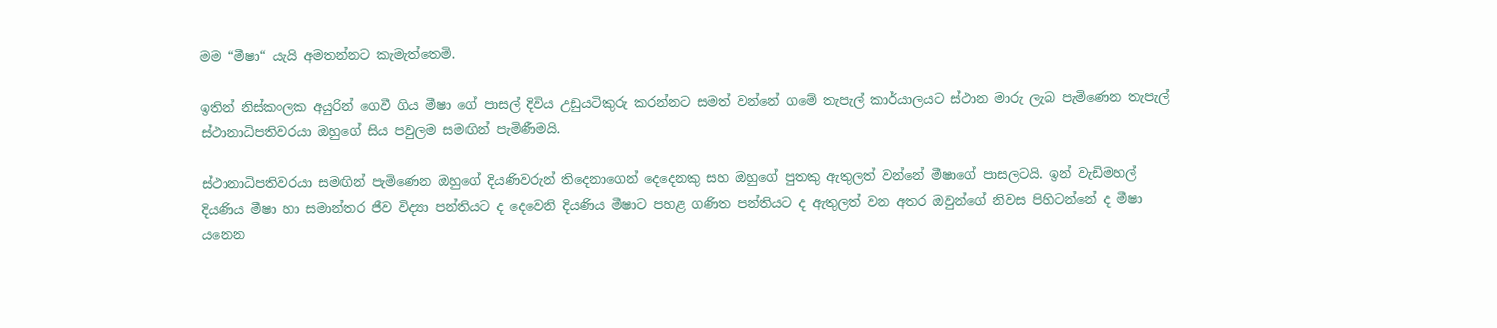මම “මීෂා“ යැයි අමතන්නට කැමැත්තෙමි.

ඉතින් නිස්කංලක අයුරින් ගෙවී ගිය මීෂා ගේ පාසල් දිවිය උඩුයටිකුරු කරන්නට සමත් වන්නේ ගමේ තැපැල් කාර්යාලයට ස්ථාන මාරු ලැබ පැමිණෙන තැපැල් ස්ථානාධිපතිවරයා ඔහුගේ සිය පවුලම සමඟින් පැමිණීමයි.

ස්ථානාධිපතිවරයා සමඟින් පැමිණෙන ඔහුගේ දියණිවරුන් තිදෙනාගෙන් දෙදෙනකු සහ ඔහුගේ පුතකු ඇතුලත් වන්නේ මීෂාගේ පාසලටයි. ඉන් වැඩිමහල් දියණිය මීෂා හා සමාන්තර ජීව විද්‍යා පන්තියට ද දෙවෙනි දියණිය මීෂාට පහළ ගණිත පන්තියට ද ඇතුලත් වන අතර ඔවුන්ගේ නිවස පිහිටන්නේ ද මීෂා යනෙන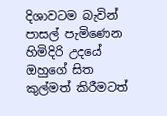දිශාවටම බැවින් පාසල් පැමිණෙන හිමිදිරි උදයේ ඔහුගේ සිත කුල්මත් කිරීමටත්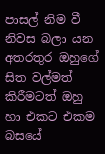පාසල් නිම වී නිවස බලා යන අතරතුර ඔහුගේ සිත වල්මත් කිරීමටත් ඔහු හා එකට එකම බසයේ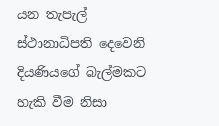යන තැපැල් ස්ථානාධිපති දෙවෙනි දියණියගේ බැල්මකට හැකි වීම නිසා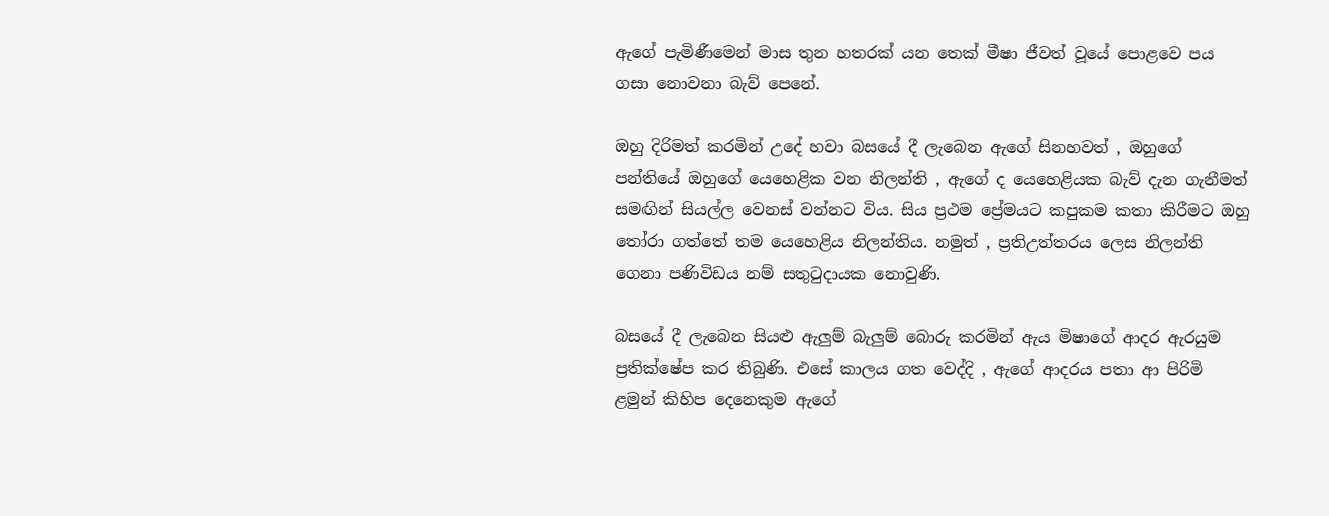ඇගේ පැමිණීමෙන් මාස තුන හතරක් යන තෙක් මීෂා ජීවත් වූයේ පොළවෙ පය ගසා නොවනා බැව් පෙනේ.

ඔහු දිරිමත් කරමින් උදේ හවා බසයේ දී ලැබෙන ඇගේ සිනහවත් , ඔහුගේ පන්තියේ ඔහුගේ යෙහෙළික වන නිලන්ති , ඇගේ ද යෙහෙළියක බැව් දැන ගැනීමත් සමඟින් සියල්ල වෙනස් වන්නට විය. සිය ප්‍රථම ප්‍රේමයට කපුකම කතා කිරීමට ඔහු තෝරා ගත්තේ තම යෙහෙළිය නිලන්තිය. නමුත් , ප්‍රතිඋත්තරය ලෙස නිලන්ති ගෙනා පණිවිඩය නම් සතුටුදායක නොවුණි.

බසයේ දී ලැබෙන සියළු ඇලුම් බැලුම් බොරු කරමින් ඇය මිෂාගේ ආදර ඇරයුම ප්‍රතික්ෂේප කර තිබුණි. එසේ කාලය ගත වෙද්දි , ඇගේ ආදරය පතා ආ පිරිමි ළමුන් කිහිප දෙනෙකුම ඇගේ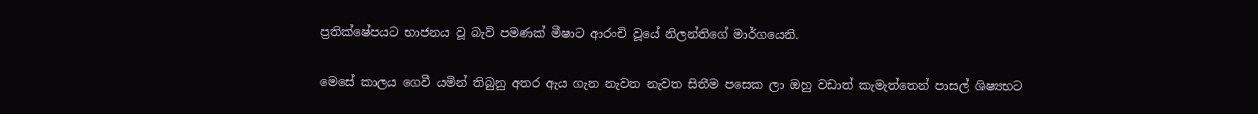ප්‍රතික්ෂේපයට භාජනය වූ බැව් පමණක් මීෂාට ආරංචි වූයේ නිලන්තිගේ මාර්ගයෙනි.

මෙසේ කාලය ගෙවී යමින් තිබුනු අතර ඇය ගැන නැවත නැවත සිතීම පසෙක ලා ඔහු වඩාත් කැමැත්තෙන් පාසල් ශිෂ්‍යභට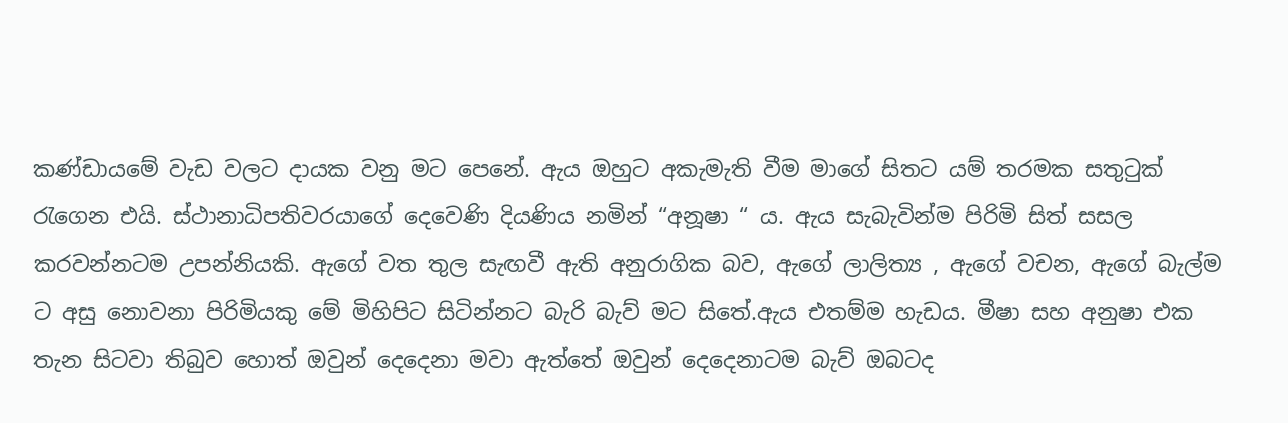කණ්ඩායමේ වැඩ වලට දායක වනු මට පෙනේ. ඇය ඔහුට අකැමැති වීම මාගේ සිතට යම් තරමක සතුටුක් රැගෙන එයි. ස්ථානාධිපතිවරයාගේ දෙවෙණි දියණිය නමින් “අනූෂා “ ය. ඇය සැබැවින්ම පිරිමි සිත් සසල කරවන්නටම උපන්නියකි. ඇගේ වත තුල සැඟවී ඇති අනුරාගික බව, ඇගේ ලාලිත්‍ය , ඇගේ වචන, ඇගේ බැල්ම ට අසු නොවනා පිරිමියකු මේ මිහිපිට සිටින්නට බැරි බැව් මට සිතේ.ඇය එතම්ම හැඩය. මීෂා සහ අනුෂා එක තැන සිටවා තිබුව හොත් ඔවුන් දෙදෙනා මවා ඇත්තේ ඔවුන් දෙදෙනාටම බැව් ඔබටද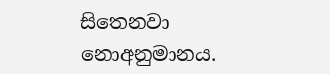සිතෙනවා නොඅනුමානය.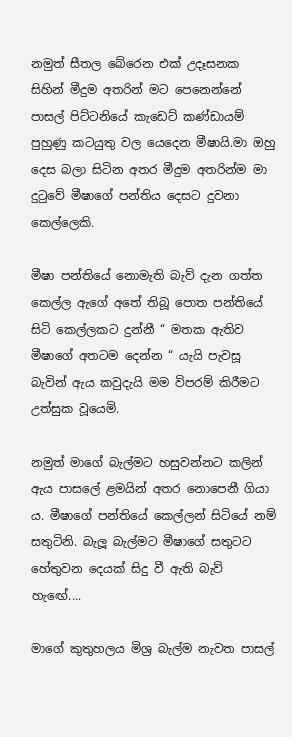නමුත් සීතල බේරෙන එක් උදෑසනක සිහින් මීදුම අතරින් මට පෙනෙන්නේ පාසල් පිට්ටනියේ කැඩෙට් කණ්ඩායම් පුහුණු කටයුතු වල යෙදෙන මීෂායි.මා ඔහු දෙස බලා සිටින අතර මීදුම අතරින්ම මා දුටුවේ මීෂාගේ පන්තිය දෙසට දුවනා කෙල්ලෙකි.

මීෂා පන්තියේ නොමැති බැව් දැන ගත්ත කෙල්ල ඇගේ අතේ තිබූ පොත පන්තියේ සිටි කෙල්ලකට දුන්නී “ මතක ඇතිව මීෂාගේ අතටම දෙන්න “ යැයි පැවසූ බැවින් ඇය කවුදැයි මම විපරම් කිරීමට උත්සුක වූයෙමි.

නමුත් මාගේ බැල්මට හසුවන්නට කලින් ඇය පාසලේ ළමයින් අතර නොපෙනී ගියා ය. මීෂාගේ පන්තියේ කෙල්ලන් සිටියේ නම් සතුටිනි. බැලූ බැල්මට මීෂාගේ සතුටට හේතුවන දෙයක් සිදු වී ඇති බැව් හැඟේ....

මාගේ කුතුහලය මිශ්‍ර බැල්ම නැවත පාසල්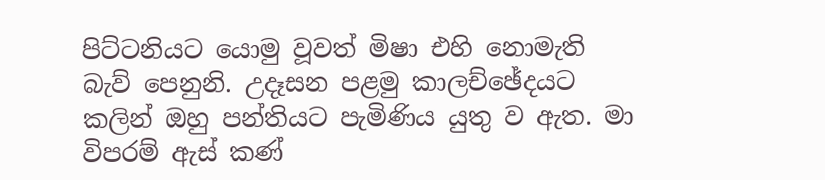පිට්ටනියට යොමු වූවත් මිෂා එහි නොමැති බැව් පෙනුනි. උදෑසන පළමු කාලච්ඡේදයට කලින් ඔහු පන්තියට පැමිණිය යුතු ව ඇත. මා විපරම් ඇස් කණ්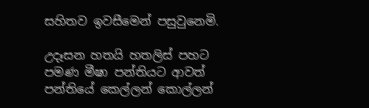සහිතව ඉවසීමෙන් පසුවුනෙමි.

උදෑසන හතයි හතලිස් පහට පමණ මීෂා පන්තියට ආවත් පන්තියේ කෙල්ලන් කොල්ලන්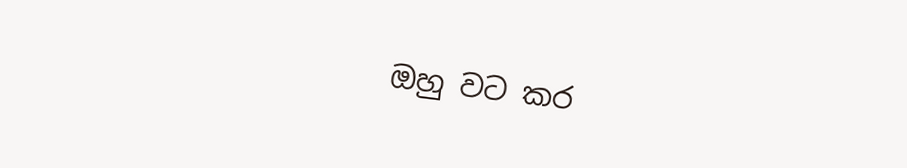ඔහු වට කර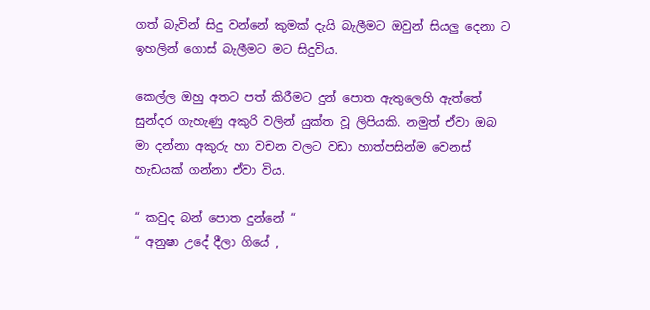ගත් බැවින් සිදු වන්නේ කුමක් දැයි බැලීමට ඔවුන් සියලු දෙනා ට ඉහලින් ගොස් බැලීමට මට සිදුවිය.

කෙල්ල ඔහු අතට පත් කිරීමට දුන් පොත ඇතුලෙහි ඇත්තේ සුන්දර ගැහැණු අකුරි වලින් යුක්ත වූ ලිපියකි. නමුත් ඒවා ඔබ මා දන්නා අකුරු හා වචන වලට වඩා හාත්පසින්ම වෙනස් හැඩයක් ගන්නා ඒවා විය.

“ කවුද බන් පොත දුන්නේ “
“ අනුෂා උදේ දීලා ගියේ ,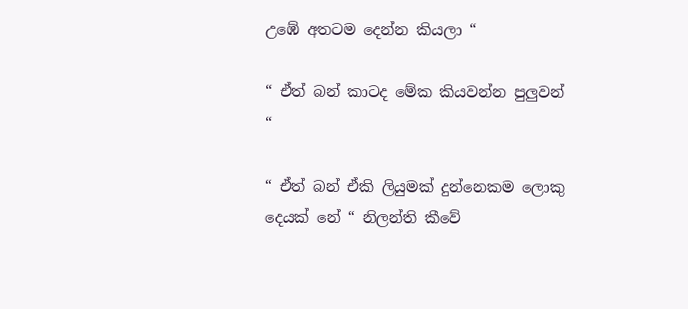උඹේ අතටම දෙන්න කියලා “

“ ඒත් බන් කාටද මේක කියවන්න පුලුවන් “

“ ඒත් බන් ඒකි ලියුමක් දුන්නෙකම ලොකු දෙයක් නේ “ නිලන්ති කීවේ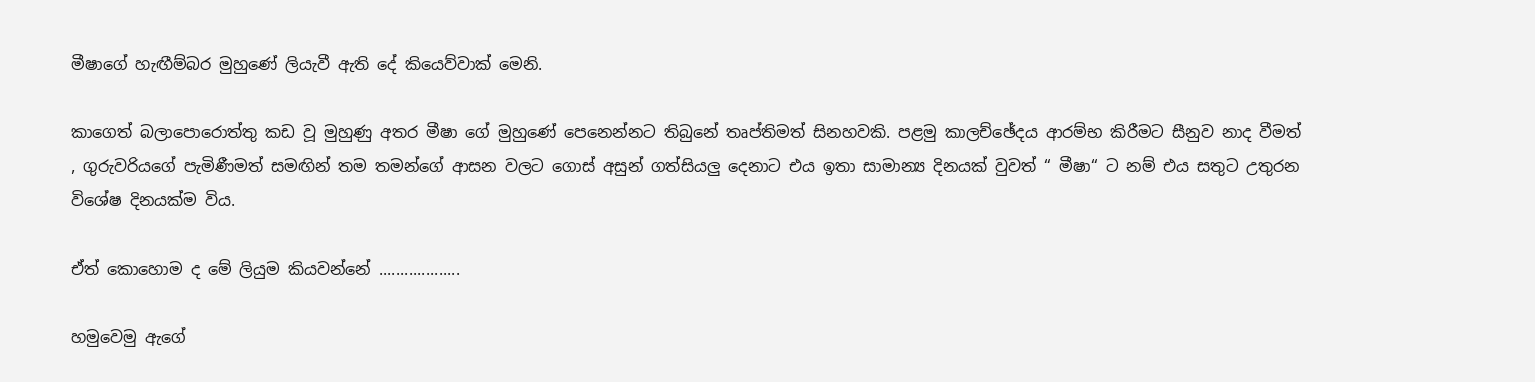මීෂාගේ හැඟීම්බර මුහුණේ ලියැවී ඇති දේ කියෙව්වාක් මෙනි.

කාගෙත් බලාපොරොත්තු කඩ වූ මුහුණු අතර මීෂා ගේ මුහුණේ පෙනෙන්නට තිබුනේ තෘප්තිමත් සිනහවකි. පළමු කාලච්ඡේදය ආරම්භ කිරීමට සීනුව නාද වීමත් , ගුරුවරියගේ පැමිණීමත් සමඟින් තම තමන්ගේ ආසන වලට ගොස් අසුන් ගත්සියලු දෙනාට එය ඉතා සාමාන්‍ය දිනයක් වුවත් “ මීෂා“ ට නම් එය සතුට උතුරන විශේෂ දිනයක්ම විය.

ඒත් කොහොම ද මේ ලියුම කියවන්නේ ...................

හමුවෙමු ඇගේ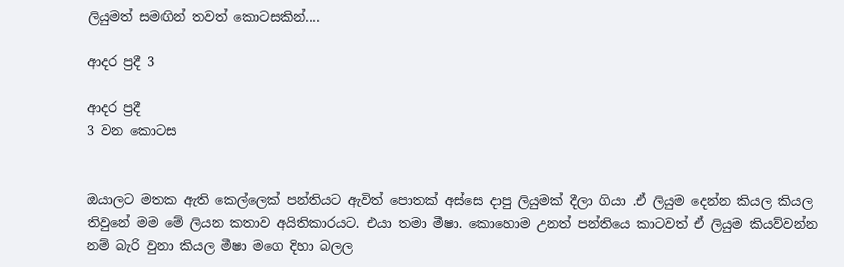ලියුමත් සමඟින් තවත් කොටසකින්....

ආදර ප්‍රදී 3

ආදර ප්‍රදී
3 වන කොටස


ඔයාලට මතක ඇති කෙල්ලෙක් පන්තියට ඇවිත් පොතක් අස්සෙ දාපු ලියුමක් දීලා ගියා .ඒ ලියුම දෙන්න කියල කියල තිවුනේ මම මේ ලියන කතාව අයිතිකාරයට. එයා තමා මීෂා. කොහොම උනත් පන්තියෙ කාටවත් ඒ ලියුම කියව්වන්න නම් බැරි වුනා කියල මීෂා මගෙ දිහා බලල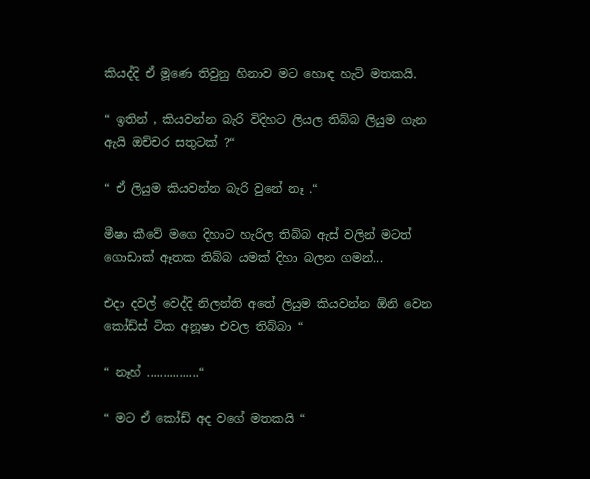කියද්දි ඒ මූණෙ තිවුනු හිනාව මට හොඳ හැටි මතකයි.

“ ඉතින් , කියවන්න බැරි විදිහට ලියල තිබ්බ ලියුම ගැන ඇයි ඔච්චර සතුටක් ?“

“ ඒ ලියුම කියවන්න බැරි වුනේ නෑ .“

මීෂා කීවේ මගෙ දිහාට හැරිල තිබ්බ ඇස් වලින් මටත් ගොඩාක් ඈතක තිබ්බ යමක් දිහා බලන ගමන්...

එදා දවල් වෙද්දි නිලන්ති අතේ ලියුම කියවන්න ඕනි වෙන කෝඩ්ස් ටික අනූෂා එවල තිබ්බා “

“ නෑහ් ................“

“ මට ඒ කෝඩ් අද වගේ මතකයි “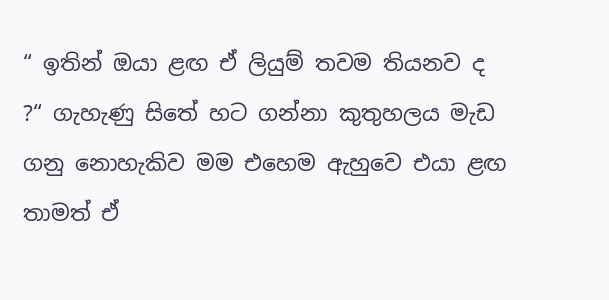“ ඉතින් ඔයා ළඟ ඒ ලියුම් තවම තියනව ද ?“ ගැහැණු සිතේ හට ගන්නා කුතුහලය මැඩ ගනු නොහැකිව මම එහෙම ඇහුවෙ එයා ළඟ තාමත් ඒ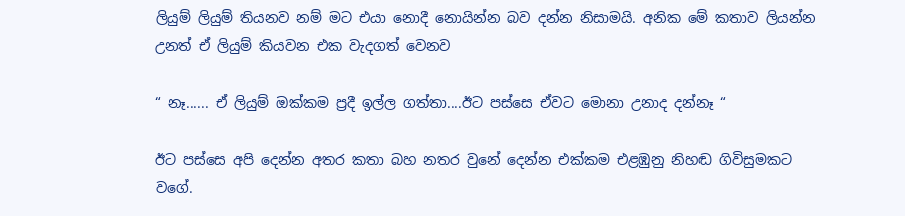ලියුම් ලියුම් තියනව නම් මට එයා නොදී නොයින්න බව දන්න නිසාමයි. අනික මේ කතාව ලියන්න උනත් ඒ ලියුම් කියවන එක වැදගත් වෙනව

“ නෑ...... ඒ ලියුම් ඔක්කම ප්‍රදී ඉල්ල ගත්තා....ඊට පස්සෙ ඒවට මොනා උනාද දන්නෑ “

ඊට පස්සෙ අපි දෙන්න අතර කතා බහ නතර වුනේ දෙන්න එක්කම එළඹුනු නිහඬ ගිවිසුමකට වගේ.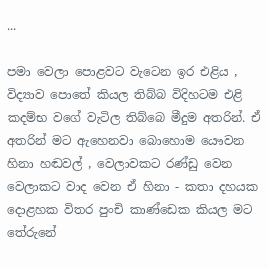...

පමා වෙලා පොළවට වැටෙන ඉර එළිය , විද්‍යාව පොතේ කියල තිබ්බ විදිහටම එළි කදම්භ වගේ වැටිල තිබ්බෙ මීදුම අතරින්. ඒ අතරින් මට ඇහෙනවා බොහොම යෞවන හිනා හඬවල් , වෙලාවකට රණ්ඩු වෙන වෙලාකට වාද වෙන ඒ හිනා - කතා දහයක දොළහක විතර පුංචි කාණ්ඩෙක කියල මට තේරුනේ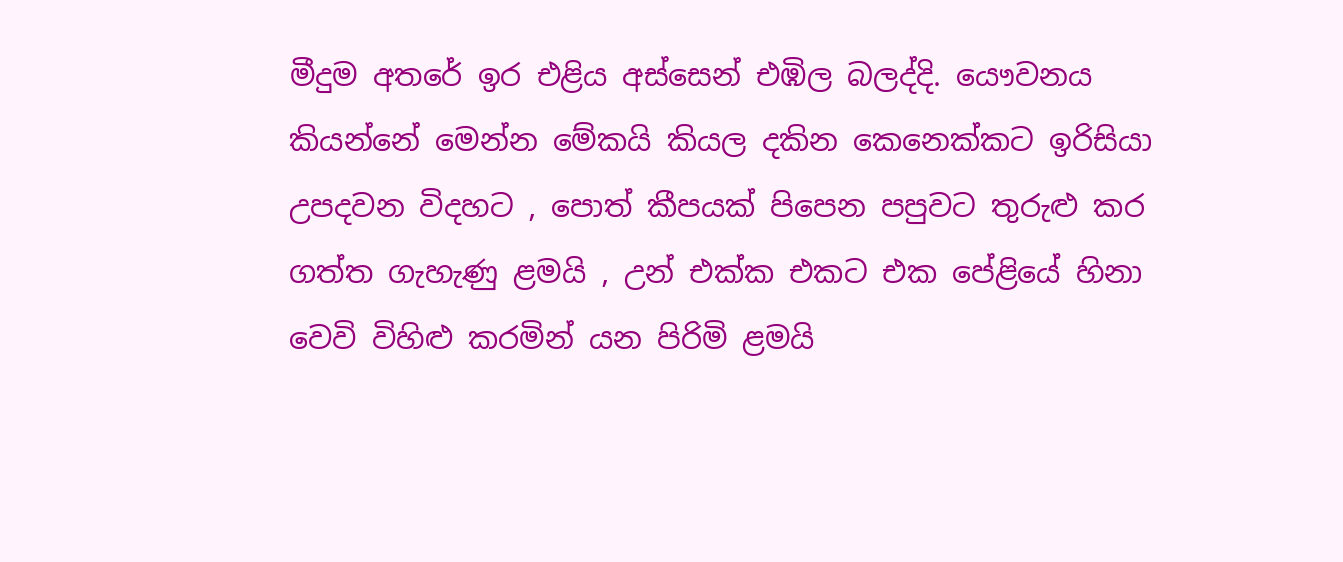මීදුම අතරේ ඉර එළිය අස්සෙන් එඹිල බලද්දි. යෞවනය කියන්නේ මෙන්න මේකයි කියල දකින කෙනෙක්කට ඉරිසියා උපදවන විදහට , පොත් කීපයක් පිපෙන පපුවට තුරුළු කර ගත්ත ගැහැණු ළමයි , උන් එක්ක එකට එක පේළියේ හිනා වෙවි විහිළු කරමින් යන පිරිමි ළමයි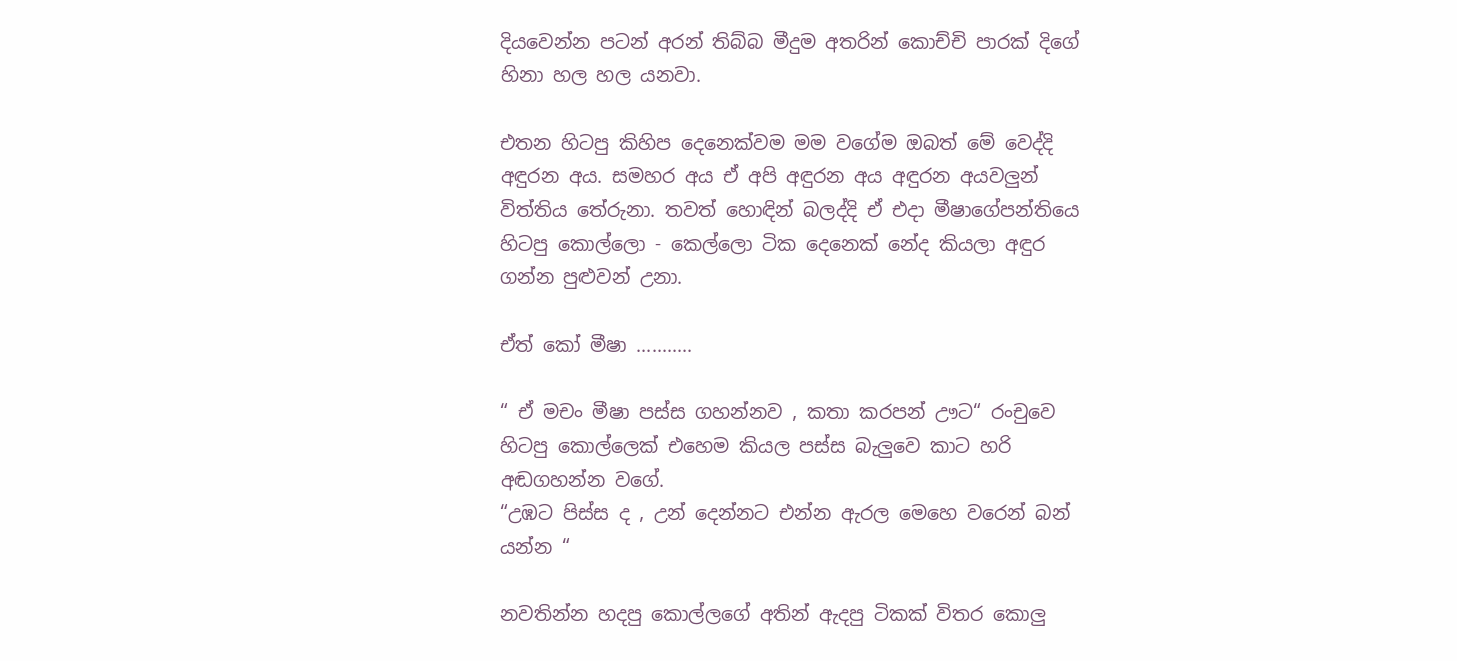දියවෙන්න පටන් අරන් තිබ්බ මීදුම අතරින් කොච්චි පාරක් දිගේ හිනා හල හල යනවා.

එතන හිටපු කිහිප දෙනෙක්වම මම වගේම ඔබත් මේ වෙද්දි අඳුරන අය. සමහර අය ඒ අපි අඳුරන අය අඳුරන අයවලුන් විත්තිය තේරුනා. තවත් හොඳින් බලද්දි ඒ එදා මීෂාගේපන්තියෙ හිටපු කොල්ලො - කෙල්ලො ටික දෙනෙක් නේද කියලා අඳුර ගන්න පුළුවන් උනා.

ඒත් කෝ මීෂා ...........

“ ඒ මචං මීෂා පස්ස ගහන්නව , කතා කරපන් ඌට“ රංචුවෙ හිටපු කොල්ලෙක් එහෙම කියල පස්ස බැලුවෙ කාට හරි අඬගහන්න වගේ.
“උඹට පිස්ස ද , උන් දෙන්නට එන්න ඇරල මෙහෙ වරෙන් බන් යන්න “

නවතින්න හදපු කොල්ලගේ අතින් ඇදපු ටිකක් විතර කොලු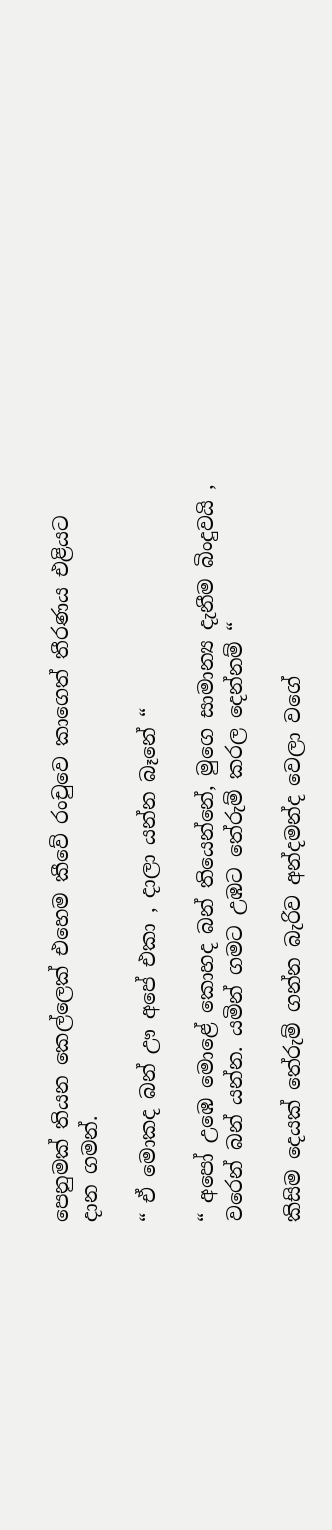පෙනුමක් තියන කෙල්ලෙක් එහෙම කීවේ රංචුවෙ කාගෙත් තීරණය එළියට දාන ගමන්.

“ ඒ මොකද බන් ඌ අපේ එකා , දාලා යන්න බෑනේ “

“ අපෝ උඹෙ මොළේ කොහද බන් තියෙන්නේ, මුගෙ සාමාන්‍ය දැනීම බිංදුවයි , වරෙන් බන් යන්න. යමින් ගමට උඹට තේරුම් කරල දෙන්නම් “

කිසිම දෙයක් තේරුම් ගන්න බැරිව අන්දමන්ද වෙලා වගේ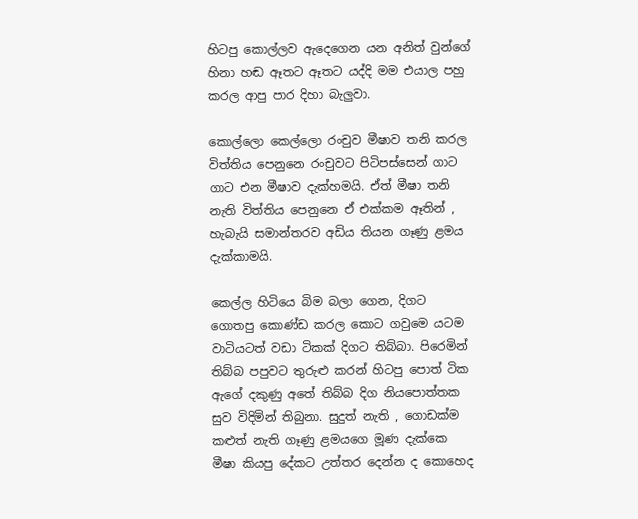හිටපු කොල්ලව ඇදෙගෙන යන අනිත් වුන්ගේ හිනා හඬ ඈතට ඈතට යද්දි මම එයාල පහු කරල ආපු පාර දිහා බැලුවා.

කොල්ලො කෙල්ලො රංචුව මීෂාව තනි කරල විත්තිය පෙනුනෙ රංචුවට පිටිපස්සෙන් ගාට ගාට එන මීෂාව දැක්හමයි. ඒත් මීෂා තනි නැති විත්තිය පෙනුනෙ ඒ එක්කම ඈතින් , හැබැයි සමාන්තරව අඩිය තියන ගෑණු ළමය දැක්කාමයි.

කෙල්ල හිටියෙ බිම බලා ගෙන, දිගට ගොතපු කොණ්ඩ කරල කොට ගවුමෙ යටම වාටියටත් වඩා ටිකක් දිගට තිබ්බා. පිරෙමින් තිබ්බ පපුවට තුරුළු කරන් හිටපු පොත් ටික ඇගේ දකුණු අතේ තිබ්බ දිග නියපොත්තක සුව විදිමින් තිබුනා. සුදුත් නැති , ගොඩක්ම කළුත් නැති ගෑණු ළමයගෙ මූණ දැක්කෙ මීෂා කියපු දේකට උත්තර දෙන්න ද කොහෙද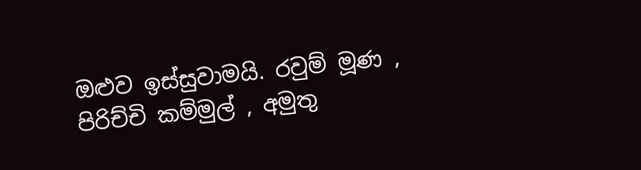ඔළුව ඉස්සුවාමයි. රවුම් මූණ , පිරිච්චි කම්මුල් , අමුතු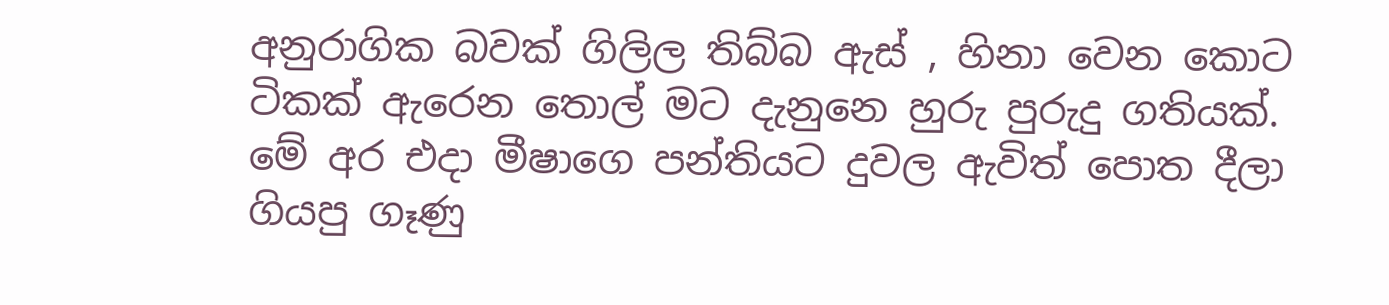අනුරාගික බවක් ගිලිල තිබ්බ ඇස් , හිනා වෙන කොට ටිකක් ඇරෙන තොල් මට දැනුනෙ හුරු පුරුදු ගතියක්. මේ අර එදා මීෂාගෙ පන්තියට දුවල ඇවිත් පොත දීලා ගියපු ගෑණු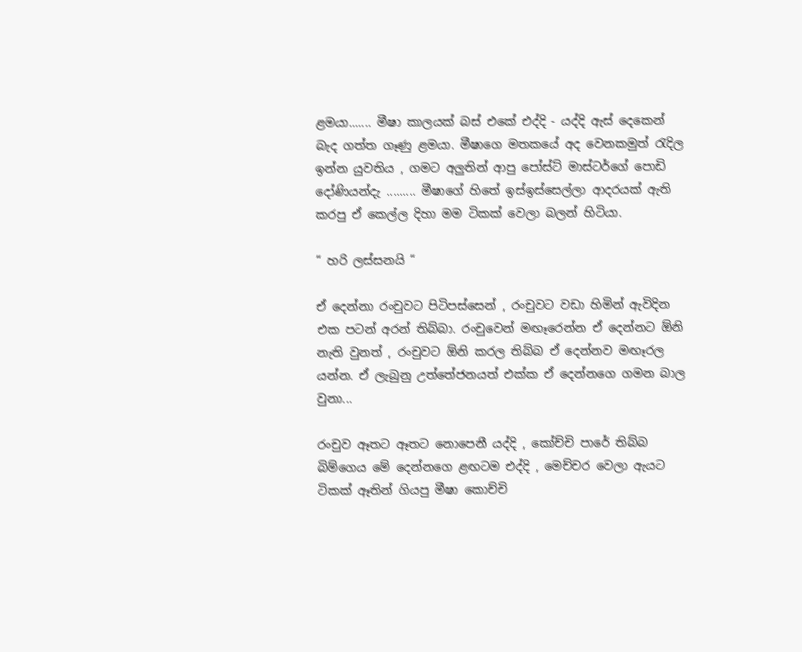ළමයා....... මීෂා කාලයක් බස් එකේ එද්දි - යද්දි ඇස් දෙකෙන් බැද ගත්ත ගෑණු ළමයා. මීෂාගෙ මතකයේ අද වෙනකමුත් රැදිල ඉන්න යුවතිය , ගමට අලුතින් ආපු පෝස්ට් මාස්ටර්ගේ පොඩි දෝණියන්දැ ......... මීෂාගේ හිතේ ඉස්ඉස්සෙල්ලා ආදරයක් ඇති කරපු ඒ කෙල්ල දිහා මම ටිකක් වෙලා බලන් හිටියා.

“ හරි ලස්සනයි “

ඒ දෙන්නා රංචුවට පිටිපස්සෙන් , රංචුවට වඩා හිමින් ඇවිදින එක පටන් අරන් තිබ්බා. රංචුවෙන් මඟෑරෙන්න ඒ දෙන්නට ඕනි නැති වුනත් , රංචුවට ඕනි කරල තිබ්බ ඒ දෙන්නව මඟෑරල යන්න. ඒ ලැබුනු උත්තේජනයත් එක්ක ඒ දෙන්නගෙ ගමන බාල වුනා...

රංචුව ඈතට ඈතට නොපෙනී යද්දි , කෝච්චි පාරේ තිබ්බ බිම්ගෙය මේ දෙන්නගෙ ළඟටම එද්දි , මෙච්චර වෙලා ඇයට ටිකක් ඈතින් ගියපු මීෂා කොච්චි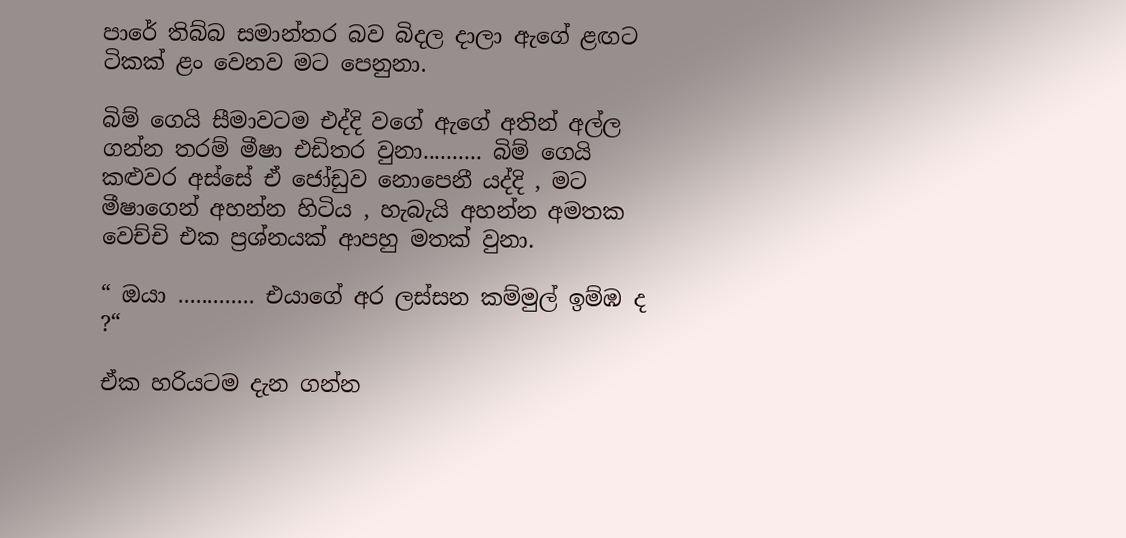පාරේ තිබ්බ සමාන්තර බව බිදල දාලා ඇගේ ළඟට ටිකක් ළං වෙනව මට පෙනුනා.

බිම් ගෙයි සීමාවටම එද්දි වගේ ඇගේ අතින් අල්ල ගන්න තරම් මීෂා එඩිතර වුනා.......... බිම් ගෙයි කළුවර අස්සේ ඒ ජෝඩුව නොපෙනී යද්දි , මට මීෂාගෙන් අහන්න හිටිය , හැබැයි අහන්න අමතක වෙච්චි එක ප්‍රශ්නයක් ආපහු මතක් වුනා.

“ ඔයා ............. එයාගේ අර ලස්සන කම්මුල් ඉම්ඹ ද ?“

ඒක හරියටම දැන ගන්න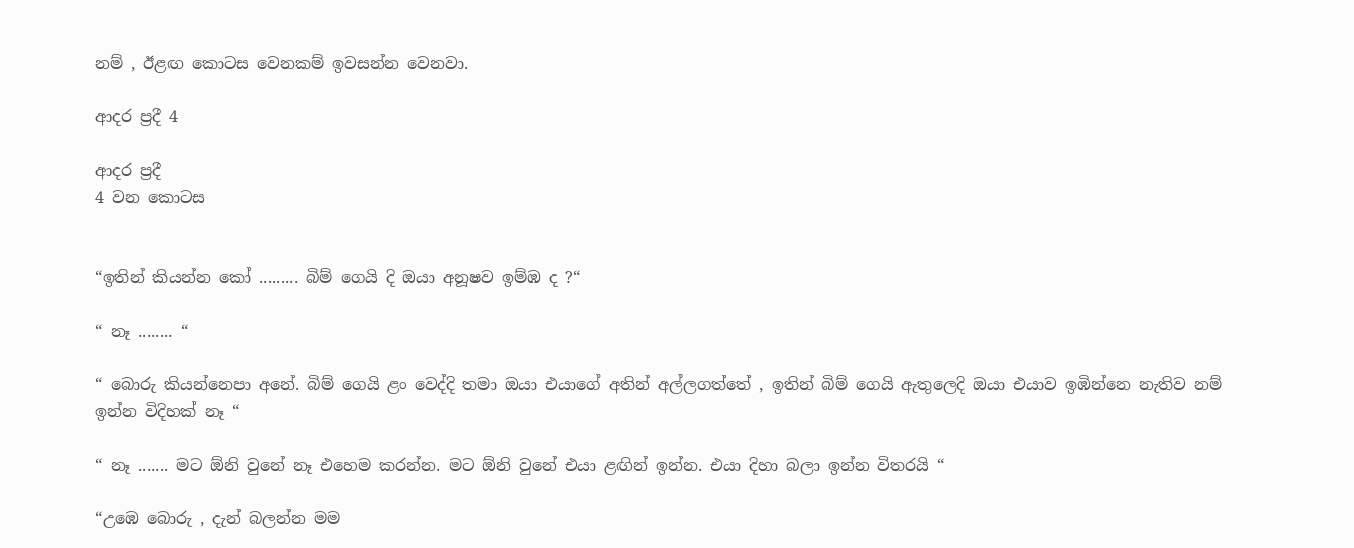නම් , ඊළඟ කොටස වෙනකම් ඉවසන්න වෙනවා.

ආදර ප්‍රදී 4

ආදර ප්‍රදී
4 වන කොටස


“ඉතින් කියන්න කෝ ......... බිම් ගෙයි දි ඔයා අනූෂව ඉම්ඹ ද ?“

“ නෑ ........ “

“ බොරු කියන්නෙපා අනේ. බිම් ගෙයි ළං වෙද්දි තමා ඔයා එයාගේ අතින් අල්ලගත්තේ , ඉතින් බිම් ගෙයි ඇතුලෙදි ඔයා එයාව ඉඹින්නෙ නැතිව නම් ඉන්න විදිහක් නෑ “

“ නෑ ....... මට ඕනි වුනේ නෑ එහෙම කරන්න. මට ඕනි වුනේ එයා ළඟින් ඉන්න. එයා දිහා බලා ඉන්න විතරයි “

“උඹෙ බොරු , දැන් බලන්න මම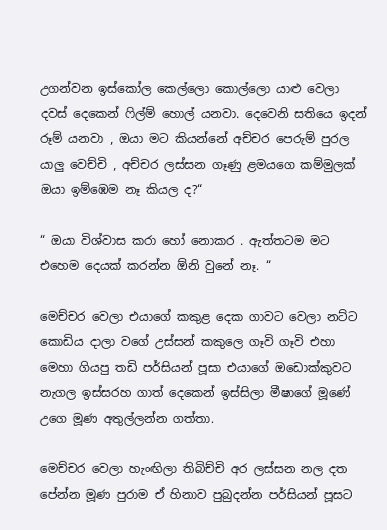උගන්වන ඉස්කෝල කෙල්ලො කොල්ලො යාළු වෙලා දවස් දෙකෙන් ෆිල්ම් හොල් යනවා. දෙවෙනි සතියෙ ඉදන් රූම් යනවා , ඔයා මට කියන්නේ අච්චර පෙරුම් පුරල යාලු වෙච්චි , අච්චර ලස්සන ගෑණු ළමයගෙ කම්මුලක් ඔයා ඉම්ඹෙම නෑ කියල ද?“

“ ඔයා විශ්වාස කරා හෝ නොකර . ඇත්තටම මට එහෙම දෙයක් කරන්න ඕනි වුනේ නෑ. “

මෙච්චර වෙලා එයාගේ කකුළ දෙක ගාවට වෙලා නට්ට කොඩිය දාලා වගේ උස්සන් කකුලෙ ගෑවි ගෑවි එහා මෙහා ගියපු තඩි පර්සියන් පූසා එයාගේ ඔඩොක්කුවට නැගල ඉස්සරහ ගාත් දෙකෙන් ඉස්සිලා මීෂාගේ මූණේ උගෙ මූණ අතුල්ලන්න ගත්තා.

මෙච්චර වෙලා හැංඟිලා තිබිච්චි අර ලස්සන නල දත පේන්න මූණ පුරාම ඒ හිනාව පුබුදන්න පර්සියන් පූසට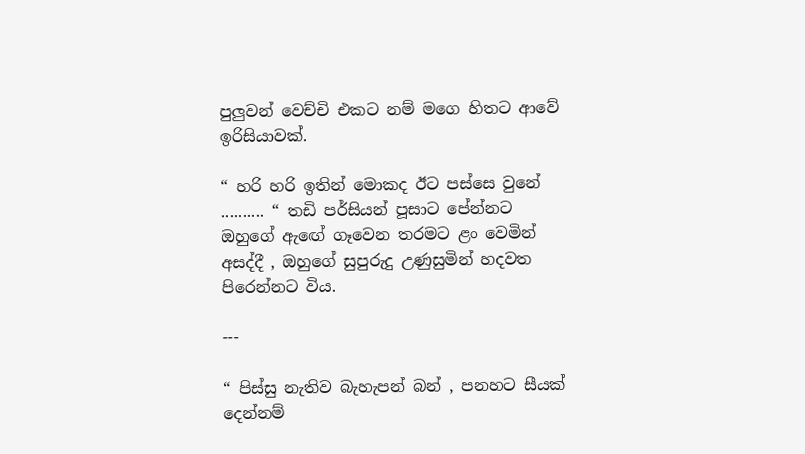පුලුවන් වෙච්චි එකට නම් මගෙ හිතට ආවේ ඉරිසියාවක්.

“ හරි හරි ඉතින් මොකද ඊට පස්සෙ වුනේ .......... “ තඩි පර්සියන් පූසාට පේන්නට ඔහුගේ ඇඟේ ගෑවෙන තරමට ළං වෙමින් අසද්දී , ඔහුගේ සුපුරුදු උණුසුමින් හදවත පිරෙන්නට විය.

---

“ පිස්සු නැතිව බැහැපන් බන් , පනහට සීයක් දෙන්නම්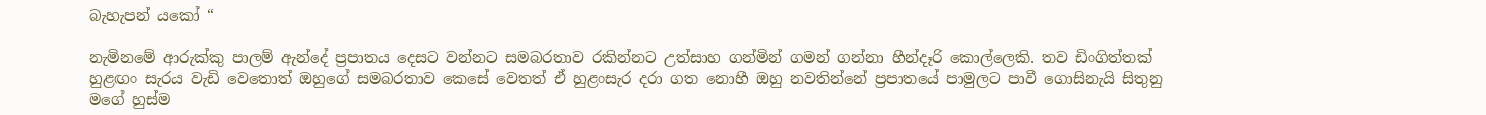බැහැපන් යකෝ “

නැමිනමේ ආරුක්කු පාලම් ඇන්දේ ප්‍රපාතය දෙසට වන්නට සමබරතාව රකින්නට උත්සාහ ගන්මින් ගමන් ගන්නා හීන්දෑරි කොල්ලෙකි. තව ඩිංගිත්තක් හුළඟං සැරය වැඩි වෙතොත් ඔහුගේ සමබරතාව කෙසේ වෙතත් ඒ හුළංසැර දරා ගත නොහී ඔහු නවතින්නේ ප්‍රපාතයේ පාමුලට පාවී ගොසිනැයි සිතුනු මගේ හුස්ම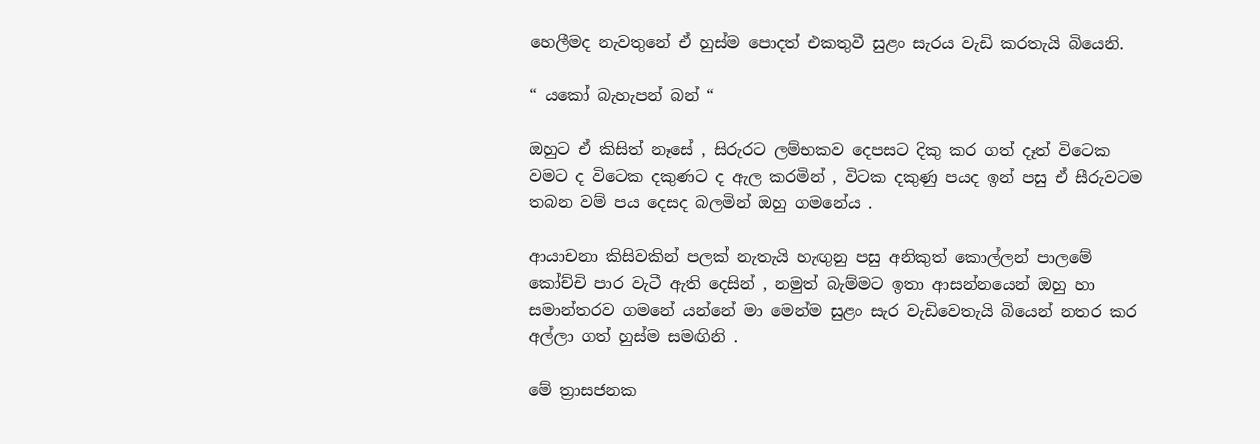හෙලීමද නැවතුනේ ඒ හුස්ම පොදත් එකතුවී සුළං සැරය වැඩි කරතැයි බියෙනි.

“ යකෝ බැහැපන් බන් “

ඔහුට ඒ කිසිත් නෑසේ , සිරුරට ලම්භකව දෙපසට දිකු කර ගත් දෑත් විටෙක වමට ද විටෙක දකුණට ද ඇල කරමින් , විටක දකුණු පයද ඉන් පසු ඒ සීරුවටම තබන වම් පය දෙසද බලමින් ඔහු ගමනේය .

ආයාචනා කිසිවකින් පලක් නැතැයි හැඟුනු පසු අනිකුත් කොල්ලන් පාලමේ කෝච්චි පාර වැටී ඇති දෙසින් , නමුත් බැම්මට ඉතා ආසන්නයෙන් ඔහු හා සමාන්තරව ගමනේ යන්නේ මා මෙන්ම සුළං සැර වැඩිවෙතැයි බියෙන් නතර කර අල්ලා ගත් හුස්ම සමඟිනි .

මේ ත්‍රාසජනක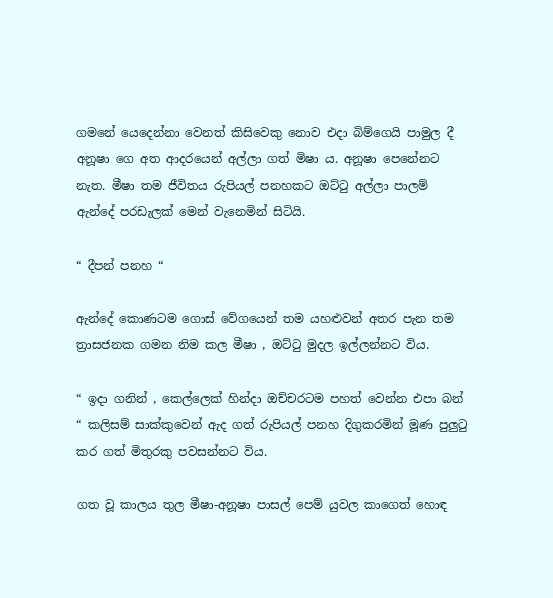ගමනේ යෙදෙන්නා වෙනත් කිසිවෙකු නොව එදා බිම්ගෙයි පාමුල දී අනූෂා ගෙ අත ආදරයෙන් අල්ලා ගත් මිෂා ය. අනූෂා පෙනේනට නැත. මීෂා තම ජීවිතය රුපියල් පනහකට ඔට්ටු අල්ලා පාලම් ඇන්දේ පරඩැලක් මෙන් වැනෙමින් සිටියි.

“ දීපන් පනහ “

ඇන්දේ කොණටම ගොස් වේගයෙන් තම යහළුවන් අතර පැන තම ත්‍රාසජනක ගමන නිම කල මීෂා , ඔට්ටු මුදල ඉල්ලන්නට විය.

“ ඉදා ගනින් , කෙල්ලෙක් හින්දා ඔච්චරටම පහත් වෙන්න එපා බන් “ කලිසම් සාක්කුවෙන් ඇද ගත් රුපියල් පනහ දිගුකරමින් මූණ පුලුටු කර ගත් මිතුරකු පවසන්නට විය.

ගත වූ කාලය තුල මීෂා-අනූෂා පාසල් පෙම් යුවල කාගෙත් හොඳ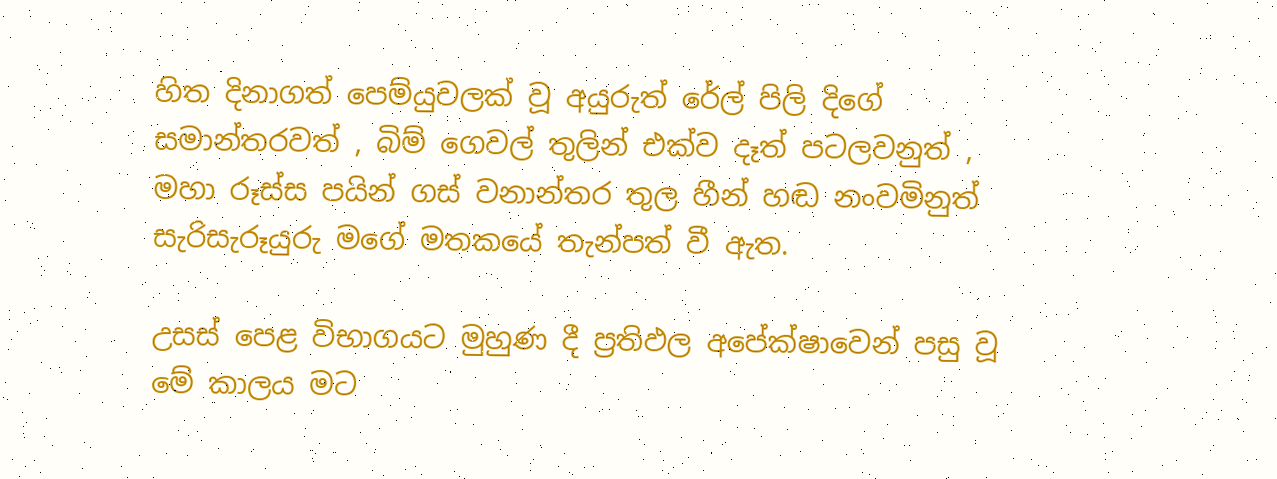හිත දිනාගත් පෙම්යුවලක් වූ අයුරුත් රේල් පිලි දිගේ සමාන්තරවත් , බිම් ගෙවල් තුලින් එක්ව දෑත් පටලවනුත් , මහා රූස්ස පයින් ගස් වනාන්තර තුල හීන් හඬ නංවමිනුත් සැරිසැරූයුරු මගේ මතකයේ තැන්පත් වී ඇත.

උසස් පෙළ විභාගයට මුහුණ දී ප්‍රතිඵල අපේක්ෂාවෙන් පසු වූ මේ කාලය මට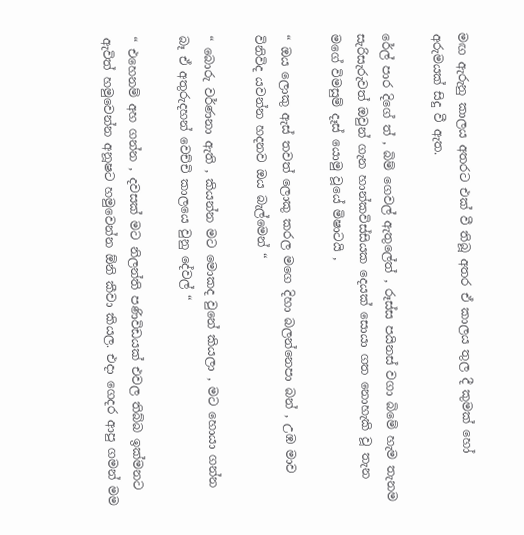මඟ ඇරුනු කාලය අතරට එක් වී තිබූ අතර ඒ කාලය තුල දී කුමක් හෝ අරුමයක් සිදු වී ඇත.

රේල් පාර දිගේ ත් , බිම් ගෙවල් ඇතුලේත් , රූස්ස පයිනස් වගා බිමේ හැම තැනම සැරිසැරුවත් ඔවුන් ගැන හාන්කවිස්සියක දෙයක් සොයා ගත නොහැකි වූ තැන මගේ විමසුම් දෑස් යොමු වූයේ මිෂාටයි ,

“ ඔය ලොකු ඇස් තවත් ලොකු කරල මගෙ දිහා බලන්නෙපා බන් , උඹ මාව විනිවිද යවන්න හදනව ඔය බැල්මෙන් “

“ බොරු වර්ණනා ඇති , කියන්න මට මොකද වුනේ කියලා , මට හොයා ගන්න බෑ ඒ අතුරුදහන් වෙච්චි කාලයෙ වුනු දේවල් “

“ එහෙනම් අහ ගන්න , දවසක් මට නිලන්ති පණිවිඩයක් එවල තිබ්බ ඉක්මනට ඇවිත් හමුවෙන්න අනූෂට හමුවෙන්න ඕනි කීවා කියල. එදා ගෙදර ආපු ගමන් මම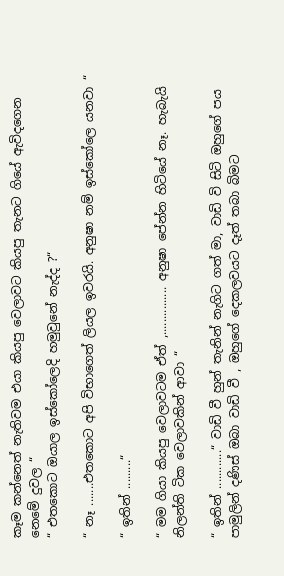කෑම කන්නෙත් නැතිවම එයා කියපු වෙලාවට කියපු තැනට ගියේ ඇවිදගෙන නෙමේ දුවල “
“ එතකොට ඔයාල ඉස්කෝලෙදි හමුවුනේ නැද්ද ?“

“ නෑ .......එතකොට අපි විභාගෙත් ලියල ඉවරයි. අනුෂා නම් ඉස්කෝලෙ යනවා “

“ ඉතින් .........“

“ මම ගියා කියපු වෙලාවටම ඒත් ,............... අනුෂා පේන්න හිටියේ නෑ. හැබැයි නිලන්ති ටික වෙලාවකින් ආවා “

“ ඉතින් ............“ වාඩි වී හුන් තැනින් නැගිට ගත් මා, වාඩි වි සිටි ඔහුගේ පය පාමුලින් දණිස් ඔබා වාඩි වී , ඔහුගේ දෙකලවයට දෑත් තබා බිමට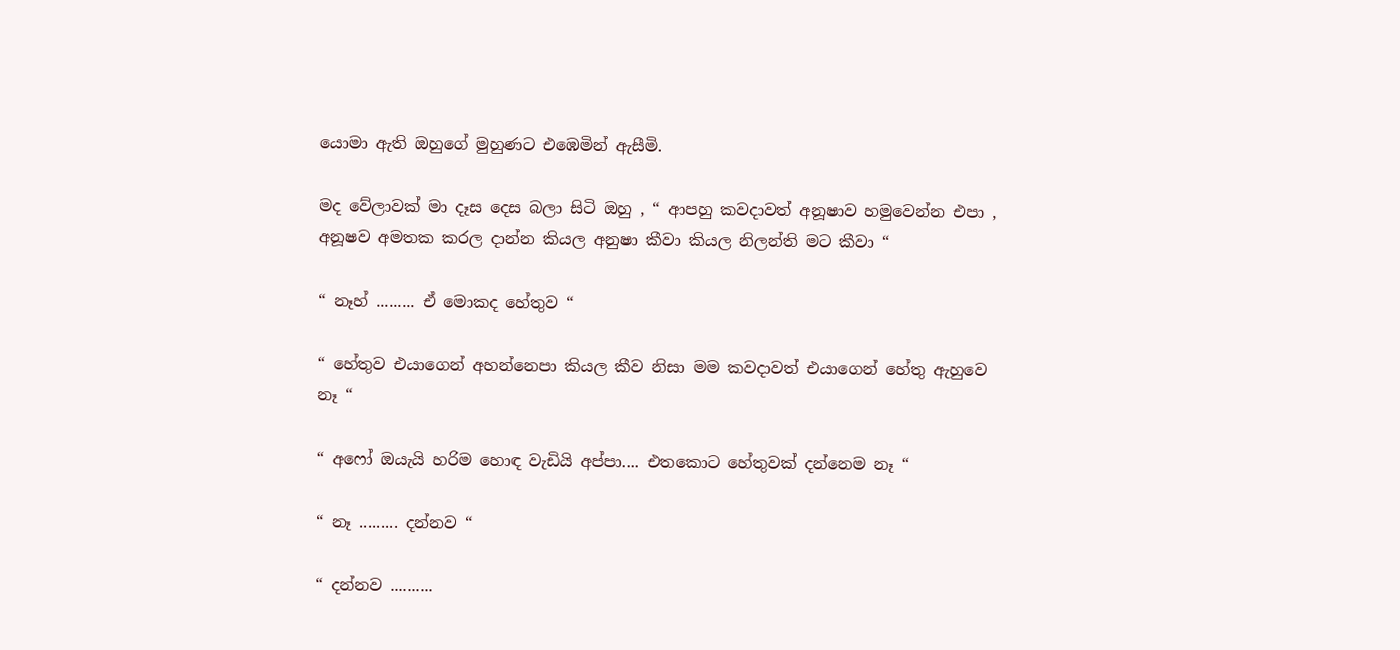යොමා ඇති ඔහුගේ මුහුණට එඹෙමින් ඇසීමි.

මද වේලාවක් මා දෑස දෙස බලා සිටි ඔහු , “ ආපහු කවදාවත් අනූෂාව හමුවෙන්න එපා , අනූෂව අමතක කරල දාන්න කියල අනුෂා කීවා කියල නිලන්ති මට කීවා “

“ නෑහ් ......... ඒ මොකද හේතුව “

“ හේතුව එයාගෙන් අහන්නෙපා කියල කීව නිසා මම කවදාවත් එයාගෙන් හේතු ඇහුවෙ නෑ “

“ අෆෝ ඔයැයි හරිම හොඳ වැඩියි අප්පා.... එතකොට හේතුවක් දන්නෙම නෑ “

“ නෑ ......... දන්නව “

“ දන්නව ..........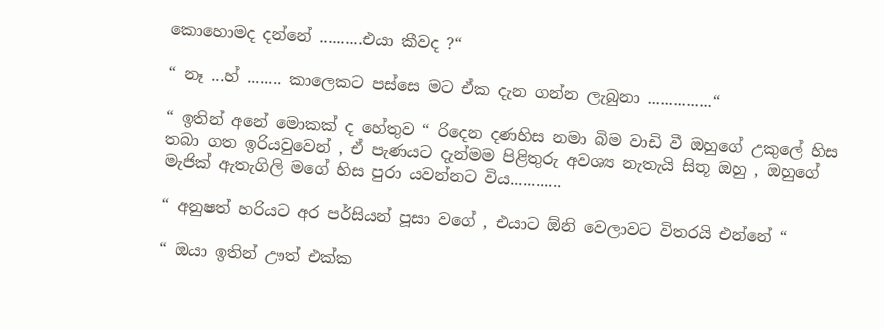කොහොමද දන්නේ ..........එයා කීවද ?“

“ නෑ ...හ් ........ කාලෙකට පස්සෙ මට ඒක දැන ගන්න ලැබුනා ...............“

“ ඉතින් අනේ මොකක් ද හේතුව “ රිදෙන දණහිස නමා බිම වාඩි වී ඔහුගේ උකුලේ හිස තබා ගත ඉරියවුවෙන් , ඒ පැණයට දැන්මම පිළිතුරු අවශ්‍ය නැතැයි සිතූ ඔහු , ඔහුගේ මැජික් ඇතැගිලි මගේ හිස පුරා යවන්නට විය............

“ අනුෂත් හරියට අර පර්සියන් පූසා වගේ , එයාට ඕනි වෙලාවට විතරයි එන්නේ “

“ ඔයා ඉතින් ඌත් එක්ක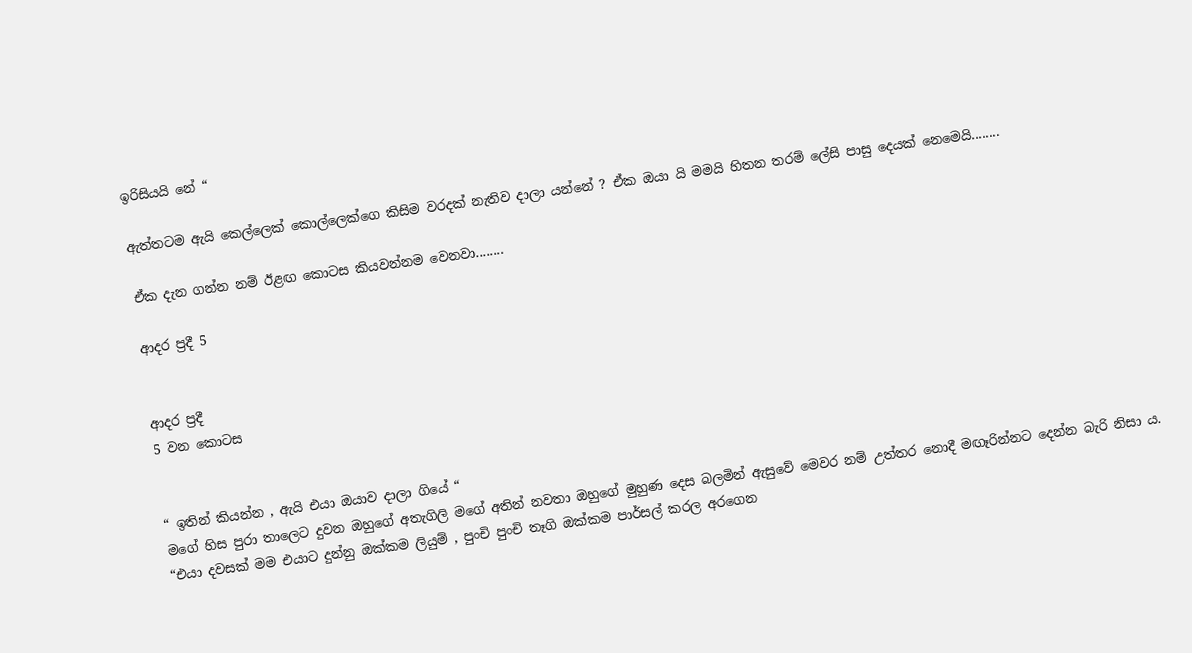ඉරිසියයි නේ “

ඇත්තටම ඇයි කෙල්ලෙක් කොල්ලෙක්ගෙ කිසිම වරදක් නැතිව දාලා යන්නේ ? ඒක ඔයා යි මමයි හිතන තරම් ලේසි පාසු දෙයක් නෙමෙයි........

ඒක දැන ගන්න නම් ඊළඟ කොටස කියවන්නම වෙනවා........

ආදර ප්‍රදී 5


ආදර ප්‍රදී
5 වන කොටස


“ ඉතින් කියන්න , ඇයි එයා ඔයාව දාලා ගියේ “
මගේ හිස පුරා තාලෙට දුවන ඔහුගේ අතැගිලි මගේ අතින් නවතා ඔහුගේ මුහුණ දෙස බලමින් ඇසුවේ මෙවර නම් උත්තර නොදී මඟෑරින්නට දෙන්න බැරි නිසා ය.
“එයා දවසක් මම එයාට දුන්නු ඔක්කම ලියුම් , පුංචි පුංචි තෑගි ඔක්කම පාර්සල් කරල අරගෙන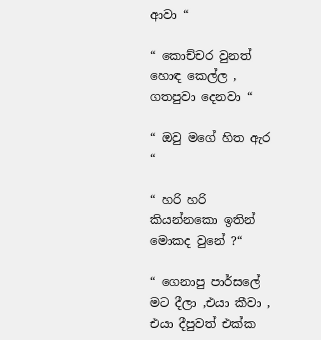ආවා “

“ කොච්චර වුනත් හොඳ කෙල්ල , ගතපුවා දෙනවා “

“ ඔවු මගේ හිත ඇර “

“ හරි හරි කියන්නකො ඉතින් මොකද වුනේ ?“

“ ගෙනාපු පාර්සලේ මට දීලා ,එයා කීවා , එයා දීපුවත් එක්ක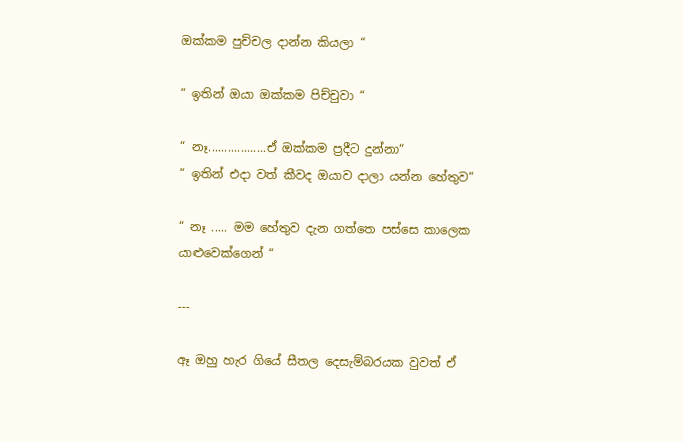ඔක්කම පුච්චල දාන්න කියලා “

“ ඉතින් ඔයා ඔක්කම පිච්චුවා “

“ නෑ..................ඒ ඔක්කම ප්‍රදීට දුන්නා“
“ ඉතින් එදා වත් කීවද ඔයාව දාලා යන්න හේතුව“

“ නෑ ..... මම හේතුව දැන ගත්තෙ පස්සෙ කාලෙක යාළුවෙක්ගෙන් “

---

ඈ ඔහු හැර ගියේ සීතල දෙසැම්බරයක වුවත් ඒ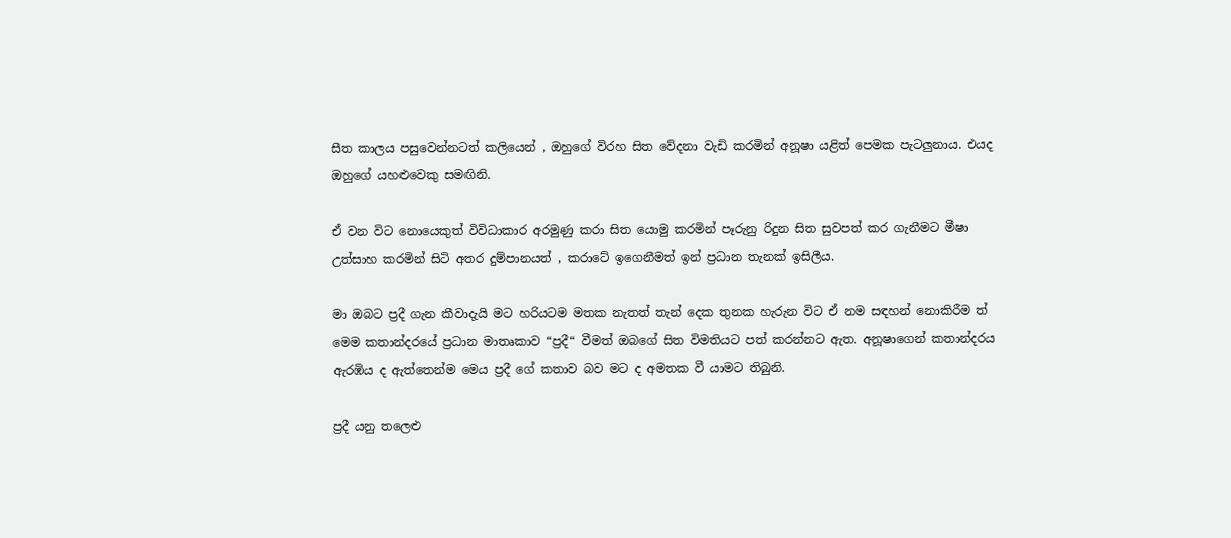සීත කාලය පසුවෙන්නටත් කලියෙන් , ඔහුගේ විරහ සිත වේදනා වැඩි කරමින් අනූෂා යළිත් පෙමක පැටලුනාය. එයද ඔහුගේ යහළුවෙකු සමඟිනි.

ඒ වන විට නොයෙකුත් විවිධාකාර අරමුණු කරා සිත යොමු කරමින් පෑරුනු රිදුන සිත සුවපත් කර ගැනීමට මීෂා උත්සාහ කරමින් සිටි අතර දුම්පානයත් , කරාටේ ඉගෙනීමත් ඉන් ප්‍රධාන තැනක් ඉසිලීය.

මා ඔබට ප්‍රදී ගැන කීවාදැයි මට හරියටම මතක නැතත් තැන් දෙක තුනක හැරුන විට ඒ නම සඳහන් නොකිරීම ත් මෙම කතාන්දරයේ ප්‍රධාන මාතෘකාව “ප්‍රදී“ වීමත් ඔබගේ සිත විමතියට පත් කරන්නට ඇත. අනූෂාගෙන් කතාන්දරය ඇරඹිය ද ඇත්තෙන්ම මෙය ප්‍රදී ගේ කතාව බව මට ද අමතක වී යාමට තිබුනි.

ප්‍රදී යනු තලෙළු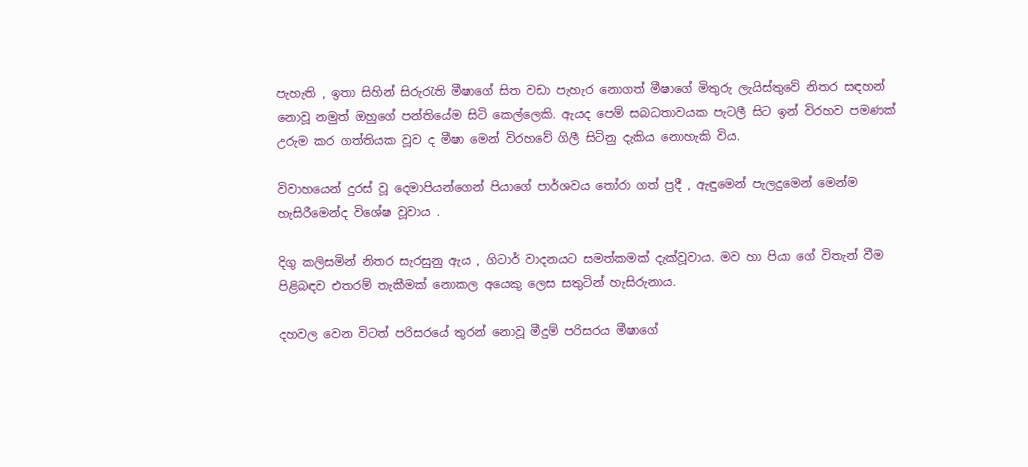පැහැති , ඉතා සිහින් සිරුරැති මීෂාගේ සිත වඩා පැහැර නොගත් මීෂාගේ මිතුරු ලැයිස්තුවේ නිතර සඳහන් නොවූ නමුත් ඔහුගේ පන්තියේම සිටි කෙල්ලෙකි. ඇයද පෙම් සබධතාවයක පැටලී සිට ඉන් විරහව පමණක් උරුම කර ගත්තියක වූව ද මීෂා මෙන් විරහවේ ගිලී සිටිනු දැකිය නොහැකි විය.

විවාහයෙන් දුරස් වූ දෙමාපියන්ගෙන් පියාගේ පාර්ශවය තෝරා ගත් ප්‍රදී , ඇඳුමෙන් පැලදුමෙන් මෙන්ම හැසිරීමෙන්ද විශේෂ වූවාය .

දිගු කලිසමින් නිතර සැරසුනු ඇය , ගිටාර් වාදනයට සමත්කමක් දැක්වූවාය. මව හා පියා ගේ විතැන් වීම පිළිබඳව එතරම් තැකීමක් නොකල අයෙකු ලෙස සතුටින් හැසිරුනාය.

දහවල වෙන විටත් පරිසරයේ තුරන් නොවූ මීදුම් පරිසරය මීෂාගේ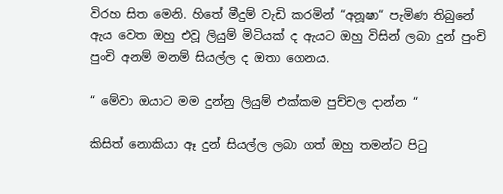විරහ සිත මෙනි. හිතේ මීදුම් වැඩි කරමින් “අනූෂා“ පැමිණ තිබුනේ ඇය වෙත ඔහු එවූ ලියුම් මිටියක් ද ඇයට ඔහු විසින් ලබා දුන් පුංචි පුංචි අනම් මනම් සියල්ල ද ඔතා ගෙනය.

“ මේවා ඔයාට මම දුන්නු ලියුම් එක්කම පුච්චල දාන්න “

කිසිත් නොකියා ඈ දුන් සියල්ල ලබා ගත් ඔහු තමන්ට පිටු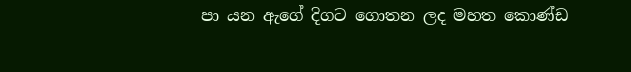පා යන ඇගේ දිගට ගොතන ලද මහත කොණ්ඩ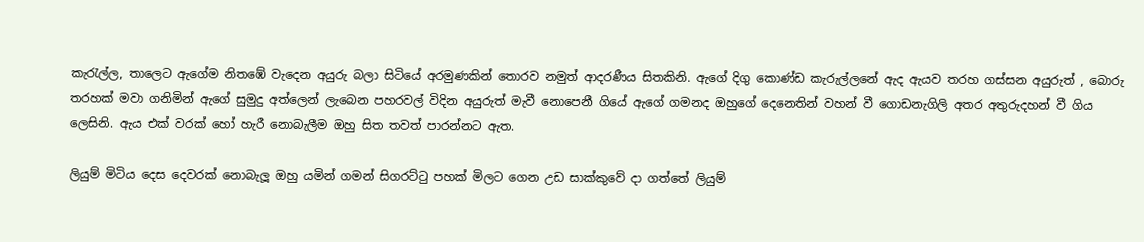කැරැල්ල, තාලෙට ඇගේම නිතඹේ වැදෙන අයුරු බලා සිටියේ අරමුණකින් තොරව නමුත් ආදරණීය සිතකිනි. ඇගේ දිගු කොණ්ඩ කැරුල්ලනේ ඇද ඇයව තරහ ගස්සන අයුරුත් , බොරු තරහක් මවා ගනිමින් ඇගේ සුමුදු අත්ලෙන් ලැබෙන පහරවල් විදින අයුරුත් මැවී නොපෙනී ගියේ ඇගේ ගමනද ඔහුගේ දෙනෙතින් වහන් වී ගොඩනැගිලි අතර අතුරුදහන් වී ගිය ලෙසිනි. ඇය එක් වරක් හෝ හැරී නොබැලීම ඔහු සිත තවත් පාරන්නට ඇත.

ලියුම් මිටිය දෙස දෙවරක් නොබැලූ ඔහු යමින් ගමන් සිගරට්ටු පහක් මිලට ගෙන උඩ සාක්කුවේ දා ගත්තේ ලියුම්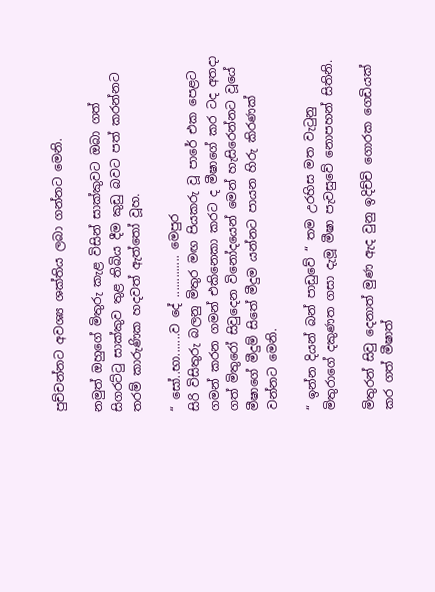පුච්චන්නට අවශ්‍ය ශක්තිය ලබා ගන්නට මෙනි.

නමුත් ඔහුගේ මිතුරු කැළ විසින් සාක්කුවට ඔබා ගත් සිගරට්ටු සාක්කුව තුළ තිබිය දීම කුඩු බවට පත් කරන්නට තරම් කාරුණික හදවත් ඇත්තෝ වූහ.

“ සෝ..භා.......ව දේ ............. මෙපුර
සිරි විසිතුරු බලනු මිතුර මඟ පියකරු වූ පාරේ එක පෙළට ගමන් කරන ගමන් එකිනෙකා කරට ද මීෂාගේ කර ටද අතදා ගත් මිතුරෝ සිවුදෙන විනෝදයෙන් මෙන් හැසිරෙන්නට වූයේ මීෂාගේ මීදුම් සිතේ මීදුම යන්නට පායන හිරු කිරණක් වන්නට මෙනි.

“ ඉන්න දියන් බන් පාඩුවේ “ තම උරහිස මත වැටුනු මිතුරාගේ දකුණත ගසා දැමූ මීෂා පැවසුවේ නොපහන් සිතිනි.

මිතුරන් සිවු දෙනාත් මුණ ඇද වුනු ඉදිච්චි ගොරක ගෙඩියක් කර ගත් මීෂාත්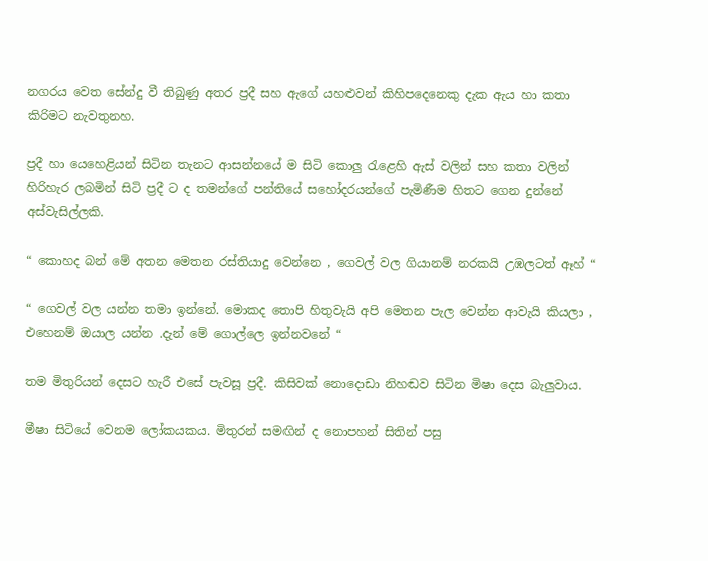නගරය වෙත සේන්දු වී තිබුණු අතර ප්‍රදී සහ ඇගේ යහළුවන් කිහිපදෙනෙකු දැක ඇය හා කතා කිරිමට නැවතුනහ.

ප්‍රදී හා යෙහෙළියන් සිටින තැනට ආසන්නයේ ම සිටි කොලු රැළෙහි ඇස් වලින් සහ කතා වලින් හිරිහැර ලබමින් සිටි ප්‍රදී ට ද තමන්ගේ පන්තියේ සහෝදරයන්ගේ පැමිණීම හිතට ගෙන දුන්නේ අස්වැසිල්ලකි.

“ කොහද බන් මේ අතන මෙතන රස්තියාදු වෙන්නෙ , ගෙවල් වල ගියානම් නරකයි උඹලටත් ඈහ් “

“ ගෙවල් වල යන්න තමා ඉන්නේ. මොකද තොපි හිතුවැයි අපි මෙතන පැල වෙන්න ආවැයි කියලා , එහෙනම් ඔයාල යන්න .දැන් මේ ගොල්ලෙ ඉන්නවනේ “

තම මිතුරියන් දෙසට හැරී එසේ පැවසූ ප්‍රදී. කිසිවක් නොදොඩා නිහඬව සිටින මිෂා දෙස බැලුවාය.

මීෂා සිටියේ වෙනම ලෝකයකය. මිතුරන් සමඟින් ද නොපහන් සිතින් පසු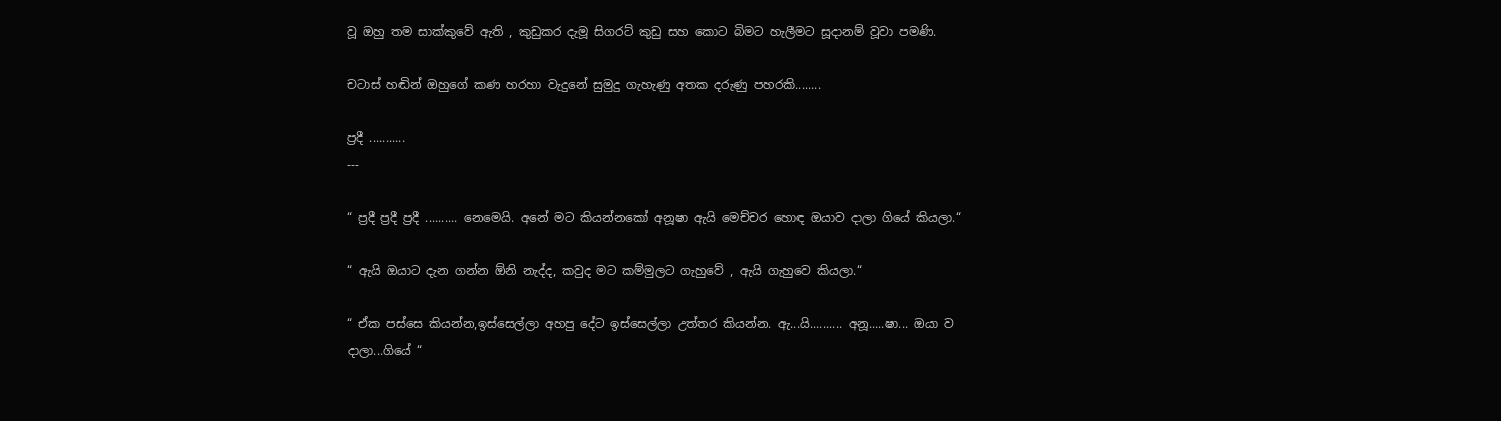වූ ඔහු තම සාක්කුවේ ඇති , කුඩුකර දැමූ සිගරට් කුඩු සහ කොට බිමට හැලීමට සූදානම් වූවා පමණි.

චටාස් හඬින් ඔහුගේ කණ හරහා වැදුනේ සුමුදු ගැහැණු අතක දරුණු පහරකි........

ප්‍රදී ...........
---

“ ප්‍රදී ප්‍රදී ප්‍රදී .......... නෙමෙයි. අනේ මට කියන්නකෝ අනූෂා ඇයි මෙච්චර හොඳ ඔයාව දාලා ගියේ කියලා.“

“ ඇයි ඔයාට දැන ගන්න ඕනි නැද්ද, කවුද මට කම්මුලට ගැහුවේ , ඇයි ගැහුවෙ කියලා.“

“ ඒක පස්සෙ කියන්න,ඉස්සෙල්ලා අහපු දේට ඉස්සෙල්ලා උත්තර කියන්න. ඇ...යි.......... අනූ.....ෂා... ඔයා ව දාලා...ගියේ “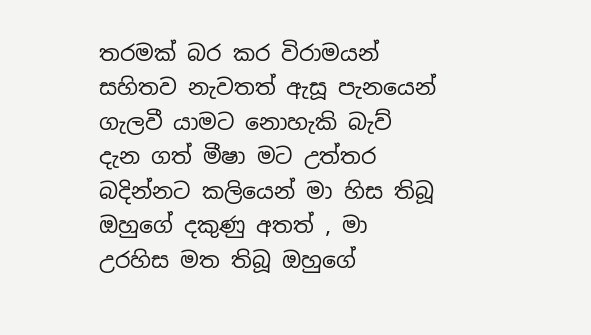තරමක් බර කර විරාමයන් සහිතව නැවතත් ඇසූ පැනයෙන් ගැලවී යාමට නොහැකි බැව් දැන ගත් මීෂා මට උත්තර බදින්නට කලියෙන් මා හිස තිබූ ඔහුගේ දකුණු අතත් , මා උරහිස මත තිබූ ඔහුගේ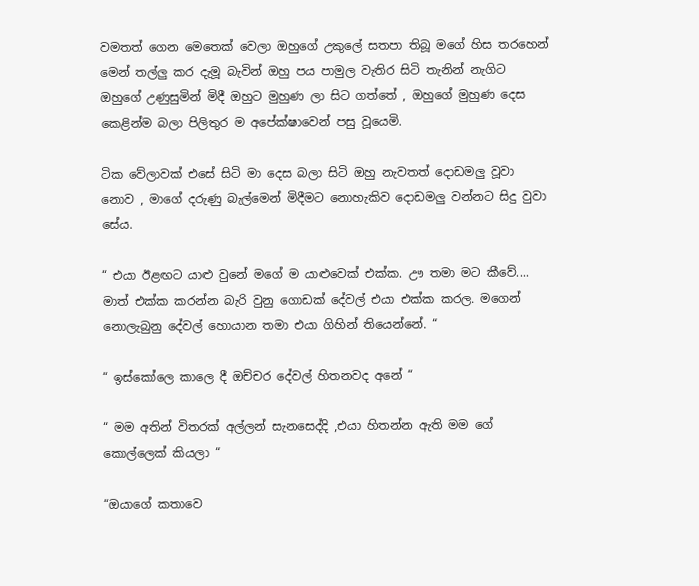වමතත් ගෙන මෙතෙක් වෙලා ඔහුගේ උකුලේ සතපා තිබූ මගේ හිස තරහෙන් මෙන් තල්ලු කර දැමූ බැවින් ඔහු පය පාමුල වැතිර සිටි තැනින් නැගිට ඔහුගේ උණුසුමින් මිදී ඔහුට මුහුණ ලා සිට ගත්තේ , ඔහුගේ මුහුණ දෙස කෙළින්ම බලා පිලිතුර ම අපේක්ෂාවෙන් පසු වූයෙමි.

ටික වේලාවක් එසේ සිටි මා දෙස බලා සිටි ඔහු නැවතත් දොඩමලු වූවා නොව , මාගේ දරුණු බැල්මෙන් මිදීමට නොහැකිව දොඩමලු වන්නට සිදු වුවා සේය.

“ එයා ඊළඟට යාළු වුනේ මගේ ම යාළුවෙක් එක්ක. ඌ තමා මට කීවේ.... මාත් එක්ක කරන්න බැරි වුනු ගොඩක් දේවල් එයා එක්ක කරල. මගෙන් නොලැබුනු දේවල් හොයාන තමා එයා ගිහින් තියෙන්නේ. “

“ ඉස්කෝලෙ කාලෙ දී ඔච්චර දේවල් හිතනවද අනේ “

“ මම අතින් විතරක් අල්ලන් සැනසෙද්දි ,එයා හිතන්න ඇති මම ගේ කොල්ලෙක් කියලා “

“ඔයාගේ කතාවෙ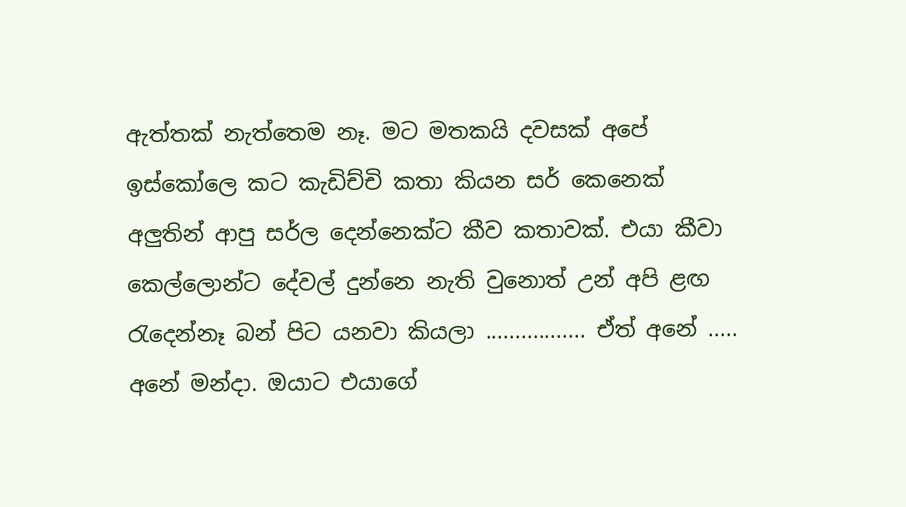ඇත්තක් නැත්තෙම නෑ. මට මතකයි දවසක් අපේ ඉස්කෝලෙ කට කැඩිච්චි කතා කියන සර් කෙනෙක් අලුතින් ආපු සර්ල දෙන්නෙක්ට කීව කතාවක්. එයා කීවා කෙල්ලොන්ට දේවල් දුන්නෙ නැති වුනොත් උන් අපි ළඟ රැදෙන්නෑ බන් පිට යනවා කියලා ................. ඒත් අනේ ..... අනේ මන්දා. ඔයාට එයාගේ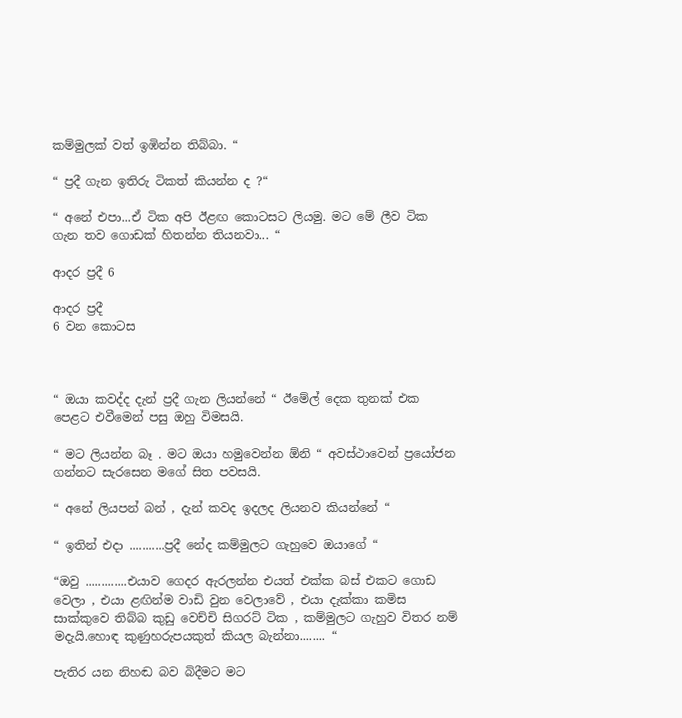කම්මුලක් වත් ඉඹින්න තිබ්බා. “

“ ප්‍රදී ගැන ඉතිරු ටිකත් කියන්න ද ?“

“ අනේ එපා...ඒ ටික අපි ඊළඟ කොටසට ලියමු. මට මේ ලීව ටික ගැන තව ගොඩක් හිතන්න තියනවා... “

ආදර ප්‍රදී 6

ආදර ප්‍රදී
6 වන කොටස



“ ඔයා කවද්ද දැන් ප්‍රදී ගැන ලියන්නේ “ ඊමේල් දෙක තුනක් එක පෙළට එවීමෙන් පසු ඔහු විමසයි.

“ මට ලියන්න බෑ . මට ඔයා හමුවෙන්න ඕනි “ අවස්ථාවෙන් ප්‍රයෝජන ගන්නට සැරසෙන මගේ සිත පවසයි.

“ අනේ ලියපන් බන් , දැන් කවද ඉදලද ලියනව කියන්නේ “

“ ඉතින් එදා ...........ප්‍රදී නේද කම්මුලට ගැහුවෙ ඔයාගේ “

“ඔවු .............එයාව ගෙදර ඇරලන්න එයත් එක්ක බස් එකට ගොඩ වෙලා , එයා ළඟින්ම වාඩි වුන වෙලාවේ , එයා දැක්කා කමිස සාක්කුවෙ තිබ්බ කුඩු වෙච්චි සිගරට් ටික , කම්මුලට ගැහුව විතර නම් මදැයි.හොඳ කුණුහරුපයකුත් කියල බැන්නා........ “

පැතිර යන නිහඬ බව බිදීමට මට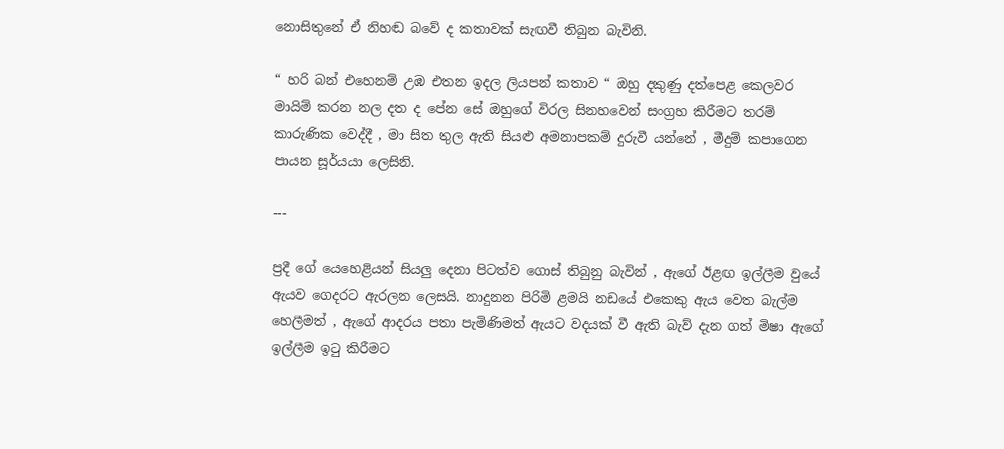නොසිතුනේ ඒ නිහඬ බවේ ද කතාවක් සැඟවී තිබුන බැවිනි.

“ හරි බන් එහෙනම් උඹ එතන ඉදල ලියපන් කතාව “ ඔහු දකුණු දත්පෙළ කෙලවර මායිම් කරන නල දත ද පේන සේ ඔහුගේ විරල සිනහවෙන් සංග්‍රහ කිරීමට තරම් කාරුණික වෙද්දී , මා සිත තුල ඇති සියළු අමනාපකම් දුරුවී යන්නේ , මීදුම් කපාගෙන පායන සූර්යයා ලෙසිනි.

---

ප්‍රදී ගේ යෙහෙළියන් සියලු දෙනා පිටත්ව ගොස් තිබුනු බැවින් , ඇගේ ඊළඟ ඉල්ලීම වුයේ ඇයව ගෙදරට ඇරලන ලෙසයි. නාදුනන පිරිමි ළමයි නඩයේ එකෙකු ඇය වෙත බැල්ම හෙලීමත් , ඇගේ ආදරය පතා පැමිණිමත් ඇයට වදයක් වී ඇති බැව් දැන ගත් මිෂා ඇගේ ඉල්ලීම ඉටු කිරීමට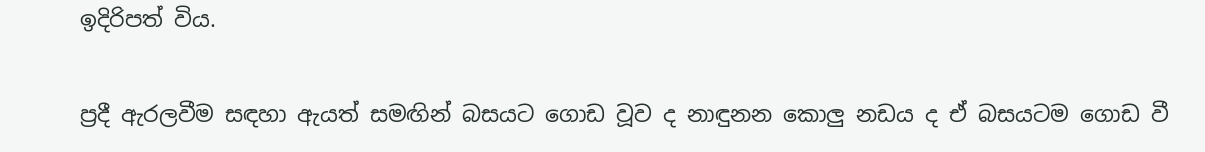ඉදිරිපත් විය.

ප්‍රදී ඇරලවීම සඳහා ඇයත් සමඟින් බසයට ගොඩ වූව ද නාඳුනන කොලු නඩය ද ඒ බසයටම ගොඩ වී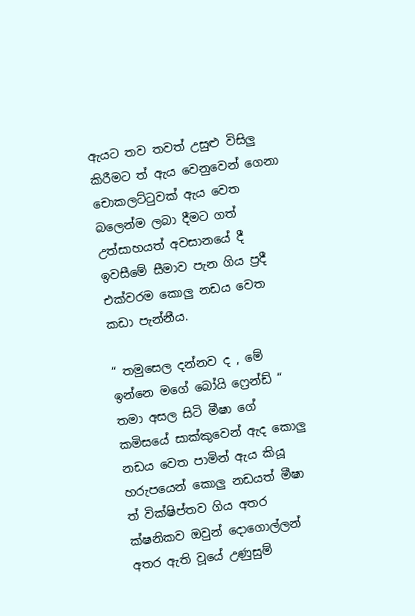ඇයට තව තවත් උසුළු විසිලු කිරීමට ත් ඇය වෙනුවෙන් ගෙනා චොකලට්ටුවක් ඇය වෙත බලෙන්ම ලබා දීමට ගත් උත්සාහයත් අවසානයේ දී ඉවසීමේ සීමාව පැන ගිය ප්‍රදී එක්වරම කොලු නඩය වෙත කඩා පැන්නීය.

“ තමුසෙල දන්නව ද , මේ ඉන්නෙ මගේ බෝයි ෆ්‍රෙන්ඩ් “ තමා අසල සිටි මීෂා ගේ කමිසයේ සාක්කුවෙන් ඇද කොලු නඩය වෙත පාමින් ඇය කියූ හරුපයෙන් කොලු නඩයත් මීෂා ත් වික්ෂිප්තව ගිය අතර ක්ෂනිකව ඔවුන් දොගොල්ලන් අතර ඇති වූයේ උණුසුම්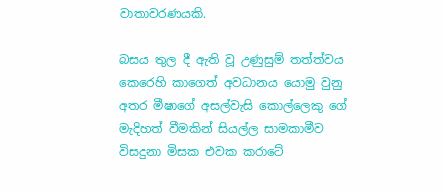වාතාවරණයකි.

බසය තුල දී ඇති වූ උණුසුම් තත්ත්වය කෙරෙහි කාගෙත් අවධානය යොමු වුනු අතර මීෂාගේ අසල්වැසි කොල්ලෙකු ගේ මැදිහත් වීමකින් සියල්ල සාමකාමීව විසදුනා මිසක එවක කරාටේ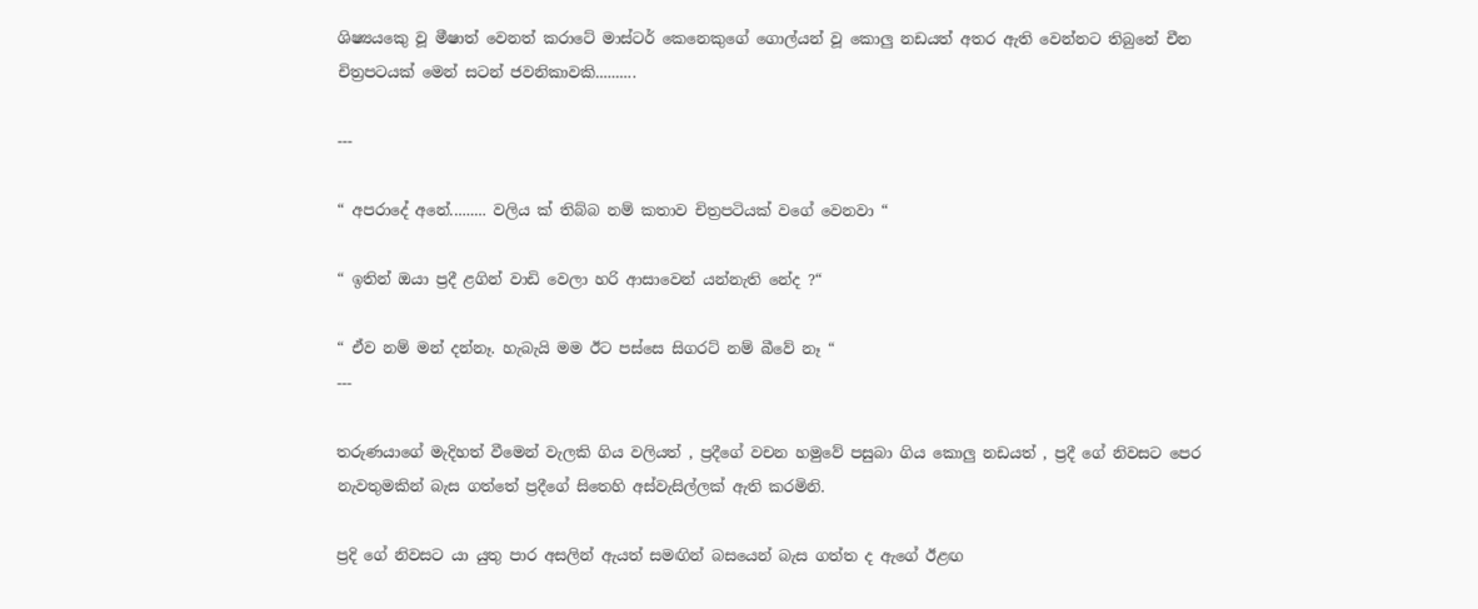ශිෂ්‍යයකෙු වූ මීෂාත් වෙනත් කරාටේ මාස්ටර් කෙනෙකුගේ ගොල්යන් වූ කොලු නඩයත් අතර ඇති වෙන්නට තිබුනේ චීන චිත්‍රපටයක් මෙන් සටන් ජවනිකාවකි..........

---

“ අපරාදේ අනේ......... වලිය ක් තිබ්බ නම් කතාව චිත්‍රපටියක් වගේ වෙනවා “

“ ඉතින් ඔයා ප්‍රදී ළගින් වාඩි වෙලා හරි ආසාවෙන් යන්නැති නේද ?“

“ ඒව නම් මන් දන්නෑ. හැබැයි මම ඊට පස්සෙ සිගරට් නම් බීවේ නෑ “
---

තරුණයාගේ මැදිහත් වීමෙන් වැලකි ගිය වලියත් , ප්‍රදීගේ වචන හමුවේ පසුබා ගිය කොලු නඩයත් , ප්‍රදී ගේ නිවසට පෙර නැවතුමකින් බැස ගත්තේ ප්‍රදීගේ සිතෙහි අස්වැසිල්ලක් ඇති කරමිනි.

ප්‍රදි ගේ නිවසට යා යුතු පාර අසලින් ඇයත් සමඟින් බසයෙන් බැස ගත්ත ද ඇගේ ඊළඟ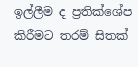ඉල්ලීම ද ප්‍රතික්ශේප කිරීමට තරම් සිතක්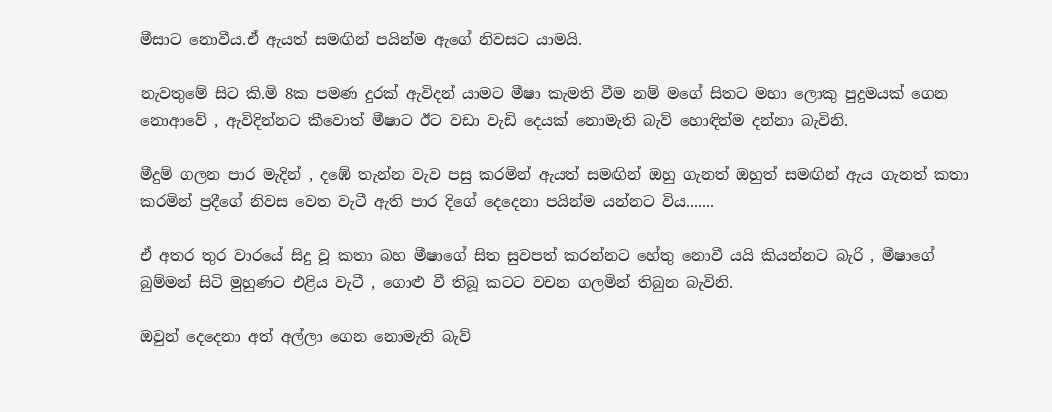මීසාට නොවීය.ඒ ඇයත් සමඟින් පයින්ම ඇගේ නිවසට යාමයි.

නැවතුමේ සිට කි.මි 8ක පමණ දුරක් ඇවිදන් යාමට මීෂා කැමති වීම නම් මගේ සිතට මහා ලොකු පුදුමයක් ගෙන නොආවේ , ඇවිදින්නට කීවොත් මීෂාට ඊට වඩා වැඩි දෙයක් නොමැති බැව් හොඳින්ම දන්නා බැවිනි.

මීදුම් ගලන පාර මැදින් , දඹේ තැන්න වැව පසු කරමින් ඇයත් සමඟින් ඔහු ගැනත් ඔහුත් සමඟින් ඇය ගැනත් කතා කරමින් ප්‍රදීගේ නිවස වෙත වැටී ඇති පාර දිගේ දෙදෙනා පයින්ම යන්නට විය.......

ඒ අතර තුර වාරයේ සිදු වූ කතා බහ මීෂාගේ සිත සුවපත් කරන්නට හේතු නොවී යයි කියන්නට බැරි , මීෂාගේ බුම්මන් සිටි මුහුණට එළිය වැටී , ගොළු වී තිබූ කටට වචන ගලමින් තිබුන බැවිනි.

ඔවුන් දෙදෙනා අත් අල්ලා ගෙන නොමැති බැව්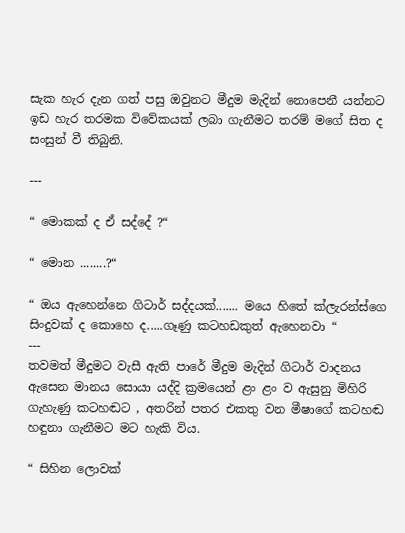සැක හැර දැන ගත් පසු ඔවුනට මීදුම මැදින් නොපෙනී යන්නට ඉඩ හැර තරමක විවේකයක් ලබා ගැනීමට තරම් මගේ සිත ද සංසුන් වී තිබුනි.

---

“ මොකක් ද ඒ සද්දේ ?“

“ මොන ........?“

“ ඔය ඇහෙන්නෙ ගිටාර් සද්දයක්....... මයෙ හිතේ ක්ලැරන්ස්ගෙ සිංදුවක් ද කොහෙ ද.....ගෑණු කටහඩකුත් ඇහෙනවා “
---
තවමත් මීදුමට වැසී ඇති පාරේ මීදුම මැදින් ගිටාර් වාදනය ඇසෙන මානය සොයා යද්දි ක්‍රමයෙන් ළං ළං ව ඇසුනු මිහිරි ගැහැණු කටහඬට , අතරින් පතර එකතු වන මීෂාගේ කටහඬ හඳුනා ගැනීමට මට හැකි විය.

“ සිහින ලොවක්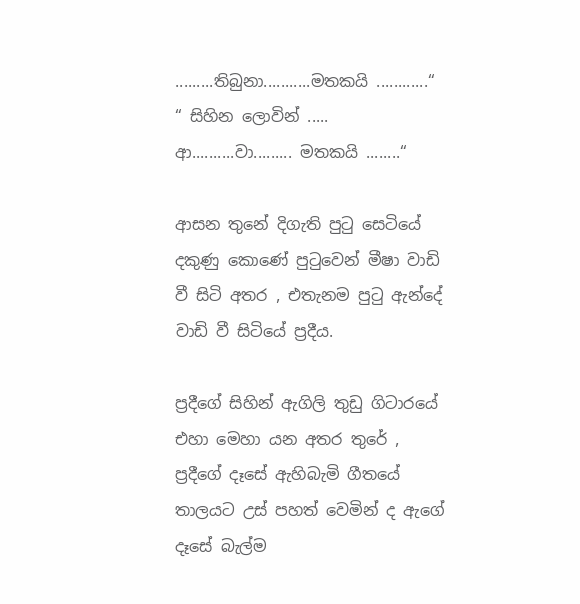.........තිබුනා...........මතකයි ............“
“ සිහින ලොවින් ..... ආ..........වා......... මතකයි ........“

ආසන තුනේ දිගැති පුටු සෙටියේ දකුණු කොණේ පුටුවෙන් මීෂා වාඩි වී සිටි අතර , එතැනම පුටු ඇන්දේ වාඩි වී සිටියේ ප්‍රදීය.

ප්‍රදීගේ සිහින් ඇගිලි තුඩු ගිටාරයේ එහා මෙහා යන අතර තුරේ , ප්‍රදීගේ දෑසේ ඇහිබැමි ගීතයේ තාලයට උස් පහත් වෙමින් ද ඇගේ දෑසේ බැල්ම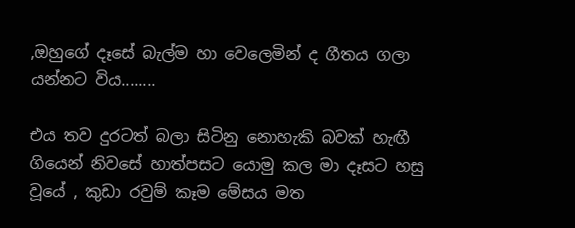,ඔහුගේ දෑසේ බැල්ම හා වෙලෙමින් ද ගීතය ගලා යන්නට විය........

එය තව දුරටත් බලා සිටිනු නොහැකි බවක් හැඟී ගියෙන් නිවසේ හාත්පසට යොමු කල මා දෑසට හසු වූයේ , කුඩා රවුම් කෑම මේසය මත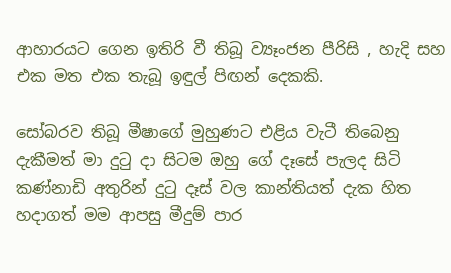ආහාරයට ගෙන ඉතිරි වී තිබූ ව්‍යෑංජන පීරිසි , හැදි සහ එක මත එක තැබූ ඉඳුල් පිඟන් දෙකකි.

සෝබරව තිබූ මීෂාගේ මුහුණට එළිය වැටී තිබෙනු දැකීමත් මා දුටු දා සිටම ඔහු ගේ දෑසේ පැලද සිටි කණ්නාඩි අතුරින් දුටු දෑස් වල කාන්තියත් දැක හිත හදාගත් මම ආපසු මීදුම් පාර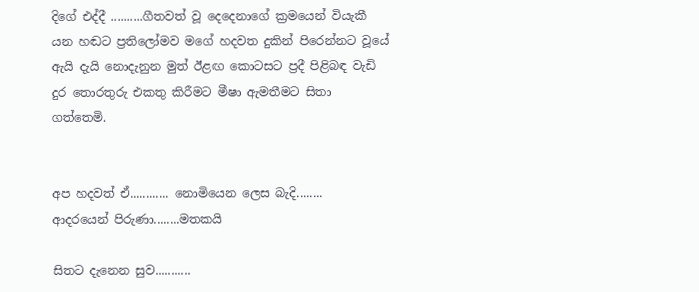දිගේ එද්දී ..........ගීතවත් වූ දෙදෙනාගේ ක්‍රමයෙන් වියැකී යන හඬට ප්‍රතිලෝමව මගේ හදවත දුකින් පිරෙන්නට වූයේ ඇයි දැයි නොදැනුන මුත් ඊළඟ කොටසට ප්‍රදී පිළිබඳ වැඩි දුර තොරතුරු එකතු කිරීමට මීෂා ඇමතීමට සිතා ගත්තෙමි.


අප හදවත් ඒ............ නොමියෙන ලෙස බැදි........
ආදරයෙන් පිරුණා........මතකයි

සිතට දැනෙන සුව...........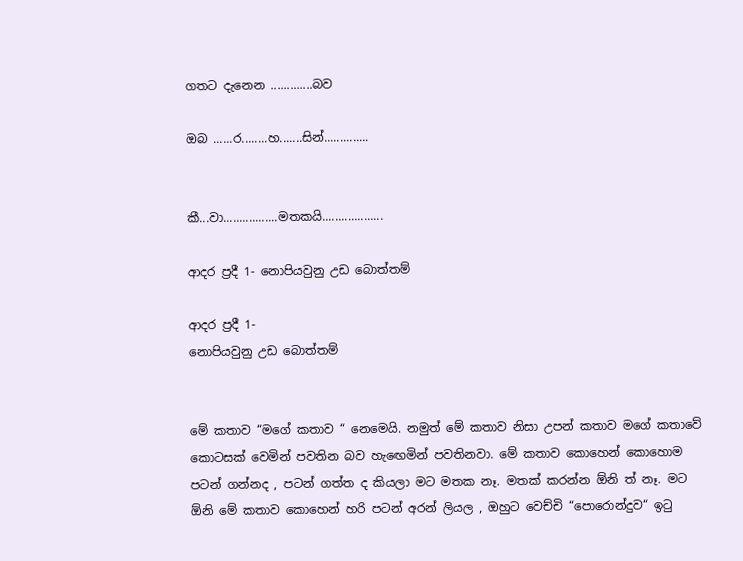ගතට දැනෙන .............බව

ඔබ ......ර........හ.......සින්..............


කී...වා.................මතකයි...................

ආදර ප්‍රදී 1- නොපියවුනු උඩ බොත්තම්

ආදර ප්‍රදී 1-
නොපියවුනු උඩ බොත්තම්


මේ කතාව “මගේ කතාව “ නෙමෙයි. නමුත් මේ කතාව නිසා උපන් කතාව මගේ කතාවේ කොටසක් වෙමින් පවතින බව හැඟෙමින් පවතිනවා. මේ කතාව කොහෙන් කොහොම පටන් ගන්නද , පටන් ගත්ත ද කියලා මට මතක නෑ. මතක් කරන්න ඕනි ත් නෑ. මට ඕනි මේ කතාව කොහෙන් හරි පටන් අරන් ලියල , ඔහුට වෙච්චි “පොරොන්දුව“ ඉටු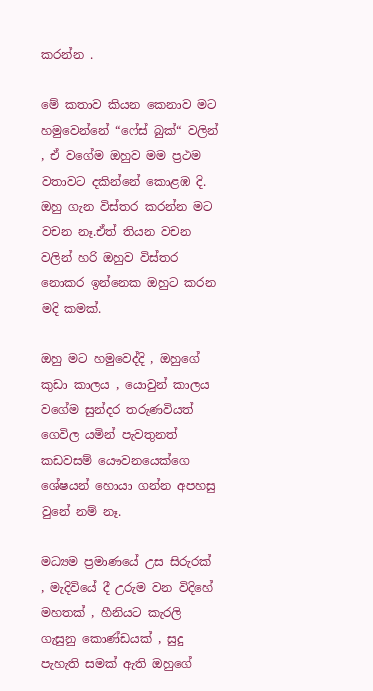කරන්න .

මේ කතාව කියන කෙනාව මට හමුවෙන්නේ “ෆේස් බුක්“ වලින් , ඒ වගේම ඔහුව මම ප්‍රථම වතාවට දකින්නේ කොළඹ දි. ඔහු ගැන විස්තර කරන්න මට වචන නෑ.ඒත් තියන වචන වලින් හරි ඔහුව විස්තර නොකර ඉන්නෙක ඔහුට කරන මදි කමක්.

ඔහු මට හමුවෙද්දි , ඔහුගේ කුඩා කාලය , යොවුන් කාලය වගේම සුන්දර තරුණවියත් ගෙවිල යමින් පැවතුනත් කඩවසම් යෞවනයෙක්ගෙ ශේෂයන් හොයා ගන්න අපහසු වුනේ නම් නෑ.

මධ්‍යම ප්‍රමාණයේ උස සිරුරක් , මැදිවියේ දී උරුම වන විදිහේ මහතක් , හීනියට කැරලි ගැසුනු කොණ්ඩයක් , සුදු පැහැති සමක් ඇති ඔහුගේ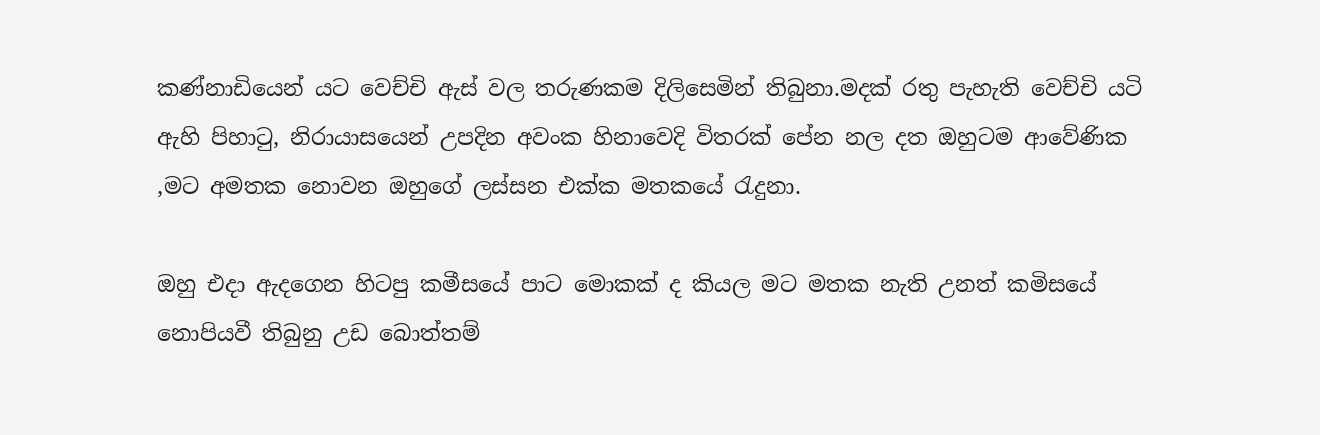කණ්නාඩියෙන් යට වෙච්චි ඇස් වල තරුණකම දිලිසෙමින් තිබුනා.මදක් රතු පැහැති වෙච්චි යටි ඇහි පිහාටු, නිරායාසයෙන් උපදින අවංක හිනාවෙදි විතරක් පේන නල දත ඔහුටම ආවේණික ,මට අමතක නොවන ඔහුගේ ලස්සන එක්ක මතකයේ රැදුනා.

ඔහු එදා ඇදගෙන හිටපු කමීසයේ පාට මොකක් ද කියල මට මතක නැති උනත් කමිසයේ නොපියවී තිබුනු උඩ බොත්තම්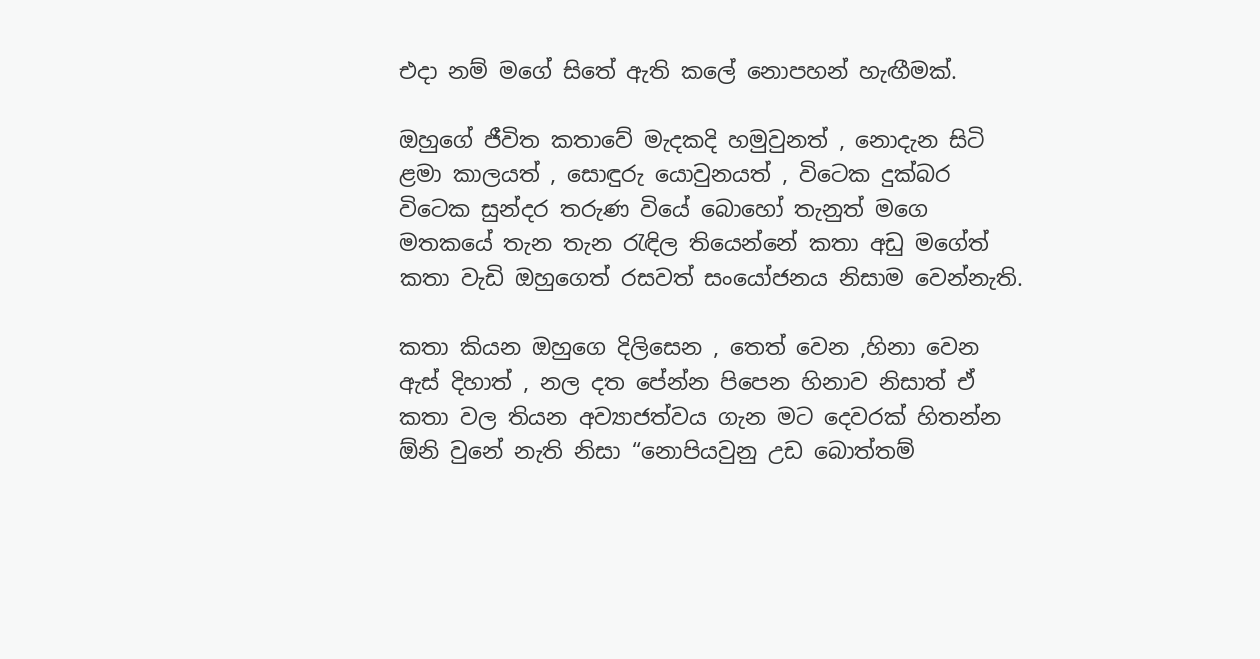එදා නම් මගේ සිතේ ඇති කලේ නොපහන් හැඟීමක්.

ඔහුගේ ජීවිත කතාවේ මැදකදි හමුවුනත් , නොදැන සිටි ළමා කාලයත් , සොඳුරු යොවුනයත් , විටෙක දුක්බර විටෙක සුන්දර තරුණ වියේ බොහෝ තැනුත් මගෙ මතකයේ තැන තැන රැඳිල තියෙන්නේ කතා අඩු මගේත් කතා වැඩි ඔහුගෙත් රසවත් සංයෝජනය නිසාම වෙන්නැති.

කතා කියන ඔහුගෙ දිලිසෙන , තෙත් වෙන ,හිනා වෙන ඇස් දිහාත් , නල දත පේන්න පිපෙන හිනාව නිසාත් ඒ කතා වල තියන අව්‍යාජත්වය ගැන මට දෙවරක් හිතන්න ඕනි වුනේ නැති නිසා “නොපියවුනු උඩ බොත්තම්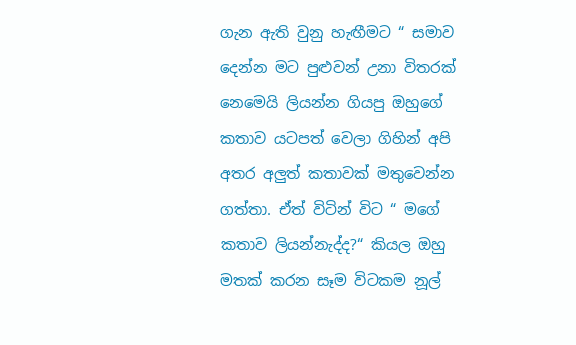ගැන ඇති වුනු හැඟීමට “ සමාව දෙන්න මට පුළුවන් උනා විතරක් නෙමෙයි ලියන්න ගියපු ඔහුගේ කතාව යටපත් වෙලා ගිහින් අපි අතර අලුත් කතාවක් මතුවෙන්න ගත්තා. ඒත් විටින් විට “ මගේ කතාව ලියන්නැද්ද?“ කියල ඔහු මතක් කරන සෑම විටකම නූල්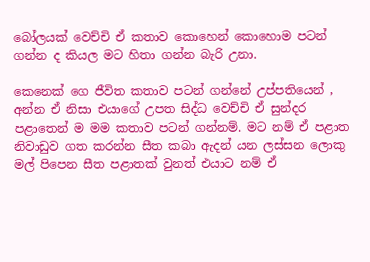බෝලයක් වෙච්චි ඒ කතාව කොහෙන් කොහොම පටන් ගන්න ද කියල මට හිතා ගන්න බැරි උනා.

කෙනෙක් ගෙ ජීවිත කතාව පටන් ගන්නේ උප්පතියෙන් , අන්න ඒ නිසා එයාගේ උපත සිද්ධ වෙච්චි ඒ සුන්දර පළාතෙන් ම මම කතාව පටන් ගන්නම්. මට නම් ඒ පළාත නිවාඩුව ගත කරන්න සීත කබා ඇදන් යන ලස්සන ලොකු මල් පිපෙන සීත පළාතක් වුනත් එයාට නම් ඒ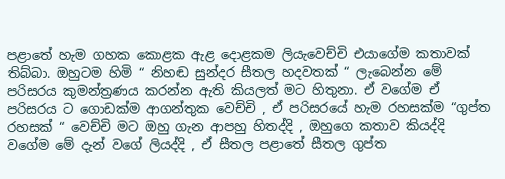පළාතේ හැම ගහක කොළක ඇළ දොළකම ලියැවෙච්චි එයාගේම කතාවක් තිබ්බා. ඔහුටම හිමි “ නිහඬ සුන්දර සීතල හදවතක් “ ලැබෙන්න මේ පරිසරය කුමන්ත්‍රණය කරන්න ඇති කියලත් මට හිතුනා. ඒ වගේම ඒ පරිසරය ට ගොඩක්ම ආගන්තුක වෙච්චි , ඒ පරිසරයේ හැම රහසක්ම “ගුප්ත රහසක් “ වෙච්චි මට ඔහු ගැන ආපහු හිතද්දි , ඔහුගෙ කතාව කියද්දි වගේම මේ දැන් වගේ ලියද්දි , ඒ සීතල පළාතේ සීතල ගුප්ත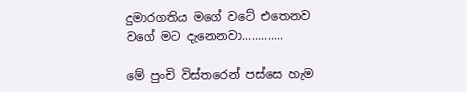දුමාරගතිය මගේ වටේ එතෙනව වගේ මට දැනෙනවා.............

මේ පුංචි විස්තරෙන් පස්සෙ හැම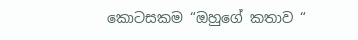කොටසකම “ඔහුගේ කතාව “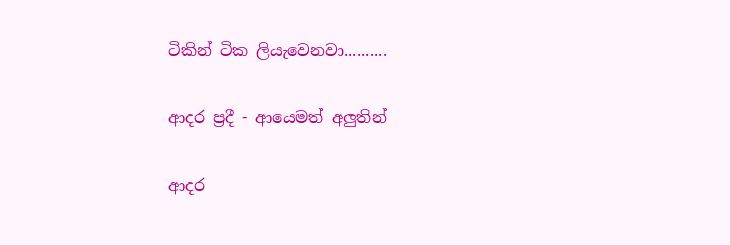ටිකින් ටික ලියැවෙනවා..........

ආදර ප්‍රදී - ආයෙමත් අලුතින්

ආදර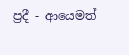ප්‍රදී - ආයෙමත්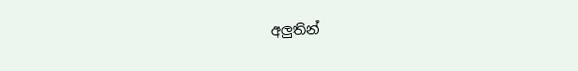අලුතින්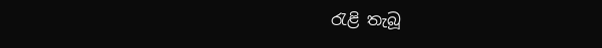රැළි තැබූ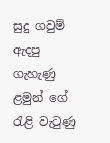සුදු ගවුම් ඇදපු ගැහැණු ළමුන් ‌ගේ රැළි වැටුණු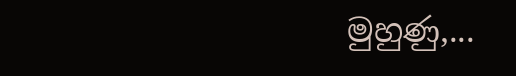මුහුණු,...